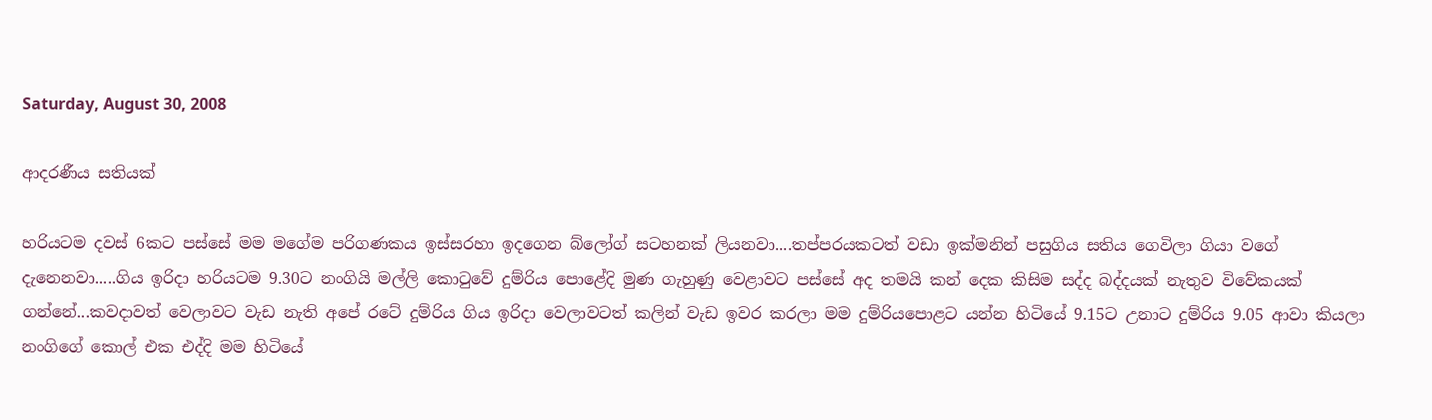Saturday, August 30, 2008

ආදරණීය සතියක්

හරියටම දවස් 6කට පස්සේ මම මගේම පරිගණකය ඉස්සරහා ඉදගෙන බ්ලෝග් ස‍ටහනක් ලියනවා....තප්පරයකටත් වඩා ඉක්මනින් පසුගිය සතිය ගෙවිලා ගියා ‍වගේ දැනෙනවා.....ගිය ඉරිදා හරියටම 9.30ට නංගියි මල්ලි කොටුවේ දුම්රිය පොළේදි මුණ ගැහුණු වෙළාවට පස්සේ අද තමයි කන් දෙක කිසිම සද්ද බද්දයක් නැතුව විවේකයක් ගන්නේ...කවදාවත් වෙලාවට වැඩ නැති අපේ රටේ දුම්රිය ගිය ඉරිදා වෙලාවටත් කලින් වැඩ ඉවර කරලා මම දුම්රියපොළට යන්න හිටියේ 9.15ට උනාට දුම්රිය 9.05 ආවා කියලා නංගිගේ කොල් එක එද්දි මම හිටියේ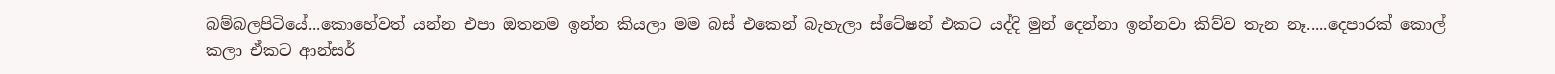බම්බලපිටියේ...කොහේවත් යන්න එපා ඔතනම ඉන්න කියලා මම බස් එකෙන් බැහැලා ස්ටේෂන් එකට යද්දි මුන් දෙන්නා ඉන්නවා කිව්ව තැන ‍නෑ.....දෙපාරක් කොල් කලා ඒක‍ට ආන්සර්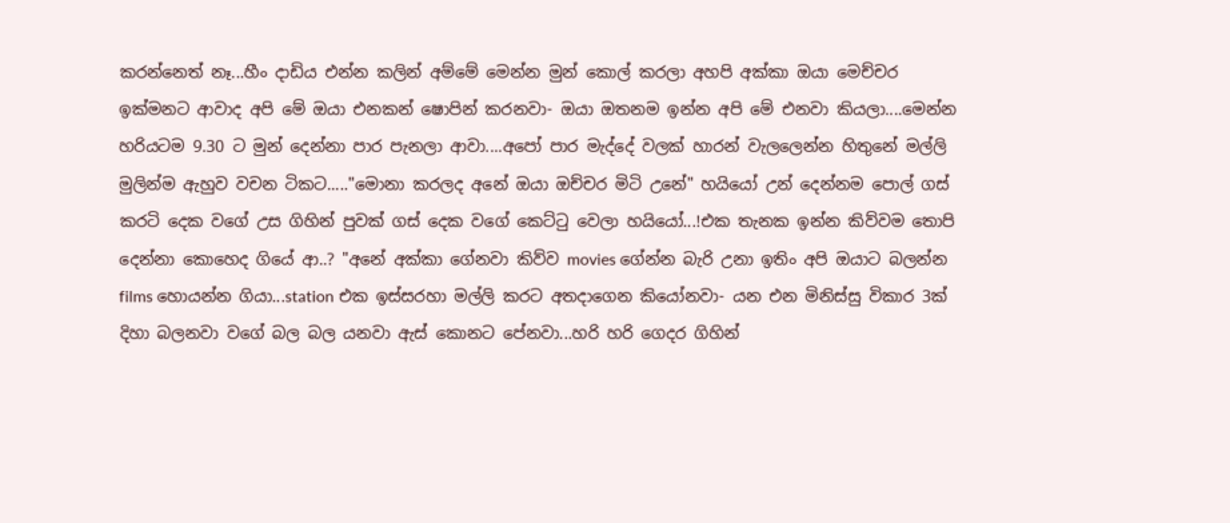කරන්නෙත් නෑ...හීං දාඩිය එන්න කලින් අම්මේ මෙන්න මුන් කොල් කරලා අහපි අක්කා ඔයා මෙච්චර ඉක්මනට ආවාද අපි මේ ඔයා එනකන් ‍ෂොපින් කරනවා- ඔයා ඔතනම ‍ඉන්න අපි මේ එනවා කියලා....මෙන්න හරියටම 9.30 ට මුන් දෙන්නා පාර පැනලා ආවා....අපෝ පාර මැද්දේ වලක් හාරන් වැලලෙන්න හිතුනේ මල්ලි මුලින්ම ඇහුව වචන ටිකට....."මොනා කරලද අනේ ඔයා ඔච්චර මිටි උනේ" හයියෝ උන් දෙන්නම පොල් ගස් කරටි දෙක වගේ උස ගිහින් පුවක් ගස් දෙක වගේ කෙට්ටු වෙලා හයියෝ...!එක තැනක ඉන්න කිව්වම ‍තොපි දෙන්නා කොහෙද ගියේ ආ..? "අනේ අක්කා ගේනවා කිව්ව movies ගේන්න බැරි උනා ඉතිං අපි ඔයාට බලන්න films හොයන්න ගියා...station එක ඉස්සරහා මල්ලි කරට අතදාගෙන කියෝනවා- යන එන මිනිස්සු විකාර 3ක් දිහා බලනවා වගේ බල බල යනවා ඇස් කො‍නට පේනවා...හරි හරි ගෙදර ගිහින්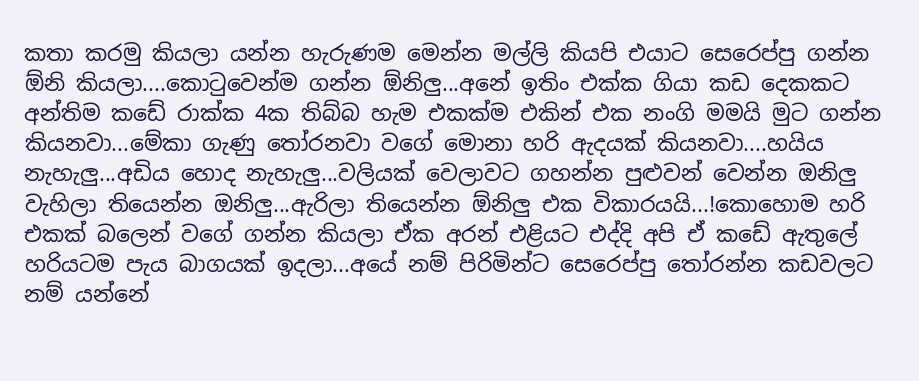කතා කරමු කියලා යන්න හැරුණම මෙන්න මල්ලි කියපි ‍එයාට ‍සෙරෙප්පු ගන්න ඕනි කියලා....කො‍ටුවෙන්ම ගන්න ඕනිලු...අනේ ඉතිං එක්ක ගියා කඩ දෙකකට අන්තිම කඩේ ‍රාක්ක 4ක තිබ්බ ‍හැම එකක්ම ‍එකින් එක නංගි මමයි මුට ගන්න කියනවා...මේකා ගැණු තෝරනවා වගේ ‍මොනා හරි ඇදයක් කියනවා....හයිය නැහැලු...අඩිය හොද නැහැලු...වලියක් වෙලාවට ගහන්න පුළුවන් වෙන්න ඔනිලු වැහිලා තියෙන්න ඔනිලු...ඇරිලා තියෙන්න ඕනිලු එක විකාරයයි...!කොහොම හරි එකක් බලෙන් වගේ ගන්න කියලා ඒක අරන් එළියට එද්දි අපි ඒ කඩේ ඇතුලේ හරියටම පැය බාගයක් ඉදලා...අයේ නම් පිරිමින්ට සෙරෙප්පු තෝරන්න කඩවලට නම් යන්නේ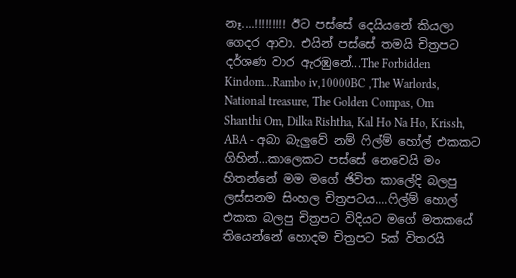නෑ....!!!!!!!!! ඊට පස්සේ දෙයියනේ කියලා ගෙදර ආවා. එයින් පස්සේ තමයි චිත්‍රපට දර්ශණ වාර ඇරඹුනේ...The Forbidden Kindom...Rambo iv,10000BC ,The Warlords, National treasure, The Golden Compas, Om Shanthi Om, Dilka Rishtha, Kal Ho Na Ho, Krissh, ABA - අබා බැලු‍වේ නම් ෆිල්ම් හෝල් එකකට ගිහින්...කාලෙකට පස්සේ නෙවෙයි මං හිතන්නේ මම මගේ ඡිවිත කාලේදි බලපු ලස්සනම සිංහල චිත්‍රප‍ටය....ෆිල්ම් හොල් එකක බලපු චිත්‍රපට විදියට මගේ මතකයේ තියෙන්නේ හොදම චිත්‍රපට 5ක් විතරයි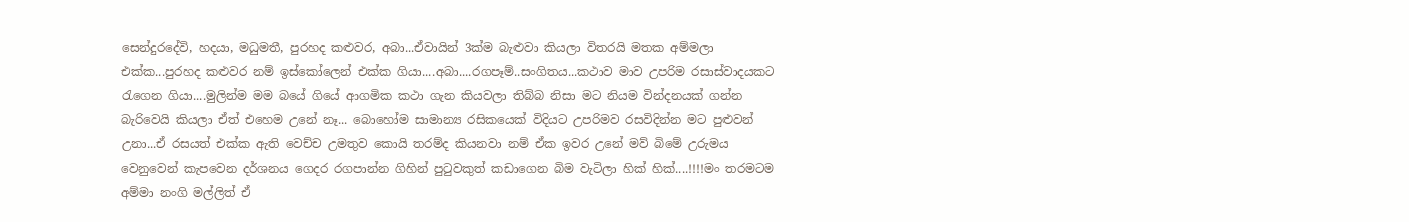සෙන්දුරදේවි, හදයා, මධුමතී, පුරහද කළුවර, අබා...ඒවායින් 3ක්ම බැළුවා කියලා විතරයි මතක අම්මලා එක්ක...පුරහද කළුවර නම් ඉස්කෝලෙන් එක්ක ගියා....අබා....රගපෑම්..සංගිතය...කථාව මාව උපරිම රසාස්වාදයකට රැගෙන ගියා....මුලින්ම මම බයේ ගියේ ආගමික කථා ගැන කියවලා තිබ්බ නිසා මට නියම වින්දනයක් ගන්න බැරිවෙයි කියලා ඒත් එහෙම උනේ නෑ... බොහෝම සාමාන්‍ය රසිකයෙක් විදියට උපරිමව රසවිදින්න මට පුළුවන් උනා...ඒ රසයත් එක්ක ඇති වෙච්ච උමතුව කොයි තරම්ද කියනවා නම් ඒක ඉවර උනේ මව් බිමේ උරුමය වෙනුවෙන් කැපවෙන දර්ශනය ගෙදර රගපාන්න ගිහින් ‍පුටුවකුත් කඩාගෙන බිම වැටිලා හික් හික්....!!!!මං තරමටම අම්මා නංගි මල්ලිත් ඒ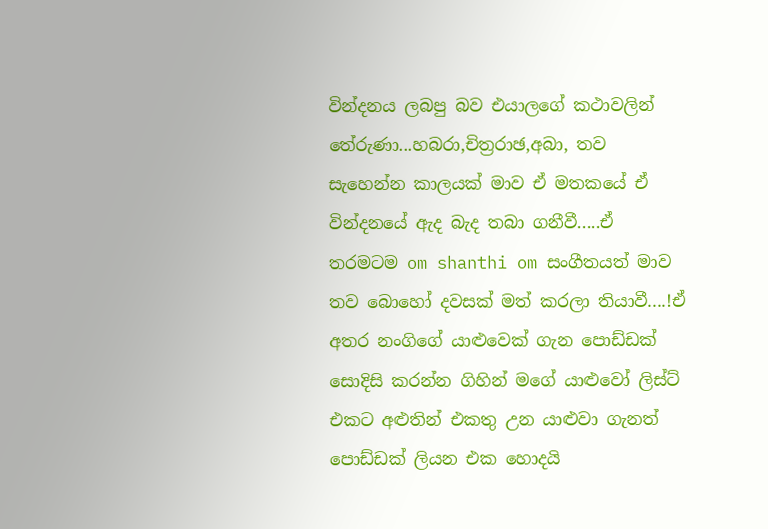වින්දනය ලබපු බව එයාල‍ගේ කථාවලින් තේරුණා...හබරා,චිත්‍රරාඡ,අබා, තව සැහෙන්න කාලයක් මාව ඒ මතකයේ ඒ වින්දනයේ ඇද බැද තබා ගනීවී.....ඒ තරමටම om shanthi om සංගීතයත් මාව තව ‍‍‍බොහෝ දවසක් මත් කරලා තියාවී....!ඒ අතර නංගිගේ යාළුවෙක් ගැන ‍පොඩ්‍ඩක් සොදිසි කරන්න ගිහින් මගේ යාළුවෝ ලිස්ට් එකට අළුතින් එකතු උන යාළුවා ගැනත් පොඩ්ඩක් ලියන ‍එක හොදයි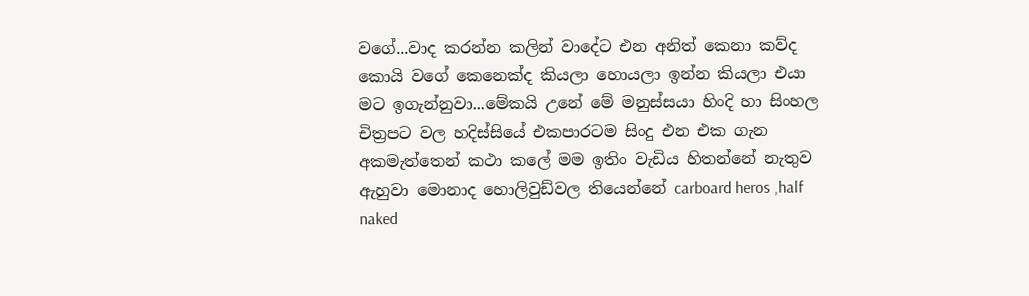වගේ...වාද කරන්න කලින් වාදේට එන අනිත් කෙනා කව්ද කොයි වගේ කෙනෙක්ද කියලා හොයලා ඉන්න කියලා එයා මට ඉගැන්නුවා...මේකයි උනේ මේ මනුස්සයා හිංදි හා සිංහල චිත්‍රපට වල හදිස්සියේ එකපාරටම සිංදු එන එක ගැන අකමැත්තෙන් කථා කලේ මම ඉතිං වැඩිය හිතන්නේ නැතුව ඇහුවා මොනාද ‍හොලිවුඩ්වල තියෙන්නේ carboard heros ,half naked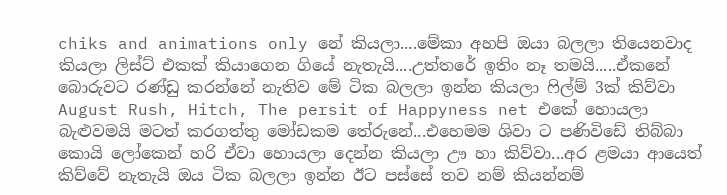chiks and animations only නේ කියලා....මේකා අහපි ඔයා බලලා තියෙනවාද කියලා ලිස්ට් එකක් කියාගෙන ගියේ නැතැයි....උත්තරේ ඉතිං නෑ තමයි.....ඒකනේ බොරුවට රණ්ඩු කරන්නේ නැතිව ‍මේ ටික බලලා ඉන්න කියලා ෆිල්ම් 3ක් කිව්වා August Rush, Hitch, The persit of Happyness net එකේ හොයලා බැළුවමයි මට‍ත් කරගත්තු මෝඩකම තේරුනේ...එහෙමම ශිවා ට පණිවිඩේ තිබ්බා කොයි ලෝකෙන් හරි ඒවා හොයලා දෙන්න කියලා ඌ හා කිව්වා...අර ළමයා ආයෙත් කිව්වේ නැතැයි ‍ඔය ටික බලලා ඉන්න ඊ‍ට පස්සේ තව ‍නම් කියන්නම්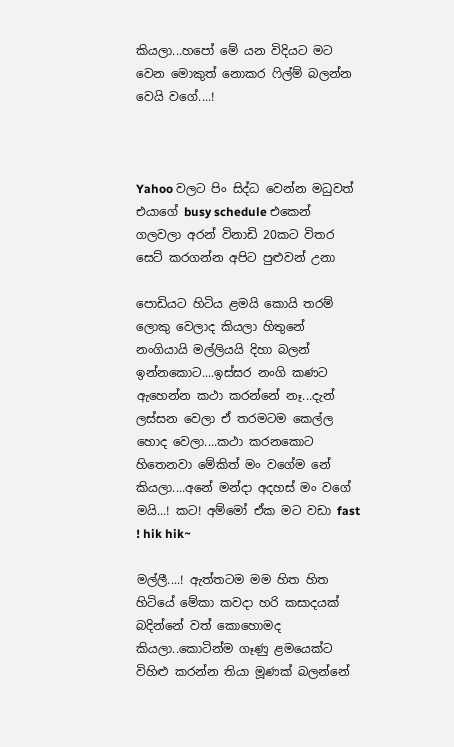කියලා...හපෝ මේ යන විදියට මට වෙන මොකුත් නොකර ෆිල්ම් බලන්න වෙයි වගේ....!



Yahoo වලට පිං සිද්ධ වෙන්න මධුවත් එයාගේ busy schedule එකෙන් ගලවලා අරන් විනාඩි 20ක‍ට විතර සෙ‍ට් කරගන්න අපිට පුළුවන් උනා

පොඩියට හිටිය ළමයි කොයි තරම් ලොකු වෙලාද කියලා හිතුනේ නංගියායි මල්ලියයි දිහා බලන් ඉන්නකොට....ඉස්සර නංගි කණට ඇහෙන්න කථා කරන්නේ නෑ...දැන් ලස්සන වෙලා ඒ තරමටම කෙල්ල හොද වෙලා....කථා කරනකොට හිතෙනවා මේකිත් මං වගේම නේ කියලා....අනේ මන්දා ‍අදහස් මං වගේ මයි...! කට! අම්මෝ ඒක මට වඩා fast ! hik hik~

මල්ලී....! ඇත්තටම මම හිත හිත හිටියේ මේකා කවදා හරි කසාදයක් බදින්නේ වත් කොහොමද කියලා..කොටින්ම ‍ගෑණු ළමයෙක්ට විහිළු කරන්න තියා මූණක් බලන්නේ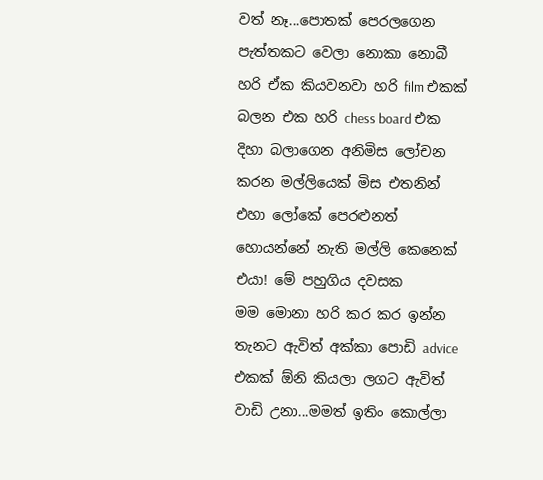වත් නෑ...පොතක් පෙරලගෙන පැත්තකට වෙලා නොකා නොබී හරි ඒක කියවනවා හරි ‍film එකක් බලන එක හරි chess board එක දිහා බලාගෙන අනිමිස ලෝචන කරන මල්ලියෙක් මිස එතනින් එහා ලෝකේ පෙරළුනත් හොයන්නේ නැති මල්ලි කෙනෙක් එයා! මේ පහුගිය දවසක මම ‍මොනා හරි කර කර ඉන්න තැනට ඇවිත් අක්කා පොඩි advice එකක් ඕනි කියලා ලගට ඇවිත් වාඩි උනා...මමත් ඉතිං කොල්ලා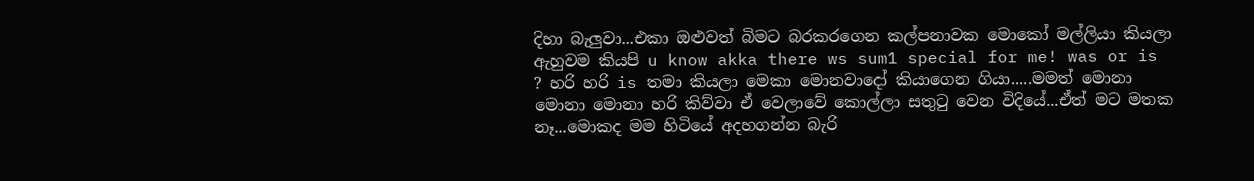දිහා බැලුවා...එකා ඔළුවත් බිමට බරකරගෙන කල්පනාවක මො‍කෝ මල්ලියා කියලා ඇහුවම කියපි u know akka there ws sum1 special for me! was or is ? හරි හරි is තමා කියලා ‍මෙකා මොනවාදෝ කියාගෙන ගියා.....මමත් මොනා මොනා මොනා හරි කිව්වා ‍ඒ වෙලාවේ කොල්ලා සතුටු වෙන විදියේ...ඒත් මට මතක නෑ...මොකද මම හිටියේ අදහගන්න බැරි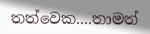තත්වෙක....තාමත්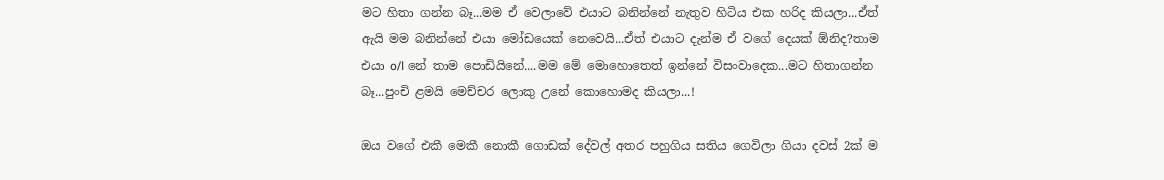මට හිතා ගන්න බෑ...මම ඒ වෙලාවේ එයාට බනින්නේ නැතුව හිටිය එක හරිද කියලා...ඒත් ඇයි මම බනින්නේ එයා මෝඩයෙක් නෙවෙයි...ඒත් එයාට දැන්ම ඒ වගේ දෙයක් ඕනිද?තාම එයා o/l නේ තාම පොඩියිනේ....මම මේ මොහොතෙත් ඉන්නේ විසංවාදෙක...මට හිතාගන්න බෑ...පුංචි ළමයි මෙච්චර ලොකු උනේ කොහොමද කියලා...!

ඔය වගේ එකී මෙකී ‍නොකී ගොඩක් දේවල් අතර පහුගිය සතිය ගෙවිලා ගියා දවස් 2ක් ම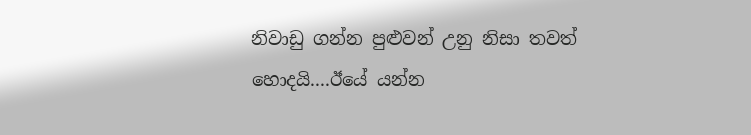නිවාඩු ගන්න පුළුවන් උනු නිසා තවත් හොදයි....ඊයේ යන්න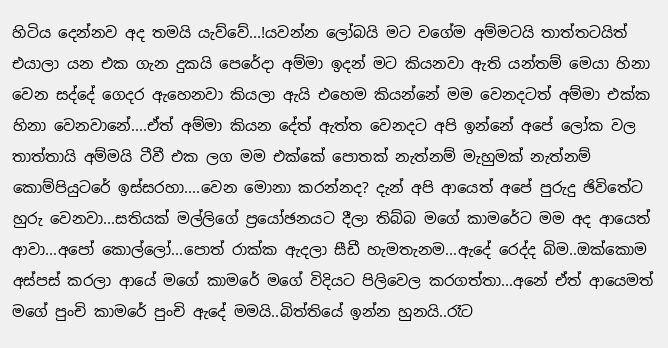හිටිය දෙන්නව අද තමයි යැව්වේ...!යවන්න ලෝබයි මට වගේම අම්මටයි තාත්තටයිත් එයාලා යන එක ගැන දුකයි පෙරේදා අම්මා ඉදන් මට කියනවා ඇති යන්තම් මෙයා හිනා වෙන සද්දේ ගෙදර ඇහෙනවා කියලා ඇයි එහෙම කියන්නේ මම වෙනදටත් අම්මා එක්ක හිනා වෙනවානේ....ඒත් අම්මා කියන දේත් ඇත්ත වෙනදට අපි ඉන්නේ අපේ ලෝක වල තාත්තායි අම්මයි ටීවී එක ලග මම එක්කේ පොතක් නැත්නම් මැහුමක් නැත්නම් කොම්පියුටරේ ඉස්සරහා....වෙන මොනා කරන්නද? දැන් අපි ආයෙත් අපේ පුරුදු ඡිවිතේට හුරු වෙනවා...සතියක් මල්ලි‍ගේ ප්‍රයෝඡනයට දීලා තිබ්බ මගේ කාමරේට මම අද ආයෙත් ආවා...අපෝ කොල්ලෝ...පොත් රාක්ක ඇදලා සීඩී හැමතැනම...ඇදේ රෙද්ද බිම..ඔක්කොම අස්පස් කරලා ආයේ මගේ කාමරේ මගේ විදියට පිලිවෙල කරගත්තා...අනේ ඒත් ආයෙමත් මගේ පුංචි කාමරේ පුංචි ඇදේ මමයි..බිත්තියේ ඉන්න හුනයි..රෑට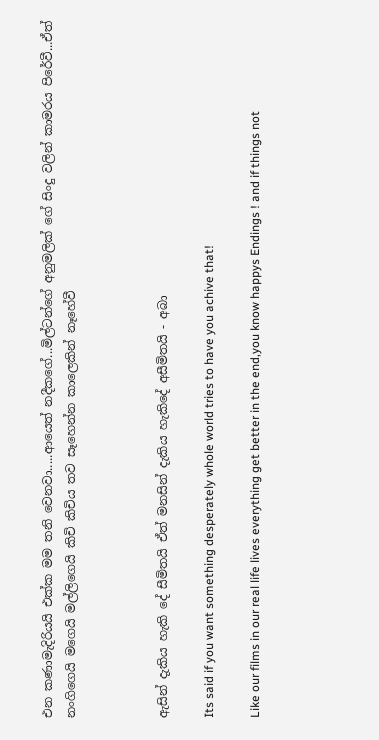එන කණාමැදිරියයි එක්ක මම තනි වෙනවා.....ආයෙත් නදීකගේ...මිල්ටන්ගේ අනුමලික් ගේ සිංදු වලින් කාමරය පිරේවී...ඒත් නංගිගෙයි මගෙයි මල්ලිගෙයි කිචි කිචිය තව සෑහෙන්න කාලෙකින් නෑහේවී



ඇසින් දැකිය හැකි දේ සීමිතයි ඒත් මනසින් දැකිය හැකිදේ අසීමිතයි - අබා

Its said if you want something desperately whole world tries to have you achive that!

Like our films in our real life lives everything get better in the end,you know happys Endings ! and if things not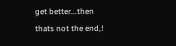get better...then thats not the end,!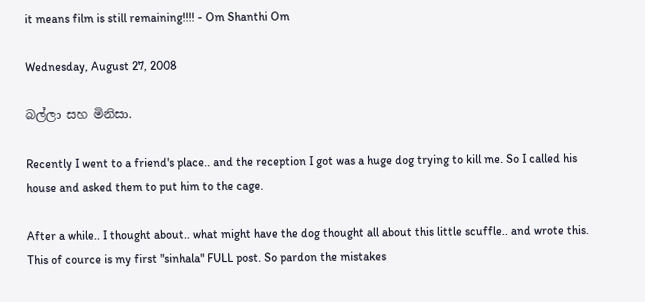it means film is still remaining!!!! - Om Shanthi Om

Wednesday, August 27, 2008

බල්ලා සහ මිනිසා.

Recently I went to a friend's place.. and the reception I got was a huge dog trying to kill me. So I called his house and asked them to put him to the cage.

After a while.. I thought about.. what might have the dog thought all about this little scuffle.. and wrote this. This of cource is my first "sinhala" FULL post. So pardon the mistakes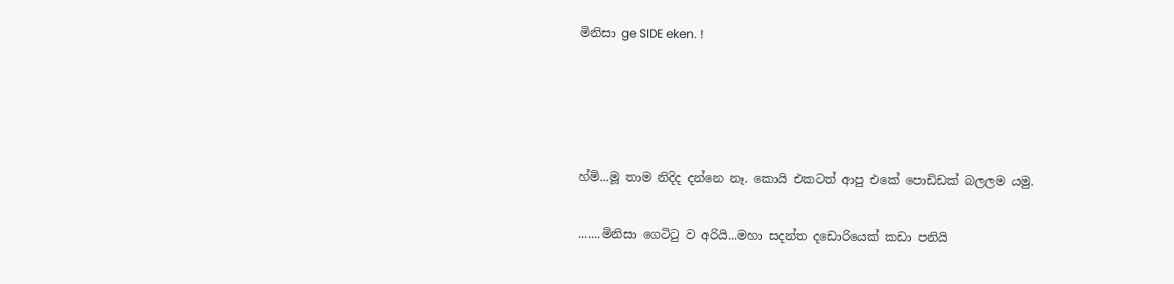මිනිසා ge SIDE eken. !




හ්මි...මූ තාම නිදිද දන්නෙ නෑ. කොයි එකටත් ආපු එකේ පොඩිඩක් බලලම යමු.

.......මිනිසා ගෙටිටු ව අරියි...මහා සදන්ත දඩොරියෙක් කඩා පනියි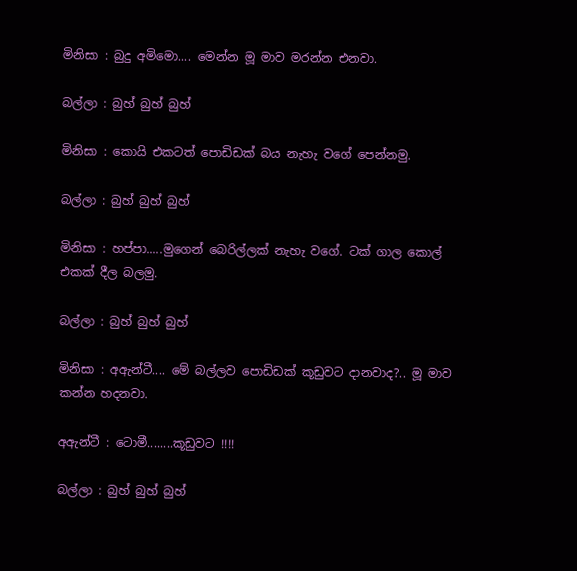මිනිසා : බුදු අමිමො.... මෙන්න මූ මාව මරන්න එනවා.

බල්ලා : බුහ් බුහ් බුහ්

මිනිසා : කොයි එකටත් පොඩිඩක් බය නැහැ වගේ පෙන්නමු.

බල්ලා : බුහ් බුහ් බුහ්

මිනිසා : හප්පා.....මුගෙන් බෙරිල්ලක් නැහැ වගේ. ටක් ගාල කොල් එකක් දීල බලමු.

බල්ලා : බුහ් බුහ් බුහ්

මිනිසා : අඇන්ටී.... මේ බල්ලව පොඩිඩක් කූඩුවට දානවාද?.. මූ මාව කන්න හදනවා.

අඇන්ටී : ටොමී........කූඩුවට !!!!

බල්ලා : බුහ් බුහ් බුහ්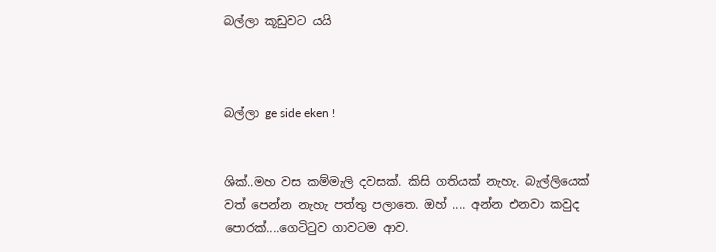බල්ලා කූඩුවට යයි



බල්ලා ge side eken !


ශික්..මහ වස කම්මැලි දවසක්. කිසි ගතියක් නැහැ. බැල්ලියෙක් වත් පෙන්න නැහැ පත්තු පලාතෙ. ඔහ් .... අන්න එනවා කවුද පොරක්....ගෙටිටුව ගාවටම ආව.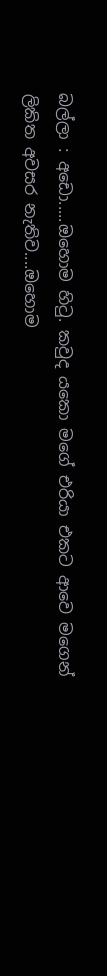බල්ලා : අඩො.....ඔහොම හිටු. කවුද යකො මගේ එරියා එකට ආවෙ මගෙන් ලිකිත අවසර නැතිව....ඔහොම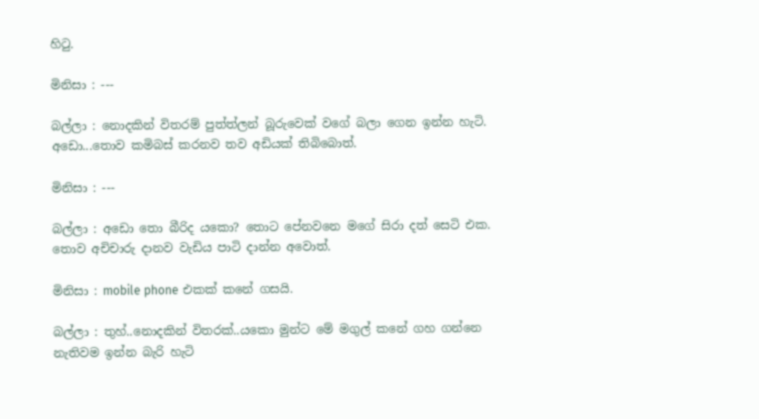හිටු.

මිනිසා : ---

බල්ලා : නොදකින් විතරම් පුත්ත්ලන් බූරුවෙක් වගේ බලා ගෙන ඉන්න හැටි. අඩො...තොව කමිබස් කරනව තව අඩියක් තිබිබොත්.

මිනිසා : ---

බල්ලා : අඩො තො බීරිද යකො? තොට පේනවනෙ මගේ සිරා දත් සෙටි එක. තොව අචිචාරු දානව වැඩිය පාටි දාන්න අවොත්.

මිනිසා : mobile phone එකක් කනේ ගසයි.

බල්ලා : තුහ්..නොදකින් විතරක්..යකො මුන්ට මේ මගුල් කනේ ගහ ගන්නෙ නැතිවම ඉන්න බැරි හැටි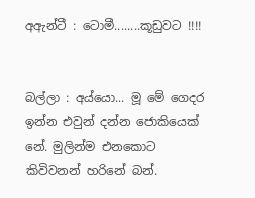අඇන්ටී : ටොමී........කූඩුවට !!!!


බල්ලා : අය්යො... මූ මේ ගෙදර ඉන්න එවුන් දන්න ජොකියෙක් නේ. මුලින්ම එනකොට කිවිවනන් හරිනේ බන්.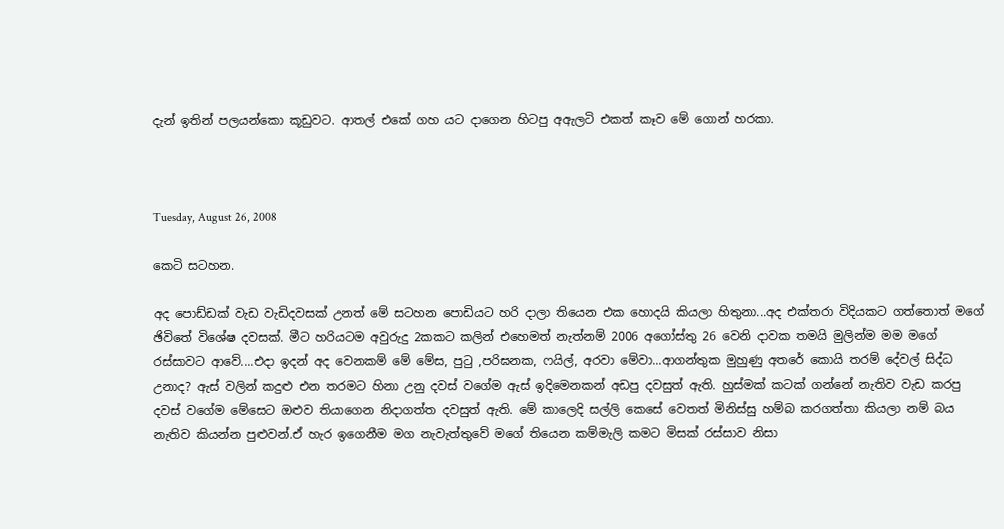දැන් ඉතින් පලයන්කො කූඩුවට. ආතල් එකේ ගහ යට දාගෙන හිටපු අඇලටි එකත් කෑව මේ ගොන් හරකා.



Tuesday, August 26, 2008

කෙටි සටහන.

අද පොඩ්ඩක් වැඩ වැඩිදවසක් උනත් මේ සටහන පොඩියට හරි දාලා තියෙන ‍එක හොදයි කියලා හිතුනා...අද එක්තරා විදියකට ගත්තොත් මගේ ඡිවිතේ විශේෂ දවසක්. මීට හරියටම අවුරුදු 2කකට කලින් එහෙමත් නැත්නම් 2006 අගෝස්තු 26 වෙනි දාවක තමයි මුලින්ම මම මගේ රස්සාවට ආවේ....එදා ඉදන් අද වෙනකම් මේ මේස, පුටු ,පරිඝනක, ෆයිල්, අරවා මේවා...ආගන්තුක මුහුණු අතරේ කොයි තරම් දේවල් සිද්ධ උනාද? ඇස් වලින් කදුළු එන තරමට හිනා උනු දවස් වගේම ඇස් ඉදිමෙනකන් අඩපු දවසුත් ඇති‍. හුස්මක් කටක් ගන්නේ නැතිව වැඩ කරපු දවස් වගේම මේසෙට ඔළුව තියා‍ගෙන නිදාගත්ත දවසුත් ඇති‍. මේ කාලෙදි සල්ලි කෙසේ වෙතත් මිනිස්සු හම්බ කරගත්තා කියලා නම් බය නැතිව කියන්න පුළුවන්.ඒ හැර ඉගෙනීම ම‍ග නැවැත්තුවේ මගේ තියෙන කම්මැලි කමට මිසක් රස්සාව නිසා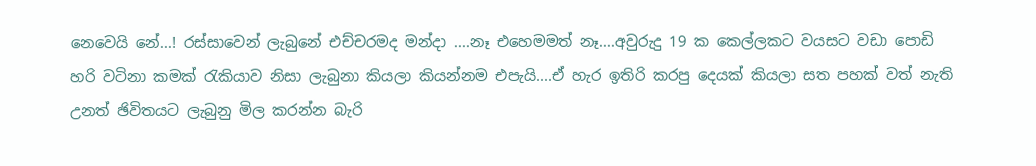නෙවෙයි නේ...! රස්සාවෙන් ලැබුනේ එච්චරමද මන්දා ....නෑ එහෙමමත් නෑ....අවුරුදු 19 ක කෙල්ලකට වයසට වඩා පොඩි හරි වටිනා කමක් රැකියාව නිසා ලැබුනා කියලා කියන්නම එ‍පැයි....ඒ හැර ඉතිරි කරපු දෙයක් කියලා සත පහක් වත් නැති උනත් ඡිවිතයට ලැබුනු මිල කරන්න බැරි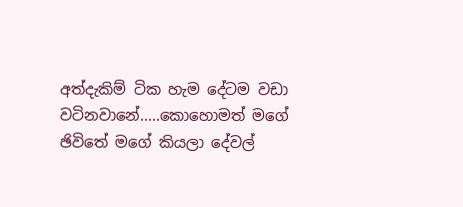අත්දැකිම් ටික හැම දේටම වඩා වටිනවානේ.....කොහොමත් ‍මගේ ඡිවිතේ ම‍ගේ කියලා දේවල්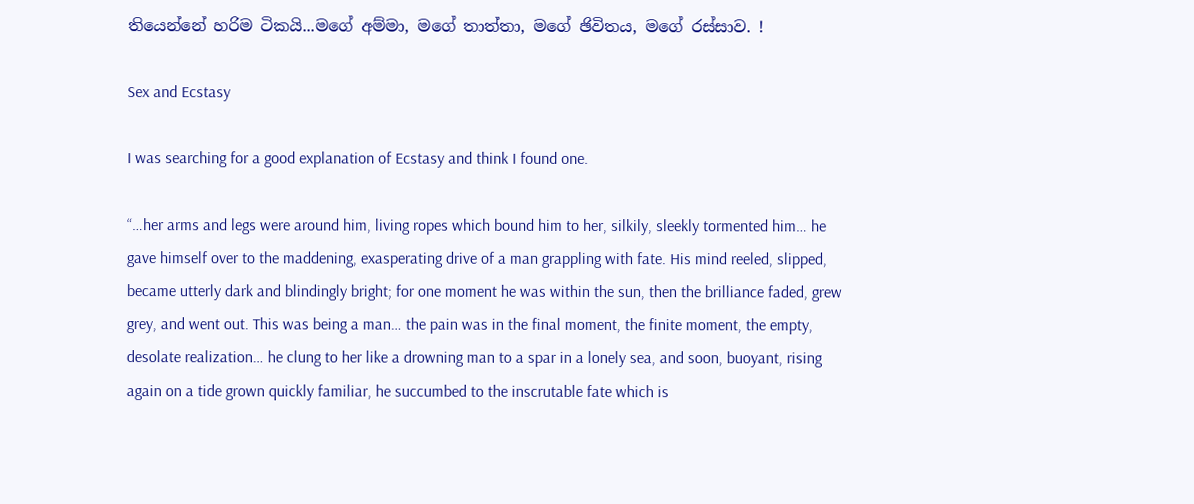තියෙන්නේ හරිම ටිකයි‍...මගේ අම්මා, මගේ තාත්තා, මගේ ඡිවිතය, මගේ රස්සාව‍. !

Sex and Ecstasy

I was searching for a good explanation of Ecstasy and think I found one.

“…her arms and legs were around him, living ropes which bound him to her, silkily, sleekly tormented him… he gave himself over to the maddening, exasperating drive of a man grappling with fate. His mind reeled, slipped, became utterly dark and blindingly bright; for one moment he was within the sun, then the brilliance faded, grew grey, and went out. This was being a man… the pain was in the final moment, the finite moment, the empty, desolate realization… he clung to her like a drowning man to a spar in a lonely sea, and soon, buoyant, rising again on a tide grown quickly familiar, he succumbed to the inscrutable fate which is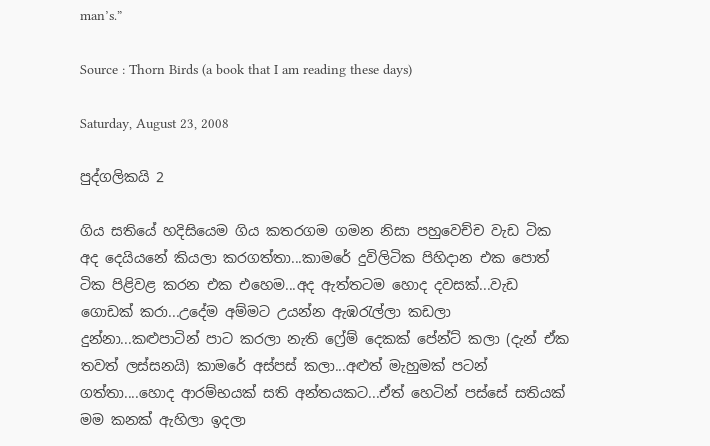man’s.”

Source : Thorn Birds (a book that I am reading these days)

Saturday, August 23, 2008

පුද්ගලිකයි 2

ගිය සතියේ හදිසියෙම ගිය කතරගම ගමන නිසා පහුවෙච්ච වැඩ ටික අද දෙයියනේ කියලා කරගත්තා...කාමරේ දුවිලිටික පිහිදාන එක පොත් ටික පිළිවළ කරන එක එහෙම...අද ඇත්තටම හොද දවසක්...වැඩ ගොඩක් කරා...උදේම අම්මට උයන්න ඇඹරැල්ලා කඩලා දුන්නා...කළුපාටින් පාට කරලා නැති ෆ්‍රේම් දෙකක් පේන්ට් කලා (දැන් ඒක තවත් ලස්සනයි) කාමරේ අස්පස් කලා...අළුත් මැහුමක් පටන් ගත්තා....හොද ආරම්භයක් සති අන්තයකට...ඒත් හෙටින් පස්සේ සතියක් මම කනක් ඇහිලා ඉදලා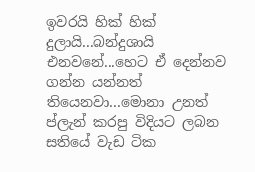ඉවරයි හික් හික් දුලායි...බන්දුශායි එනවනේ...හෙට ඒ දෙන්නව ගන්න යන්නත් තියෙනවා...මොනා උනත් ප්ලැන් කරපු විදියට ලබන සතියේ වැඩ ටික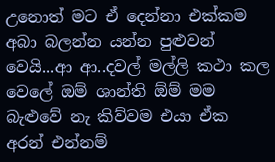උනොත් මට ඒ දෙන්නා එක්කම අබා බලන්න යන්න පුළුවන් වෙයි...ආ ආ..දවල් මල්ලි කථා කල වෙලේ ඔම් ශාන්ති ඕම් මම බැළුවේ නැ කිව්වම එයා ඒක අරන් එන්නම්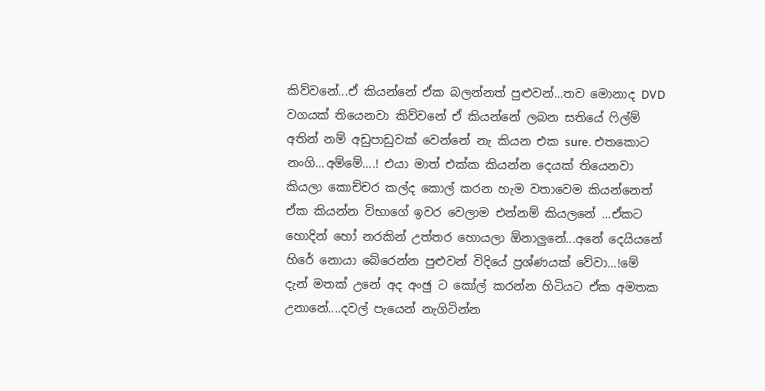කිව්වනේ...ඒ කියන්නේ ඒක බලන්නත් පුළුවන්...තව මොනාද ‍DVD වගයක් තියෙනවා කිව්වනේ ඒ කියන්නේ ලබන සතියේ ෆිල්ම් අතින් නම් අඩුපාඩුවක් වෙන්නේ නැ කියන එක sure. එතකොට නංගි...අම්මේ....! එයා මාත් එක්ක කියන්න දෙයක් තියෙනවා කියලා කොච්චර කල්ද කොල් කරන හැම වතාවෙම කියන්නෙත් ඒක කියන්න විභාගේ ඉවර වෙලාම එන්නම් කියලනේ ...ඒකට හොදින් හෝ නරකින් උත්තර හොයලා ‍ඕනාලුනේ...අනේ දෙයියනේ හිරේ නොයා බේරෙන්න පුළුවන් විදියේ ප්‍රශ්ණයක් වේවා...!මේ දැන් මතක් උනේ අද අංඡු ට කෝල් කරන්න හිටියට ඒක අමතක උනානේ....දවල් පැයෙන් නැගිටින්න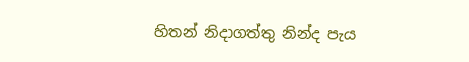හිතන් නිදාගත්තු නින්ද පැය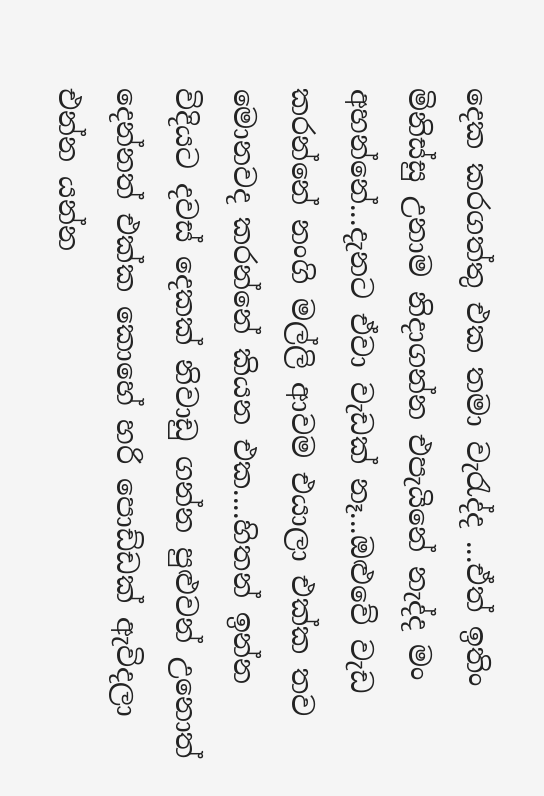දෙක කරගත්තු එක තමා වැරැද්ද ...ඒත් ඉතිං මිනිස්සු උනාම නිදාගන්න එපැයිනේ නැද්ද මං අහන්නේ...දැනට ඒවා වැඩක් නෑ...ඔළුවේ වැඩ කරන්නේ නංගි මල්ලි ආවම ‍එයාලා එක්ක තව මොනවද කරන්නේ කියන එක....හිතන් ඉන්න විදියට දවස් දෙකක් නිවාඩු ගන්න පුළුවන් උනොත් දෙන්නත් එක්ක කොහේ හරි පොඩ්‍ඩක් ඇවිදලා එන්න යන්න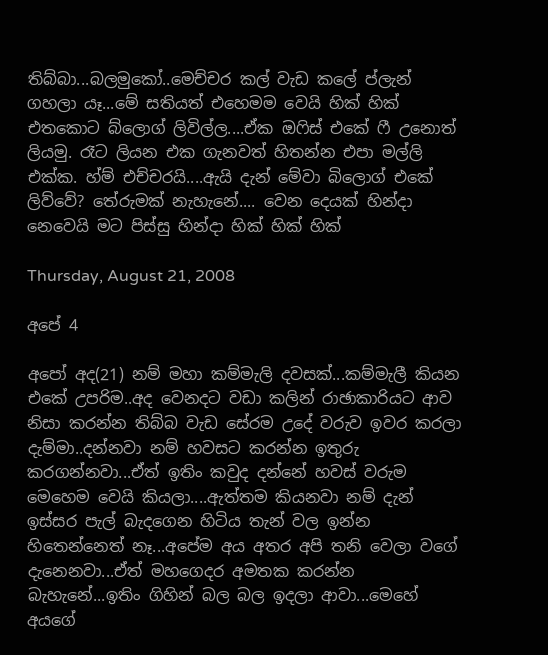තිබ්බා...බලමුකෝ..මෙච්චර කල් වැඩ කලේ ප්ලැන් ගහලා යෑ...මේ සතියත් එහෙමම වෙයි හික් හික් එතකොට බ්ලොග් ලිවිල්ල....ඒක ඔෆිස් ‍එකේ ‍ෆී උනොත් ලියමු. රෑට ලියන එක ගැනවත් හිතන්න එපා මල්ලි එක්ක. හ්ම් එච්චරයි....ඇයි දැන් මේවා බිලොග් එකේ ලිව්වේ? තේරුමක් නැහැනේ.... වෙන දෙයක් හින්දා නෙවෙයි මට පිස්සු හින්දා හික් හික් හික්

Thursday, August 21, 2008

අපේ 4

අපෝ අද(21) නම් මහා කම්මැලි දවසක්...කම්මැලී කියන එකේ උපරිම..අද වෙනදට වඩා කලින් රාඡාකාරියට ආව නිසා කරන්න තිබ්බ වැඩ සේරම උදේ වරුව ඉවර කරලා දැම්මා..දන්නවා නම් හවසට කරන්න ඉතුරු කරගන්නවා...ඒත් ඉතිං කවුද දන්නේ හවස් වරුම මෙහෙම වෙයි කියලා....ඇත්තම කියනවා නම් දැන් ඉස්සර පැල් බැදගෙන හිටිය තැන් වල ඉන්න හිතෙන්නෙත් නෑ...අපේම අය අතර අපි තනි වෙලා වගේ දැනෙනවා...ඒත් මහගෙදර අමතක කරන්න බැහැනේ...ඉතිං ගිහින් බල බල ඉදලා ආවා...මෙහේ අයගේ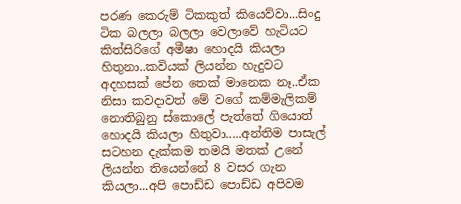පරණ කෙරුම් ටිකකුත් කියෙව්වා...සිංදු ටික බලලා බලලා වෙලාවේ හැටියට කිත්සිරිගේ අමීෂා හොදයි කියලා හිතුනා..කවියක් ලියන්න හැදුවට අදහසක් පේන තෙක් මානෙක නෑ..ඒක නිසා කවදාවත් මේ ව‍ගේ කම්මැලිකම් නොතිබුනු ස්කොලේ පැත්තේ ගියොත් හොදයි කියලා හිතුවා.....අන්තිම පාසැල් සටහන දැක්කම තමයි මතක් උනේ ලියන්න තියෙන්නේ 8 වසර ගැන කියලා...අපි පොඩ්ඩ පොඩ්ඩ අපිවම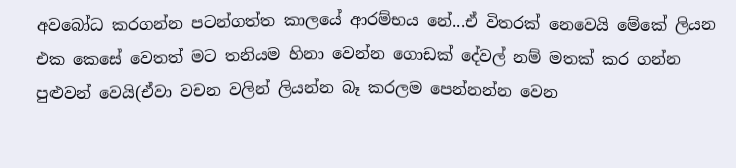අවබෝධ කරගන්න පටන්ගත්ත කාලයේ ආරම්භය නේ...ඒ විතරක් නෙවෙයි මේකේ ලියන එක කෙසේ වෙතත් මට තනියම හිනා වෙන්න ගොඩක් දේවල් නම් මතක් කර ගන්න පුළුවන් වෙයි(ඒවා වචන වලින් ලියන්න බෑ කරලම පෙන්නන්න වෙන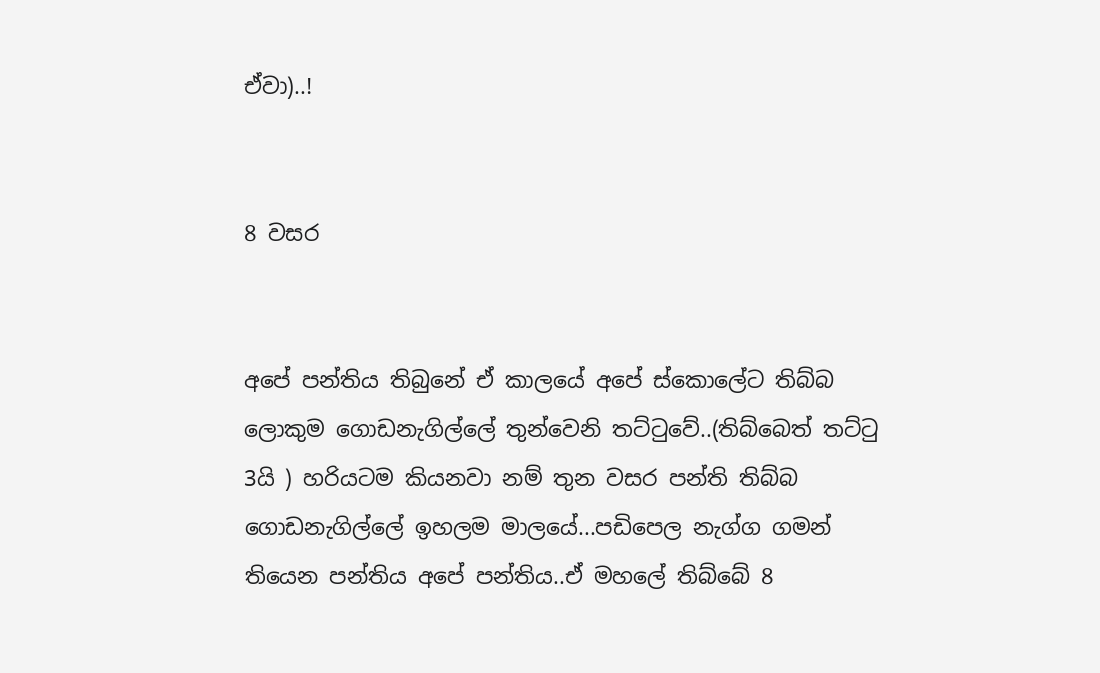ඒවා)..!


8 වසර


අපේ පන්තිය තිබුනේ ඒ කාලයේ අපේ ස්කොලේට තිබ්බ ලොකුම ගොඩනැගිල්ලේ තුන්වෙනි තට්ටුවේ..(තිබ්බෙත් තට්ටු 3යි ) හරියටම කියනවා නම් තුන වසර පන්ති තිබ්බ ගොඩනැගිල්ලේ ඉහලම මාලයේ...පඩිපෙල නැග්ග ගමන් තියෙන පන්තිය අපේ පන්තිය..ඒ මහලේ තිබ්බේ 8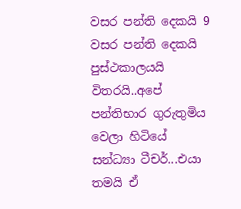වසර පන්ති දෙකයි 9 වසර පන්ති දෙකයි පුස්ථකාලයයි විතරයි..අපේ පන්තිභාර ගුරුතුමිය වෙලා හිටියේ සන්ධ්‍යා ටීචර්...එයා තමයි ඒ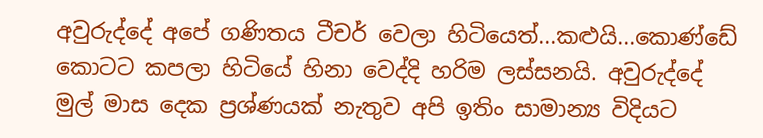අවුරුද්දේ අපේ ගණිතය ටීචර් වෙලා හිටියෙත්...කළුයි...කොණ්‍‍ඩේ කොටට කපලා හිටියේ හිනා වෙද්දි හරිම ලස්සනයි. අවුරුද්දේ මුල් මාස දෙක ප්‍රශ්ණයක් නැතුව අපි ඉතිං සාමාන්‍ය විදිය‍ට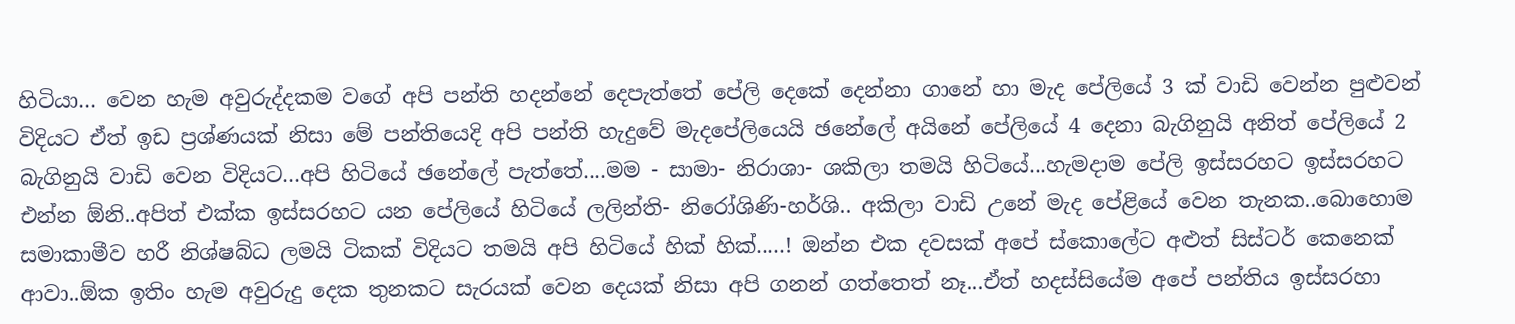හිටියා... වෙන හැම අවුරුද්දකම වගේ අපි පන්ති හදන්නේ දෙපැත්තේ පේලි දෙකේ දෙන්නා ගා‍නේ හා මැද පේලියේ 3 ක් වාඩි වෙන්න පුළුවන් විදියට ඒත් ඉඩ ප්‍රශ්ණයක් නිසා මේ පන්තියෙදි අපි පන්ති හැදුවේ මැදපේලියෙයි ඡනේලේ අයිනේ පේලියේ 4 දෙනා බැගිනුයි අනිත් පේලියේ 2 බැගිනුයි වාඩි වෙන විදියට...අපි හිටියේ ඡනේලේ පැත්තේ....මම - සාමා- නිරාශා- ශකිලා තමයි හිටියේ...හැමදාම පේලි ඉස්සරහට ඉස්සරහට එන්න ඕනි..අපිත් එක්ක ඉස්සරහට යන පේලියේ හිටියේ ලලින්ති- නිරෝශිණි-හර්ශි.. අකිලා වාඩි ‍උනේ මැද පේළියේ වෙන තැනක‍..බොහොම සමාකාමීව හරී නිශ්ෂබ්ධ ලමයි ටිකක් විදියට තමයි අපි හිටියේ හික් හික්.....! ඔන්න එක දවසක් අපේ ස්කොලේ‍ට අළුත් සිස්ටර් කෙනෙක් ආවා..ඕක ඉතිං හැම අවුරුදු දෙක තුනකට සැරයක් වෙන දෙයක් නිසා අපි ගනන් ගත්තෙත් නෑ...ඒත් හදස්සියේම අපේ පන්තිය ඉස්සරහා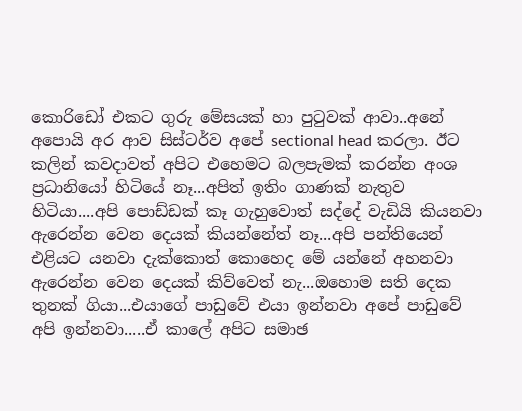කොරි‍‍‍ඩෝ එකට ගුරු මේසයක් හා පුටුවක් ආවා..අනේ අපොයි අර ආව සිස්ටර්ව අපේ sectional head කරලා. ඊට කලින් කවදාවත් අපිට එහෙමට බලපැමක් කරන්න අංශ ප්‍රධානියෝ හිටියේ නෑ‍‍...අපිත් ඉතිං ගාණක් නැතුව හිටියා....අපි පොඩ්ඩක් කෑ ගැහුවොත් සද්දේ වැඩියි කියනවා ඇරෙන්න වෙන දෙයක් කියන්නේත් නෑ...අපි පන්තියෙන් එළියට යනවා දැක්කොත් කොහෙද මේ යන්නේ අහනවා ඇරෙන්න වෙන දෙයක් කිව්වෙත් නැ...ඔහොම සති දෙක තුනක් ගියා...එයාගේ පාඩුවේ එයා ඉන්නවා අපේ පාඩුවේ අපි ඉන්නවා.....ඒ කාලේ අපිට සමාඡ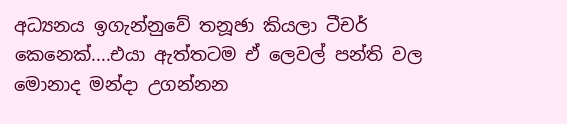අධ්‍යනය ඉගැන්නුවේ තනූඡා කියලා ටීචර් කෙනෙක්....එයා ඇත්තටම ඒ ලෙවල් පන්ති වල මොනාද මන්දා උගන්නන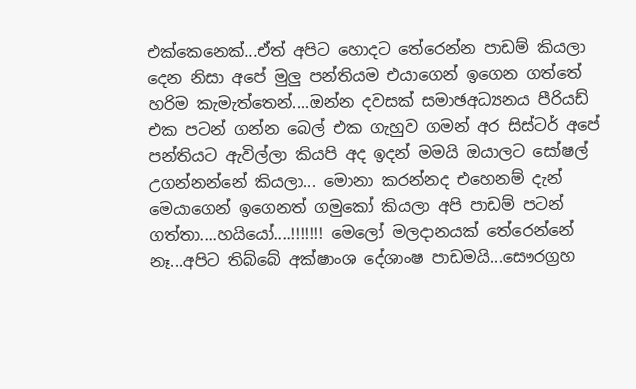එක්කෙනෙක්...ඒත් අපිට හොදට තේරෙන්න පාඩම් කියලා දෙන නිසා අපේ මුලු පන්තියම එයාගෙන් ඉගෙන ගත්තේ හරිම කැමැත්තෙන්....ඔන්න දවසක් සමාඡඅධ්‍යනය පීරියඩ් එක පටන් ගන්න බෙල් එක ගැහුව ගමන් අර සිස්ටර් අපේ පන්තියට ඇවිල්ලා කියපි අද ඉදන් මමයි ඔයාලට සෝෂල් උගන්නන්නේ කියලා... මොනා කරන්නද එහෙනම් දැන් මෙයාගෙන් ඉගෙනත් ගමුකෝ කියලා අපි පාඩම් පටන් ගත්තා....හයියෝ....!!!!!!! මෙලෝ මලදානයක් තේරෙන්නේ නෑ...අපිට තිබ්බේ අක්ෂාංශ දේශාංෂ පාඩමයි...සෞරග්‍රහ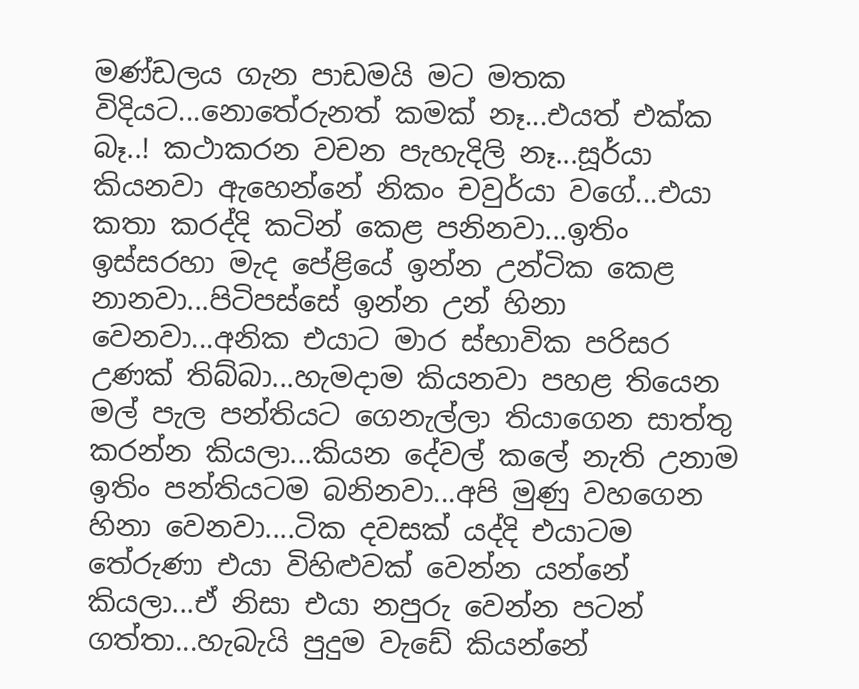මණ්ඩලය ගැන පාඩමයි මට මතක විදියට...නොතේරුනත් කමක් නෑ...එයත් එක්ක බෑ..! කථාකරන වචන පැහැදිලි නෑ...සූර්යා කියනවා ඇහෙන්නේ නිකං චවුර්යා වගේ...එයා කතා කරද්දි කටින් කෙළ පනිනවා...ඉතිං ඉස්සරහා මැද පේළියේ ඉන්න උන්ටික කෙළ නානවා...පිටිපස්සේ ඉන්න උන් හිනා වෙනවා...අනික එයාට මාර ස්භාවික පරිසර උණක් තිබ්බා...හැමදාම කියනවා පහළ තියෙන මල් පැල පන්තියට ගෙනැල්ලා තියාගෙන සාත්තු කරන්න කියලා...කියන දේවල් කලේ නැති උනාම ඉතිං පන්තියටම බනිනවා...අපි මුණු වහගෙන හිනා වෙනවා....ටික දවසක් යද්දි එයාටම තේරුණා එයා විහිළුවක් වෙන්න යන්නේ කියලා...ඒ නිසා එයා නපුරු වෙන්න පටන් ගත්තා‍‍...හැබැයි පුදුම වැ‍ඩේ කියන්නේ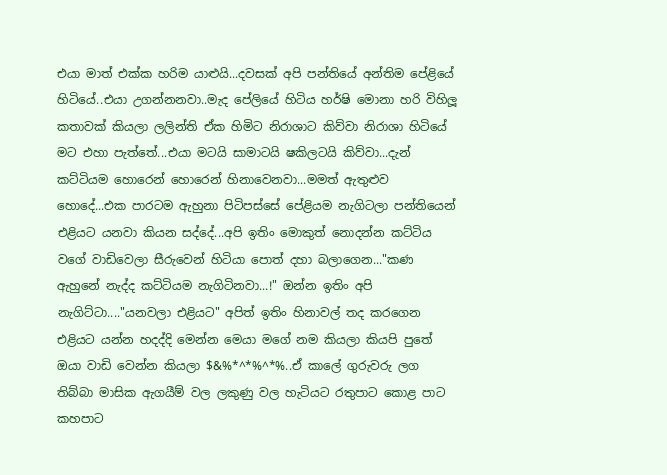එයා මාත් එක්ක හරිම යාළුයි...දවසක් අපි පන්තියේ අන්තිම පේළියේ හිටියේ..එයා උගන්නනවා..මැද පේලියේ හිටිය හර්ෂි මොනා හරි විහිලූ කතාවක් කියලා ලලින්ති ඒක හිමිට නිරාශාට කිව්වා නිරාශා හිටියේ මට එහා පැත්තේ‍...එයා මටයි සාමාටයි ෂකිලටයි කිව්වා...දැන් කට්ටියම හොරෙන් හොරෙන් හිනාවෙනවා...මමත් ඇතුළුව හොදේ...එක පාරටම ඇහුනා පිටිපස්සේ පේළියම නැගිටලා පන්තියෙන් එළියට යනවා කියන සද්දේ...අපි ඉතිං මොකුත් නොදන්න කට්ටිය වගේ වාඩිවෙලා සීරුවෙන් හිටියා පොත් දහා බලාගෙන..."කණ ඇහුනේ නැද්ද කට්ටියම නැගිටිනවා...!" ඔන්න ඉතිං අපි නැගිට්ටා...."යනවලා එළියට" අපිත් ඉතිං හිනාවල් තද කරගෙන එළියට යන්න හදද්දි මෙන්න මෙයා ‍මගේ නම කියලා කියපි පුතේ ඔයා වාඩි වෙන්න කියලා $&%*^*%^*%..ඒ කාලේ ගුරුවරු ලග තිබ්බා මාසික ඇගයීම් වල ලකුණු වල හැටියට රතුපාට කොළ පාට කහපාට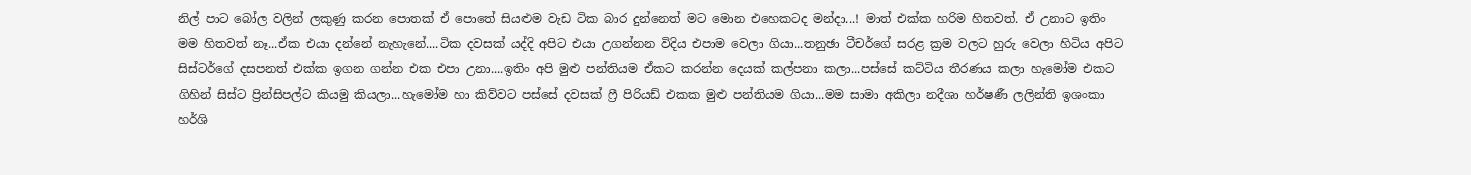නිල් පාට බෝල වලින් ලකුණු කරන පොතක් ඒ පොතේ සියළුම වැඩ ටික බාර දුන්නෙත් මට මොන එහෙකටද මන්දා...! මාත් එක්ක හරිම හිතවත්. ඒ උනාට ඉතිං මම හිතවත් නෑ...ඒක එයා දන්නේ නැහැනේ....ටික දවසක් යද්දි අපිට එයා උගන්නන විදිය එපාම වෙලා ගියා...තනුඡා ටීචර්ගේ සරළ ක්‍රම වලට හුරු වෙලා හිටිය අපිට සිස්ටර්ගේ දසපනත් එක්ක ඉගන ගන්න එක එපා උනා....ඉතිං අපි මුළු පන්තියම ඒකට කරන්න දෙයක් කල්පනා කලා...පස්සේ කට්ටිය තීරණය කලා හැමෝම එකට ගිහින් සිස්‍ට ප්‍රින්සිපල්‍ට කියමු කියලා...හැමෝම හා කිව්ව‍ට පස්සේ දවසක් ‍ෆ්‍රී පිරියඩ් එකක මුළු පන්තියම ගියා...මම සාමා අකිලා නදීශා හර්ෂණී ලලින්ති ඉශංකා හර්ශි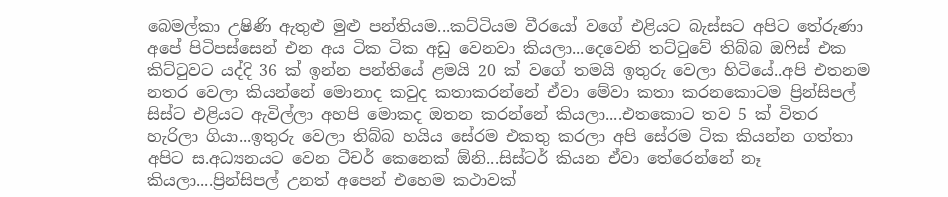බෙමල්කා උෂිණි ඇතුළු මුළු පන්තියම...කට්ටියම වීරයෝ වගේ එළියට බැස්සට අපිට තේරුණා අපේ පිටිපස්සෙන් එන අය ටික ටික අඩු වෙනවා කියලා...දෙවෙනි තට්ටුවේ තිබ්බ ඔ‍ෆිස් එක කිට්ටුවට යද්දි 36 ක් ඉන්න පන්තියේ ළමයි 20 ක් වගේ තමයි ඉතුරු වෙලා හිටියේ..අපි එතනම නතර වෙලා කියන්නේ මොනාද කවුද කතාකරන්නේ ඒවා මේ‍වා කතා කරනකොටම ප්‍රින්සිපල් සිස්ට එළියට ඇවිල්ලා අහපි මොකද ඔතන කරන්නේ කියලා....එතකොට තව 5 ක් විතර හැරිලා ගියා...ඉතුරු වෙලා තිබ්බ හයිය සේරම එකතු කරලා අපි සේරම ටික කියන්න ගත්තා අපිට ස.අධ්‍යනයට වෙන ‍ටීචර් කෙනෙක් ඕනි...සිස්ටර් කියන ඒවා තේරෙන්නේ නෑ කියලා....ප්‍රින්සිපල් උනත් අපෙන් එහෙම කථාවක්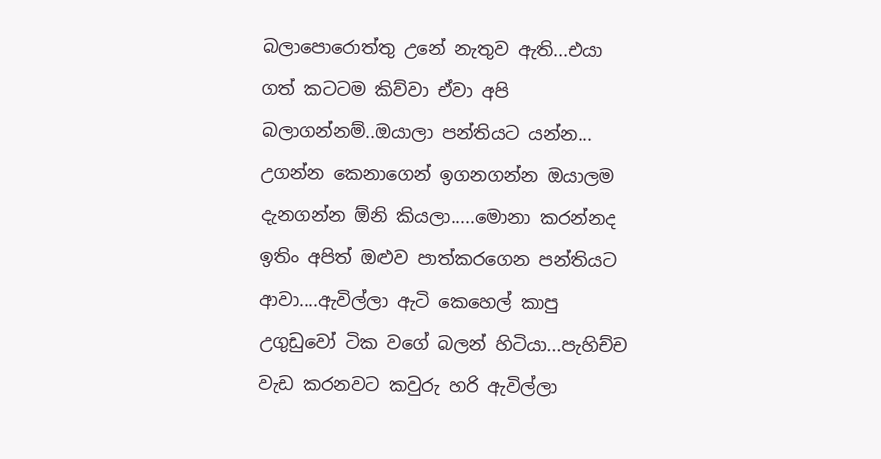බලාපොරොත්තු උනේ නැතුව ඇති...එයා ගත් කටටම කිව්වා ඒවා අපි බලාගන්නම්..ඔයාලා පන්තියට යන්න... උගන්න කෙනාගෙන් ඉගනගන්න ඔයාලම දැනගන්න ඕනි කියලා.....මොනා කරන්නද ඉතිං අපිත් ඔළුව පාත්කරගෙන පන්තියට ආවා....ඇවිල්ලා ඇටි කෙහෙල් කාපු උගුඩුවෝ ටික වගේ බලන් හිටියා...පැහිච්ච වැඩ කරනවට කවුරු හරි ඇවිල්ලා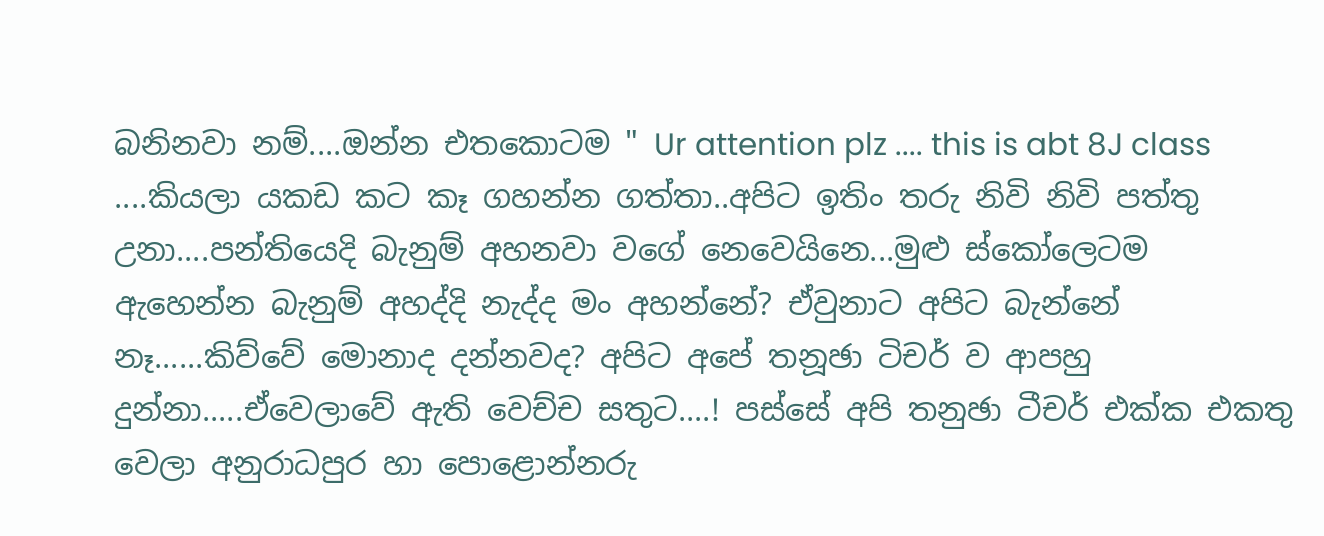බනිනවා නම්....ඔන්න එතකොටම " Ur attention plz .... this is abt 8J class ....කියලා යක‍‍ඩ කට කෑ ගහන්න ගත්තා..අපිට ඉතිං තරු නිවි නිවි පත්තු උනා....පන්තියෙදි බැනුම් අහනවා වගේ නෙවෙයිනෙ...මුළු ස්කෝලෙටම ඇහෙන්න බැනුම් අහද්දි නැද්ද මං අහන්නේ? ඒවුනාට අපිට බැන්නේ නෑ......කිව්වේ මොනාද දන්නවද? අ‍පිට අපේ තනූඡා ටිචර් ව ආපහු දුන්නා.....ඒවෙලාවේ ඇති වෙච්ච සතුට....! පස්සේ අපි තනුඡා ටීචර් එක්ක එකතු වෙලා ‍අනුරාධපුර හා පොළොන්නරු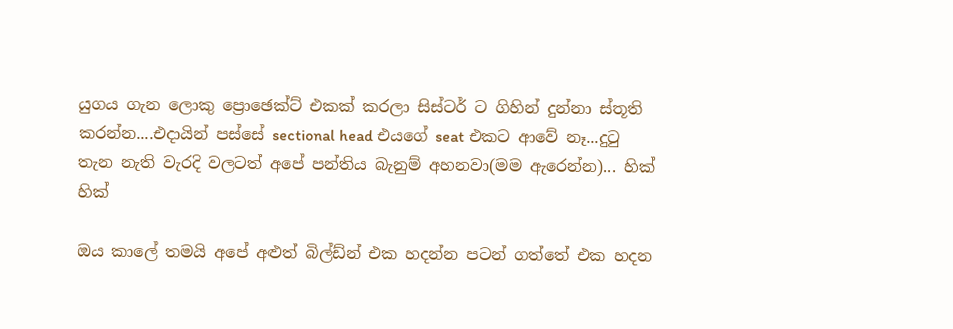යුගය ගැන ලොකු ප්‍රොඡෙක්ට් එකක් කරලා සිස්ටර් ට ගිහින් දුන්නා ස්තූති කරන්න....එදායින් පස්සේ sectional head එයගේ seat එකට ආවේ නෑ...දුටු තැන නැති වැරදි වලටත් අපේ පන්තිය බැනුම් අහනවා(මම ඇරෙන්න)... හික් හික්

ඔය කාලේ තමයි අපේ අළුත් බිල්ඩ්න් එක හදන්න පටන් ගත්තේ එක හදන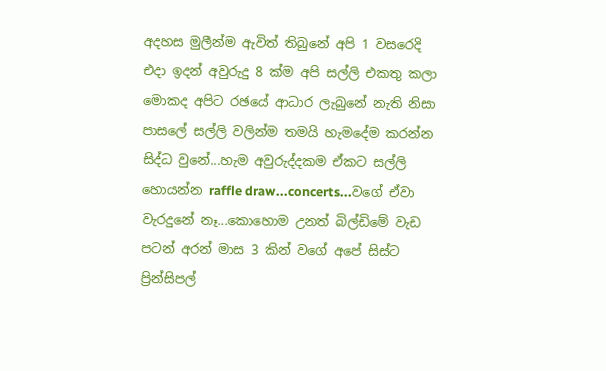අදහස මුලීන්ම ඇවිත් තිබුනේ අපි 1 වසරෙදි එදා ඉදන් අවුරුදු 8 ක්ම අපි සල්ලි එකතු කලා මොකද අපිට රඡයේ ආධාර ලැබුනේ නැති නිසා පාසලේ සල්ලි වලින්ම තමයි හැමදේම කරන්න සිද්ධ වුනේ...හැම අවුරුද්දකම ඒකට සල්ලි හොයන්න raffle draw...concerts...වගේ ඒවා වැරදුනේ නෑ...කොහොම උනත් බිල්ඩිමේ වැඩ පටන් අරන් මාස 3 කින් වගේ අපේ සිස්ට ප්‍රින්සිපල්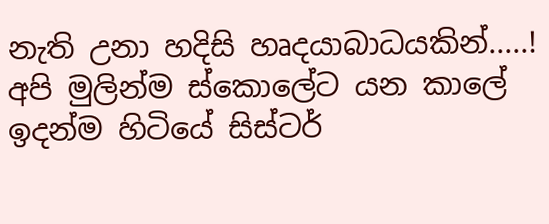නැති උනා හදිසි හෘදයාබාධයකින්.....! අපි මුලින්ම ස්කොලේට යන කාලේ ඉදන්ම හිටියේ සිස්ටර්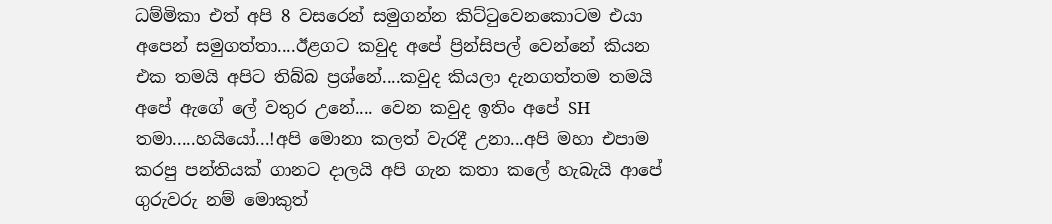ධම්මිකා එත් අපි 8 වසරෙන් සමුගන්න කිට්ටුවෙනකොටම එයා අපෙන් සමුගත්තා....ඊළගට කවුද අපේ ප්‍රින්සිපල් වෙන්නේ කියන එක තමයි අපිට තිබ්බ ප්‍රශ්නේ....කවුද කියලා දැනගත්තම තමයි අපේ ඇගේ ලේ වතුර උනේ.... වෙන කවුද ඉතිං අපේ ‍SH තමා.....හයියෝ...!අපි මොනා කලත් වැරදී උනා...අපි මහා එපාම කරපු පන්තියක් ගානට දාලයි අපි ගැන කතා කලේ හැබැයි ආ‍පේ ගුරුවරු නම් මොකුත්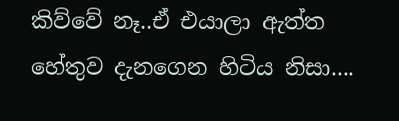කිව්වේ නෑ..ඒ එයාලා ඇත්ත හේතුව දැනගෙන හිටිය නිසා....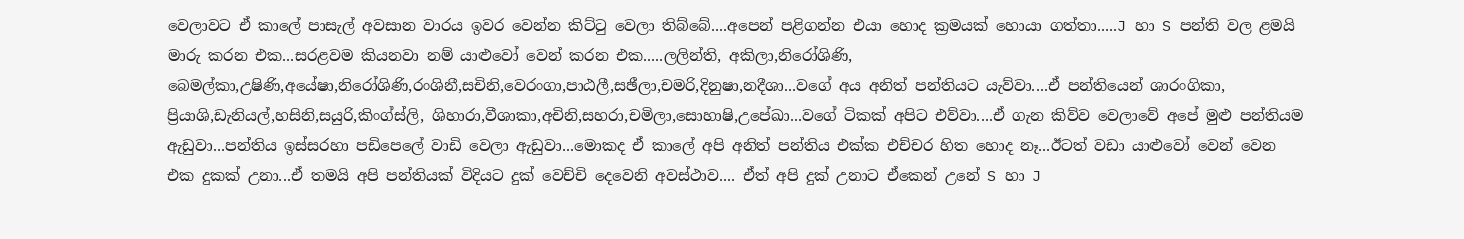වෙලාවට ඒ කාලේ පාසැල් අවසාන වාරය ඉවර වෙන්න කිට්ටු වෙලා තිබ්බේ....අපෙන් පළිගන්න එයා හොද ක්‍රමයක් හොයා ගත්තා.....J හා S පන්ති වල ළමයි මාරු කරන එක...සරළවම කියනවා නම් යාළුවෝ වෙන් කරන එක.....ලලින්ති, අකිලා,නිරෝශිණි, බෙමල්කා,උෂිණි,අයේෂා,නිරෝශිණි,රංශිනී,සචිනි,වෙරංගා,පාඨලී,සඡීලා,චමරි,දිනුෂා,නදීශා...වගේ අය අනිත් පන්තියට යැව්වා....ඒ පන්තියෙන් ශාරංගිකා, ප්‍රියාශි,ඩැනියල්,හසිනි,සයුරි,කිංග්ස්ලි, ශිහාරා,වීශාකා,අචිනි,සහරා,චමිලා,සොහාෂි,උපේඛා...වගේ ටිකක් අපිට එව්වා....ඒ ගැන කිව්ව වෙලාවේ අපේ මුළු පන්තියම ඇඩුවා...පන්තිය ඉස්සරහා පඩිපෙලේ වාඩි වෙලා ඇඩුවා...මොකද ඒ කාලේ අපි අනිත් පන්තිය එක්ක එච්චර හිත හොද නෑ...ඊටත් වඩා යාළුවෝ වෙන් වෙන එක දුකක් උනා...ඒ තමයි අපි පන්තියක් විදියට දුක් වෙච්චි දෙවෙනි අවස්ථාව.... ඒත් අපි දුක් උනාට ඒකෙන් උනේ S හා J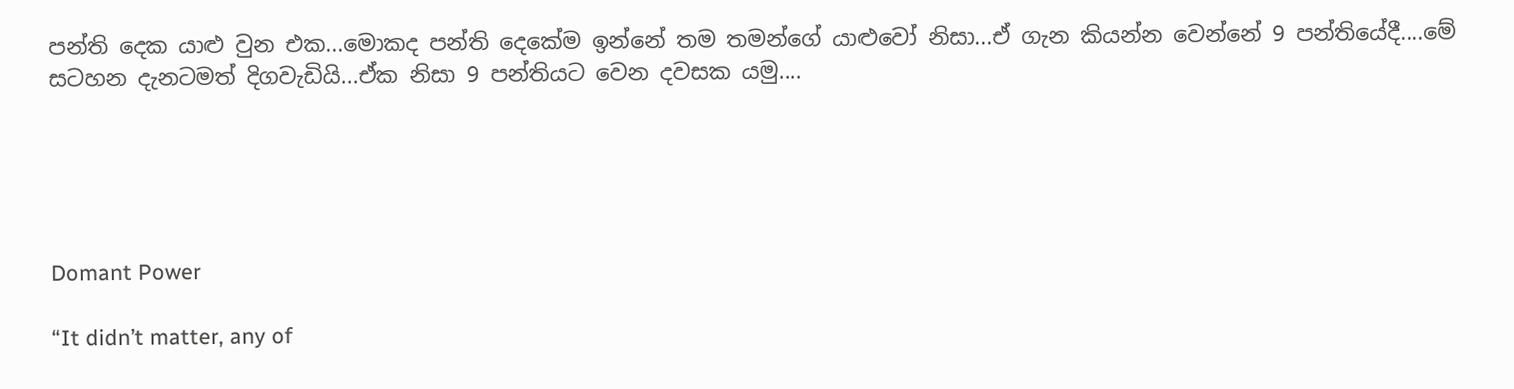පන්ති දෙක යාළු වුන එක...මොකද පන්ති දෙකේම ඉන්නේ තම තමන්ගේ යාළුවෝ නිසා...ඒ ගැන කියන්න වෙන්නේ 9 පන්තියේදී....මේ සටහන දැනටමත් දිගවැඩියි...ඒක නිසා 9 පන්තියට වෙන දවසක යමු....





Domant Power

“It didn’t matter, any of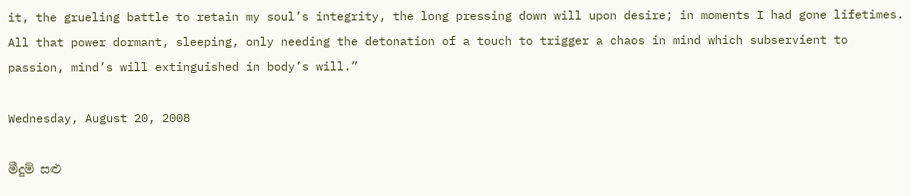it, the grueling battle to retain my soul’s integrity, the long pressing down will upon desire; in moments I had gone lifetimes. All that power dormant, sleeping, only needing the detonation of a touch to trigger a chaos in mind which subservient to passion, mind’s will extinguished in body’s will.”

Wednesday, August 20, 2008

මීදුම් සළු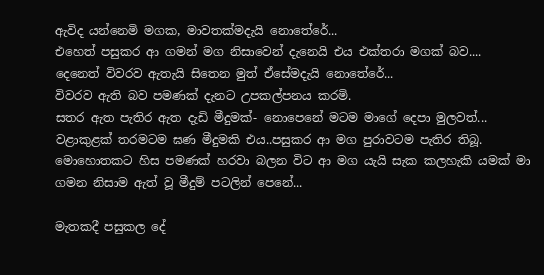ඇවිද යන්නෙමි මගක, මාවතක්මදැයි නොතේරේ...
එහෙත් පසුකර ආ ගමන් මග නිසාවෙන් දැනෙයි එය එක්තරා මගක් බව....
දෙනෙත් විවරව ඇතැයි සිතෙන මුත් ඒසේමදැයි නොතේරේ...
විවරව ඇති බව පමණක් දැනට උපකල්පනය කරමි.
සතර ඇත පැතිර ඇත දැඩි මීදුමක්- නොපෙනේ මටම මාගේ දෙපා මුලවත්...
වළාකුළක් තරමටම ඝණ මීදුමකි එය..පසුකර ආ මග පුරාවටම පැතිර තිබූ.
මොහොතකට හිස පමණක් හරවා බලන විට ආ මග යැයි සැක කලහැකි යමක් මා ගමන නිසාම ඇත් වූ මීදුම් පටලින් පෙනේ...

මැතකදී පසුකල දේ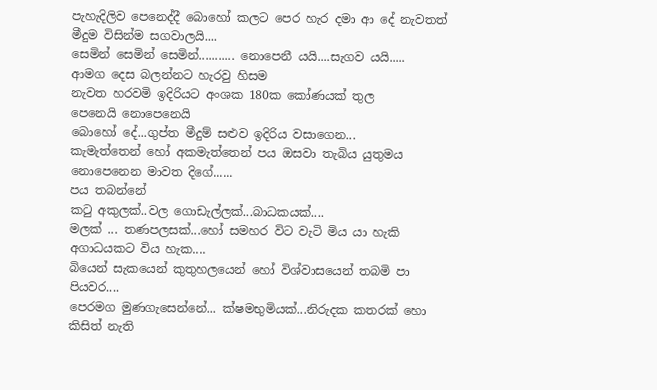පැහැදිලිව පෙනෙද්දී බොහෝ කලට පෙර හැර දමා ආ දේ නැවතත් මීදුම විසින්ම සගවාලයි....
සෙමින් සෙමින් සෙමින්........... නොපෙනී යයි....සැගව යයි.....
ආමග දෙස බලන්නට හැරවු හිසම
නැවත හරවමි ඉදිරියට අංශක 180ක කෝණයක් තුල
පෙනෙයි නොපෙනෙයි
බොහෝ දේ...ගුප්ත මීදුම් සළුව ඉදිරිය වසාගෙන...
කැමැත්තෙන් හෝ අකමැත්තෙන් පය ඔසවා තැබිය යුතුමය නොපෙනෙන මාවත දි‍ගේ......
පය තබන්නේ
කටු අකුලක්..වල ගොඩැල්ලක්...බාධකයක්‍‍....
මලක් ... තණපලසක්...හෝ සමහර විට වැටි මිය යා හැකි අගාධයකට විය හැක‍‍....
බියෙන් සැකයෙන් කුතුහලයෙන් හෝ විශ්වාසයෙන් තබමි පා පියවර....
පෙරමග මුණගැසෙන්නේ... ක්ෂමභුමියක්...නිරුදක කතරක් හො කිසිත් නැති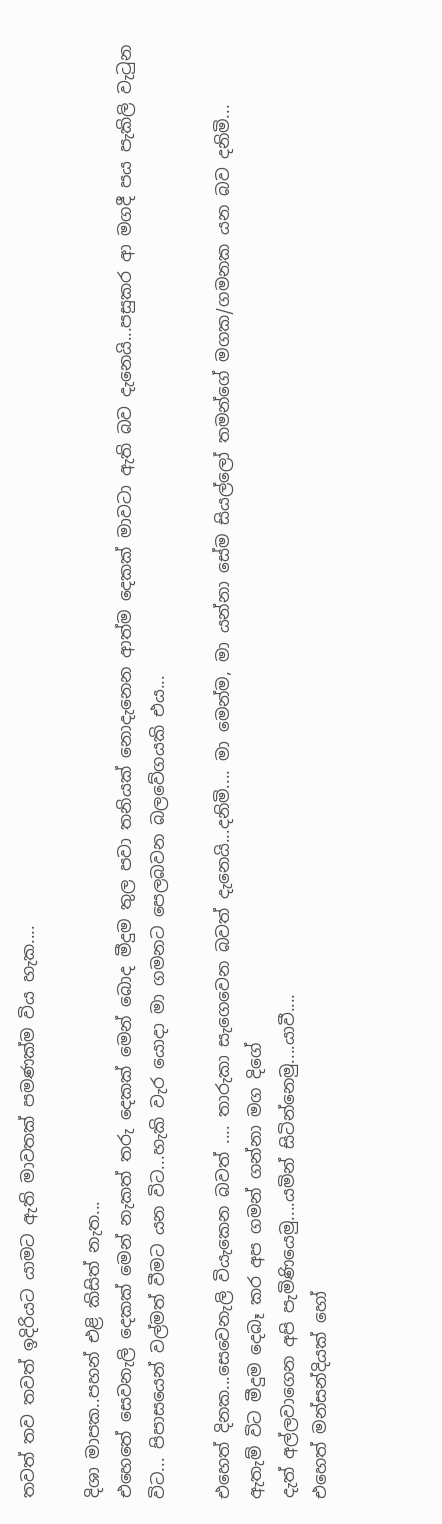තවත් තව තවත් ඉදිරියට යාමට ඇති මාවතක් පමණක්ම විය හැක....

දිශා මාපක..පහන් එළි කිසිත් නැත...
එහෙතේ සෙවනැලි දෙකක් මෙන් නැකත් තරු දෙකක් මෙන් බොද මීදුම තුල පවා තනියක් නොදැනෙන ආත්ම දෙකක් මාවටා ඇති බව දැනෙයි...පසුකර ආ මගදී පය පැකිලි වැටුන විට... පිපාසයෙන් වල්මත් වීමට යන විට...හැකි වැර යොදා මා ගමනට පෙලබවන බලවේගයකි එය...

එහෙත් දිනක...සෙවෙනැලි වියැකෙන බවත් .... තාරුකා ‍සැගෙවෙන බවත් දැනෙයි...දනිමි.... මා මෙන්ම, මා යන්නා සේම සියල්ලෝ තමන්ගේ මගක/ගමනක යන බව දනිමි...
ඇතැම් විට මීදුම දෙබෑ කර අප ගමන් ගන්නා මග දිගේ
දැත් අල්ලවා‍ගෙන අපි පැමිණියෙමු....යමින් සිටින්නෙමු....යාවී‍‍....
එහෙත් ‍මන්සන්දියක් හෝ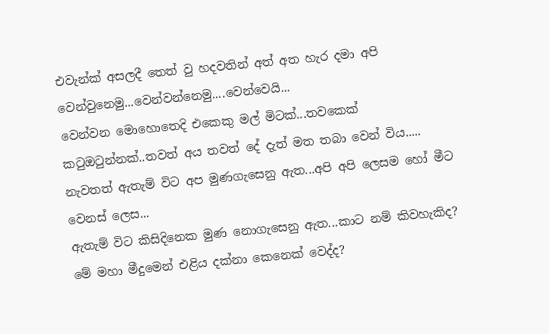එවැන්ක් අසලදී තෙත් වු හදවතින් අත් අත හැර දමා අපි වෙන්වුනෙමු...වෙන්වන්නෙමු....වෙන්වෙයි...
වෙන්වන මොහොතෙදි එකෙකු මල් මිටක්...තවකෙක් කටුඔටුන්නක්..තවත් අය තවත් දේ දැත් මත තබා වෙන් විය.....
නැවතත් ඇතැම් විට අප මුණගැසෙනු ඇත...අපි අපි ලෙසම හෝ මීට වෙනස් ලෙස...
ඇතැම් විට කිසිදිනෙක මුණ නොගැසෙනු ඇත‍...කාට නම් කිවහැකිද?
මේ මහා මීදුමෙන් එළිය දක්නා කෙනෙක් වෙද්ද?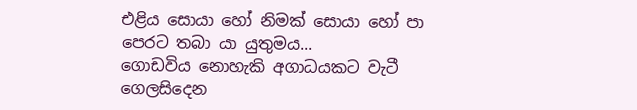එළිය සොයා හෝ නිමක් සොයා හෝ ‍පා පෙරට තබා යා යුතුම‍ය...
ගොඩවිය නො‍හැකි අගාධයකට වැටී ගෙලසිදෙන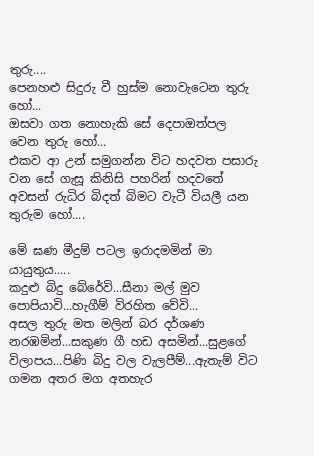තුරු....
පෙනහළු සිදුරු වී හුස්ම නොවැටෙන තුරු හෝ...
ඔසවා ගත නොහැකි සේ දෙපාඔත්පල වෙන තුරු හෝ‍...
එකව ආ උන් සමුගන්න විට හදවත පසාරු වන සේ ගැසූ කිනිසි පහරින් හදවතේ අවසන් රුධිර බිදත් බිමට වැටී වියලී යන තුරුම හෝ....

මේ ඝණ මීදුම් පටල ඉරාදමමින් මා යායුතුය.....
කදුළු බිදු බේරේවි...සීනා මල් මුව පොපියාවි...හැගීම් විරහිත වේවි...
අසල තුරු මත මලින් බර දර්ශණ නරඹමින්...සකුණ ගී හඩ අසමින්...සුළ‍ගේ විලාපය...පිණි බිදු වල ‍වැල‍පීම්...ඇතැම් විට ගමන අතර මග අතහැර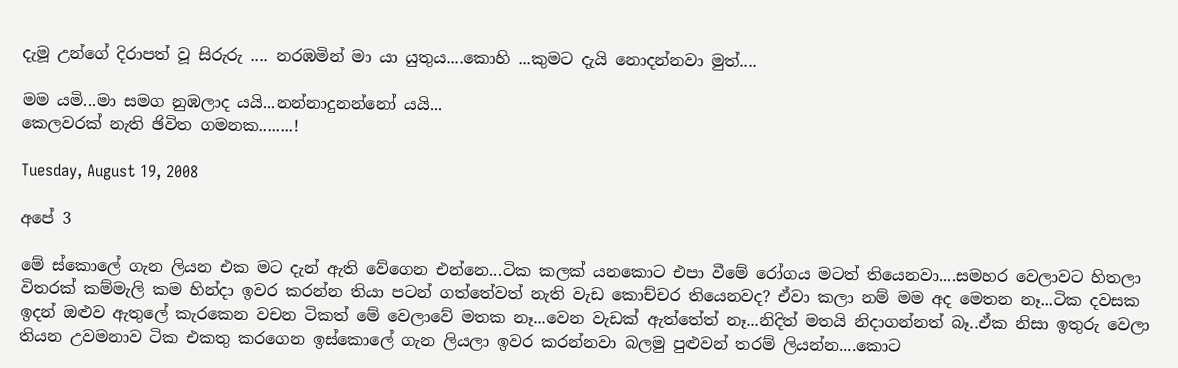දැමූ උන්ගේ දිරාපත් වූ සිරුරු .... නරඹමින් මා යා යුතුය....කොහි ...කුමට දැයි නොදන්නවා මුත්....

මම යමි...මා සමග නුඹලාද යයි...නන්නාදුනන්නෝ යයි...
කෙලවරක් නැති ඡිවිත ගමනක‍‍‍........!

Tuesday, August 19, 2008

අපේ 3

මේ ස්කොලේ ගැන ලියන එක මට දැන් ඇති වේගෙන එන්නෙ...ටික කලක් යනකොට එපා වීමේ‍ රෝගය මටත් තියෙනවා....සමහර වෙලාවට හිතලා විතරක් කම්මැලි කම හින්දා ඉවර කරන්න තියා පටන් ගත්තේවත් නැති වැඩ කොච්චර තියෙනවද? ඒවා කලා නම් මම අද මෙතන නෑ...ටික දවසක ඉදන් ඔළුව ඇතුලේ කැරකෙන වචන ටිකත් මේ වෙලාවේ මතක නෑ...වෙන වැඩක් ඇත්තේත් නෑ...නිදිත් මතයි නිදාගන්නත් බෑ..ඒක නිසා ඉතුරු වෙලා තියන උවමනාව ‍ටික එකතු කරගෙන ඉස්කොලේ ගැන ලියලා ඉවර කරන්නවා බලමු පුළුවන් තරම් ලියන්න....කොට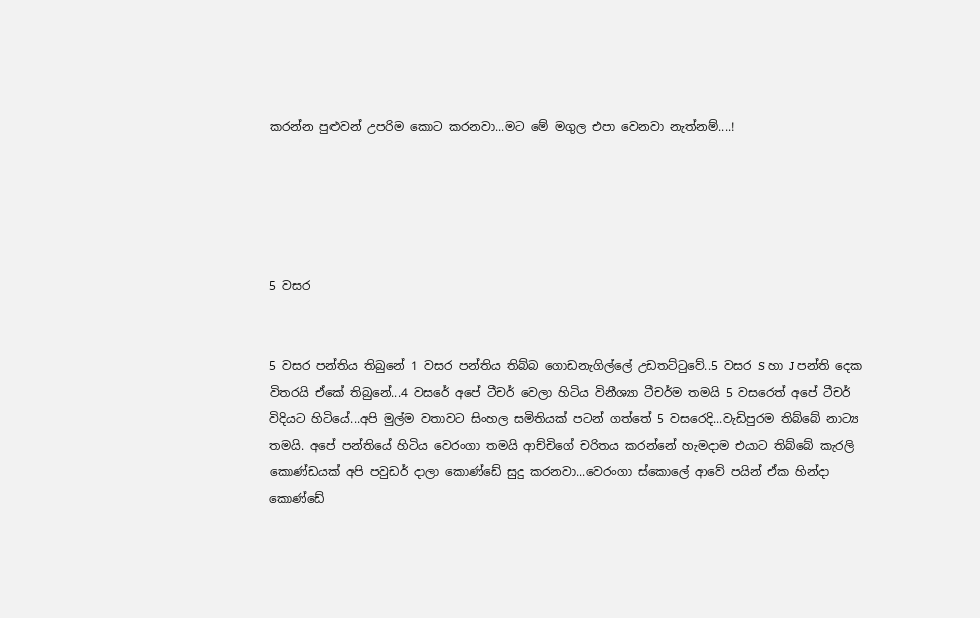කරන්න පුළුවන් උපරිම කොට කරනවා...මට මේ මගුල එපා වෙනවා නැත්නම්....!





5 වසර


5 වසර පන්තිය තිබුනේ 1 වසර පන්තිය තිබ්බ ගොඩනැගිල්ලේ උඩතට්ටුවේ..5 වසර S හා J පන්ති දෙක විතරයි ඒකේ තිබුනේ...4 වසරේ අපේ ටීචර් වෙලා හිටිය විනීශ්‍යා ‍ටීචර්ම තමයි 5 වසරෙත් අපේ ටීචර් විදියට හිටියේ...අපි මුල්ම වතාවට සිංහල සමිතියක් පටන් ගත්තේ 5 වසරෙදි...වැඩිපුරම තිබ්බේ නාට්‍ය තමයි. අපේ පන්තියේ හිටිය වෙරංගා තමයි ආච්චිගේ චරිතය කරන්නේ හැමදාම එයාට තිබ්බේ කැරලි කොණ්ඩයක් අපි පවුඩර් දාලා කොණ්ඩේ සුදු කරනවා...වෙරංගා ස්කොලේ ආවේ පයින් ඒක හින්දා කොණ්ඩේ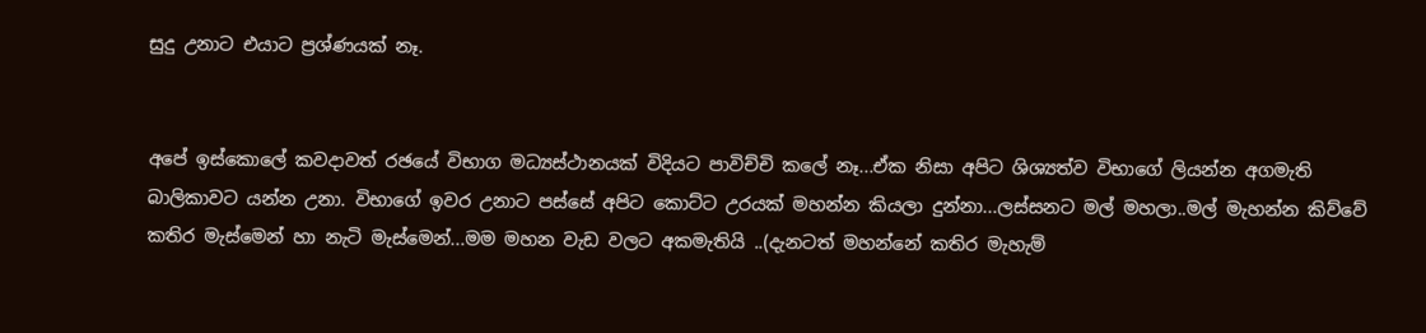සුදු උනාට එයාට‍ ප්‍රශ්ණයක් නෑ.


අපේ ඉස්කොලේ කවදාවත් රඡයේ විභාග මධ්‍යස්ථානයක් විදියට පාවිච්චි කලේ නෑ...ඒක නිසා අපිට ශිශ්‍යත්ව විභාගේ ලියන්න අගමැති බාලිකාවට යන්න උනා. විභාගේ ඉවර උනාට පස්සේ අපිට කොට්ට උරයක් මහන්න කියලා දුන්නා...ලස්සනට මල් මහලා..මල් මැහන්න කිව්වේ කතිර මැස්මෙන් හා නැටි මැස්මෙන්...මම මහන වැඩ වලට අකමැතියි ..(දැනටත් මහන්නේ කතිර මැහැම්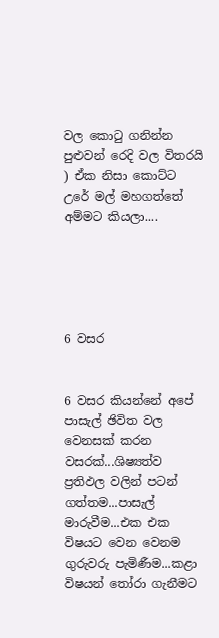වල කොටු ගනින්න පුළුවන් රෙදි වල විතරයි ) ඒක නිසා කොට්ට උරේ මල් මහගත්තේ අම්මට කියලා....





6 වසර


6 වසර කියන්නේ අපේ පාසැල් ඡිවිත වල වෙනසක් කරන වසරක්...ශිෂ්‍යත්ව ප්‍රතිඵල වලින් පටන් ගත්තම...පාසැල් මාරුවීම...එක එක විෂයට වෙන වෙනම ගුරුවරු පැමිණීම...කළා විෂයන් තෝරා ගැනීමට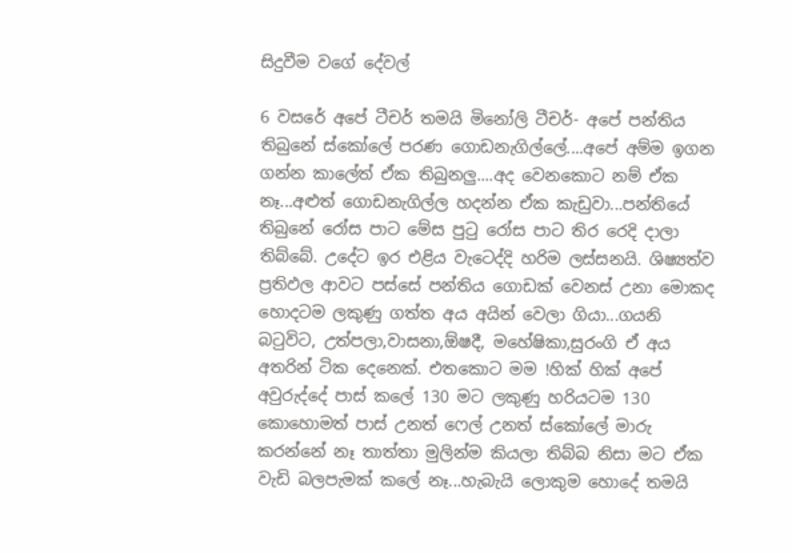සිදුවීම වගේ දේවල්

6 වසරේ අපේ ටීචර් තමයි මිනෝලි ටීචර්- අපේ පන්තිය තිබුනේ ස්කෝලේ පරණ ගොඩනැගිල්ලේ....අපේ අම්ම ඉගන ගන්න කාලේත් ඒක තිබුනලු....අද වෙනකොට‍ නම් ඒක නෑ...අළුත් ගොඩනැගිල්ල හදන්න ඒක කැඩුවා...පන්තියේ තිබුනේ රෝස පාට මේස පුටු රෝස පාට තිර රෙදි දාලා තිබ්බේ. උදේට ඉර එළිය වැටෙද්දි හරිම ලස්සනයි. ශිෂ්‍යත්ව ප්‍රතිඵල ආවට පස්සේ පන්තිය ගොඩක් වෙනස් උනා මොකද හොදටම ලකුණු ගත්ත අය අයින් වෙලා ගියා...ගයනි බටුවිට, උත්පලා,වාසනා,ඕෂදී, මහේෂිකා,සුරංගි ඒ අය අතරින් ටික දෙනෙක්. එතකොට මම !හික් හික් අපේ අවුරුද්දේ පාස් කලේ 130 මට ලකුණු හරියටම 130 කොහොමත් පාස් උනත් ෆෙල් උනත් ස්කෝලේ මාරු කරන්නේ නෑ තාත්තා මුලින්ම කියලා තිබ්බ නිසා මට ඒක වැඩි බලපැමක් කලේ නෑ...හැබැයි ලොකුම හොදේ තමයි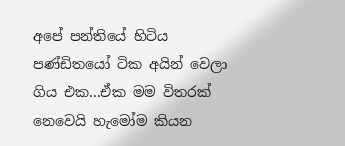අපේ පන්තියේ හිටිය පණ්ඩිතයෝ ටික අයින් වෙලා ගිය එක...ඒක මම විතරක් නෙවෙයි හැමෝම කියන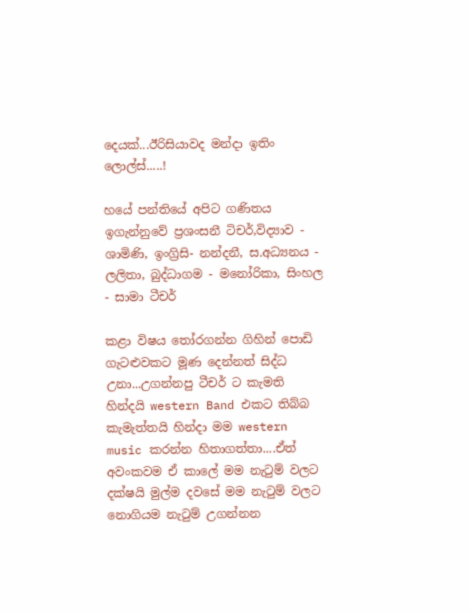දෙයක්...ඊරිසියාවද මන්දා ඉතිං ලොල්ස්.....!

හයේ පන්තියේ අපිට ගණිතය ඉගැන්නුවේ ප්‍රශංසනී ටිචර්,විද්‍යාව - ශාමිණි, ඉංග්‍රිසි- නන්දනී, ස.අධ්‍යනය - ලලිතා, බුද්ධාගම - මනෝරිකා, සිංහල - සාමා ‍ටීචර්

කළා විෂය තෝරගන්න ගිහින් පොඩි ගැටළුවකට මූණ දෙන්නත් සිද්ධ උනා...උගන්නපු ටීචර් ට කැමති හින්දයි western Band එකට තිබ්බ කැමැත්තයි හින්දා මම western music කරන්න හිතාගත්තා....ඒත් අවංකවම ඒ කාලේ මම නැටුම් වලට දක්ෂයි මුල්ම දවසේ මම නැටුම් වලට නොගියම නැටුම් උගන්නන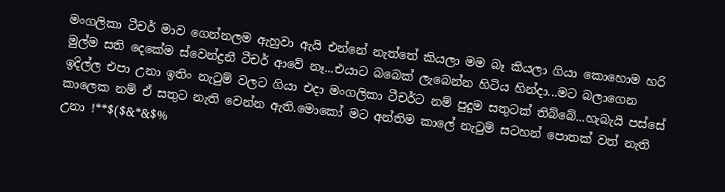මංගලිකා ටීචර් මාව ගෙන්නලම ඇහුවා ඇයි එන්නේ නැත්තේ කියලා මම බෑ කියලා ගියා කොහොම හරි මුල්ම සති දෙකේම ස්වෙන්ද්‍රනී ටීචර් ආවේ නෑ...එයාට බබෙක් ලැබෙන්න හිටිය හින්දා...මට බලාගෙන ඉදිල්ල එපා උනා ඉතිං නැටුම් වලට ගියා එදා මංගලිකා ටීචර්ට නම් පුදුම සතුටක් තිබ්බේ...හැබැයි පස්සේ කාලෙක නම් ඒ සතුට නැති‍ වෙන්න ඇති.මොකෝ මට අන්තිම කාලේ නැටුම් සටහන් පොතක් වත් නැති උනා !**$($&*&$%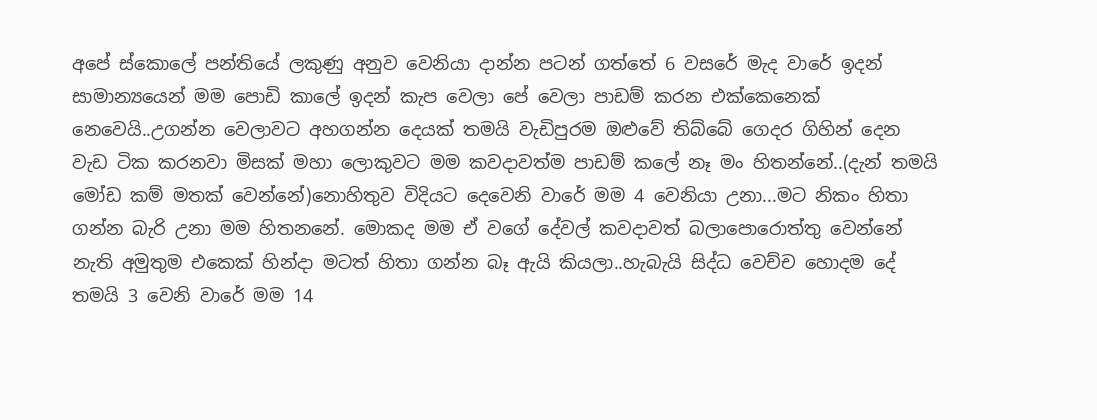අපේ ස්කොලේ පන්තියේ ලකුණු අනුව වෙනියා දාන්න පටන් ගත්තේ 6 වසරේ මැද වාරේ ඉදන් සාමාන්‍යයෙන් මම පොඩි කාලේ ඉදන් කැප වෙලා පේ වෙලා පාඩම් කරන එක්කෙනෙක් නෙවෙයි..උගන්න වෙලාවට අහගන්න දෙයක් තමයි වැඩිපුරම ඔළුවේ තිබ්බේ ගෙදර ගිහින් දෙන වැඩ ටික කරනවා මිසක් මහා ලොකුවට මම කවදාවත්ම පාඩම් කලේ නෑ මං හිතන්නේ..(දැන් තමයි මෝඩ කම් මතක් වෙන්නේ)නොහිතුව ‍විදියට‍ දෙවෙනි වාරේ මම 4 වෙනියා උනා...මට නිකං හිතා ගන්න බැරි උනා මම හිතනනේ. මොකද මම ඒ වගේ දේවල් කවදාවත් බලාපොරොත්තු වෙන්නේ නැති අමුතුම ‍එකෙක් හින්දා මටත් හිතා ගන්න බෑ ඇයි කියලා..හැබැයි සිද්ධ වෙච්ච හොදම දේ තමයි 3 වෙනි වාරේ මම 14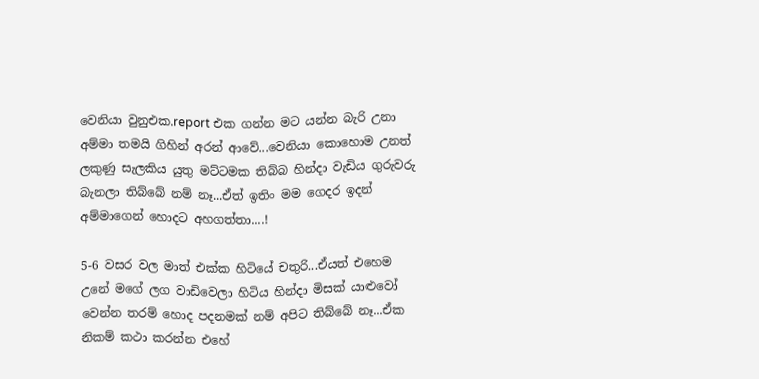වෙනියා වුනුඑක.report එක ගන්න මට යන්න බැරි උනා අම්මා තමයි ගිහින් අරන් ආවේ...වෙනියා කොහොම උනත් ලකුණු සැලකිය යුතු මට්ටමක තිබ්බ හින්දා වැඩිය ගුරුවරු බැනලා තිබ්බේ නම් නෑ...ඒත් ඉතිං මම ගෙදර ඉදන් අම්මාගෙන් හොදට අහගත්තා‍‍....!

5-6 වසර වල මාත් එක්ක හිටියේ චතුරි...ඒයත් එහෙම උනේ මගේ ලග වා‍ඩිවෙලා හිටිය හින්දා මිසක් යාළුවෝ වෙන්න තරම් හොද පදනමක් නම් අපිට තිබ්බේ නෑ...ඒක නිකම් කථා කරන්න එහේ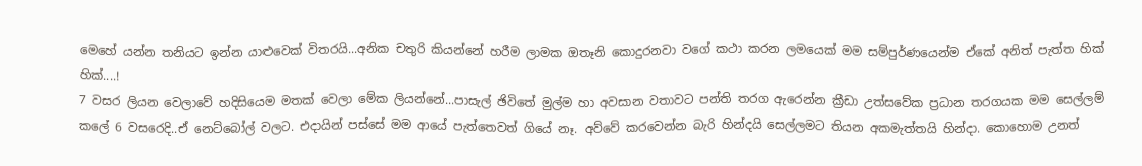මෙහේ යන්න තනියට ඉන්න යාළුවෙක් විතරයි...අනික චතුරි කියන්නේ හරීම ලාමක ඔතෑනි කොදුරනවා වගේ කථා‍ කරන ලමයෙක් මම සම්පුර්ණයෙන්ම ඒකේ අනිත් පැත්ත හික් හික්....!
7 වසර ලියන වෙලාවේ හදිසියෙම මතක් වෙලා මේක ලියන්නේ...පාසැල් ඡි‍විතේ මුල්ම හා අවසාන වතාවට පන්ති තරග ඇරෙන්න ක්‍රීඩා උත්සවේක ප්‍රධාන තරගයක මම සෙල්ලම් කලේ 6 වසරෙදි..ඒ ‍නෙට්බෝල් වලට. එදායින් පස්සේ මම ආයේ පැත්තෙවත් ගියේ නෑ. අව්වේ කරවෙන්න බැරි හින්දයි සෙල්ලමට තියන අකමැත්තයි හින්දා. කොහොම උනත්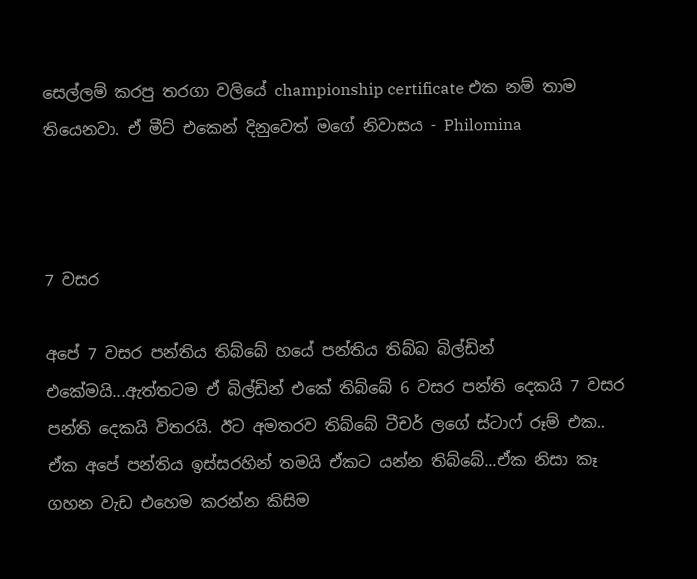සෙල්ලම් කරපු තරගා වලියේ championship certificate එක නම් තාම තියෙනවා. ඒ මීට් එකෙන් දිනුවෙත් මගේ නිවාසය - Philomina



7 වසර

අපේ 7 වසර පන්තිය තිබ්බේ හයේ පන්තිය තිබ්බ බිල්ඩින් එකේමයි...ඇත්ත‍ටම ඒ බිල්ඩින් එකේ තිබ්බේ 6 වසර පන්ති දෙකයි 7 වසර පන්ති දෙකයි විතරයි. ඊට අමතරව තිබ්බේ ටීචර් ලගේ ස්ටාෆ් රූම් එක.. ඒක අපේ පන්තිය ඉස්සරහින් තමයි ඒකට යන්න තිබ්බේ...ඒක නිසා කෑ ගහන වැඩ එහෙම කරන්න කිසිම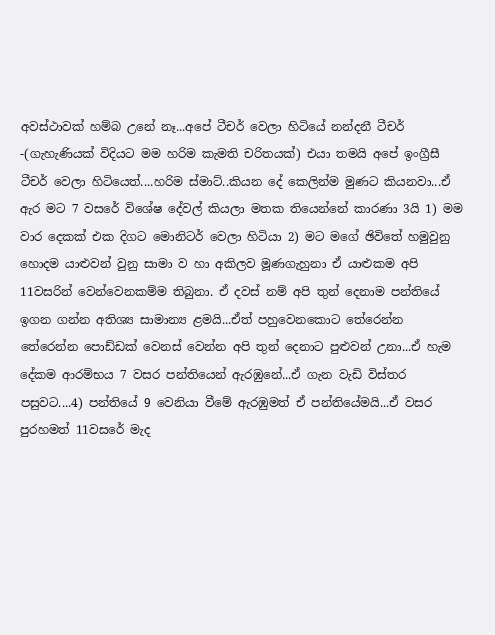අවස්ථාවක් හම්බ උනේ නෑ...අපේ ටීචර් වෙලා හිටියේ නන්දනී ටීචර් -(ගැහැණියක් විදියට මම හරිම කැමති චරිතයක්) එයා තමයි අපේ ඉංග්‍රීසී ටීචර් වෙලා හිටියෙත්....හරිම ස්මා‍‍ට්..කියන දේ කෙලින්ම මුණට කියනවා...ඒ ඇර මට 7 වසරේ විශේෂ දේවල් කියලා මතක තියෙන්නේ කාරණා 3යි 1) මම වාර දෙකක් එක දිගට මොනිටර් ‍වෙලා හිටියා 2) මට මගේ ඡි‍විතේ හමුවුනු හොදම යාළුවන් වුනු සාමා ව හා අකිලව මූණගැහුනා ඒ යාළුකම අපි 11වසරින් වෙන්වෙනකම්ම තිබුනා. ඒ දවස් නම් අපි තුන් දෙනාම පන්තියේ ඉගන ගන්න අතිශ්‍ය සාමාන්‍ය ළමයි...ඒත් පහුවෙනකොට තේරෙන්න තේරෙන්න පොඩ්ඩක් වෙනස් වෙන්න අපි ‍තුන් දෙනාට පුළුවන් උනා...ඒ හැම දේකම ආරම්භය 7 වසර පන්තියෙන් ඇරඹුනේ...ඒ ගැන වැඩි විස්තර පසුවට....4) පන්තියේ 9 වෙනියා වීමේ ඇරඹුමත් ඒ පන්තියේමයි...ඒ වසර පුරහමත් 11වසරේ මැද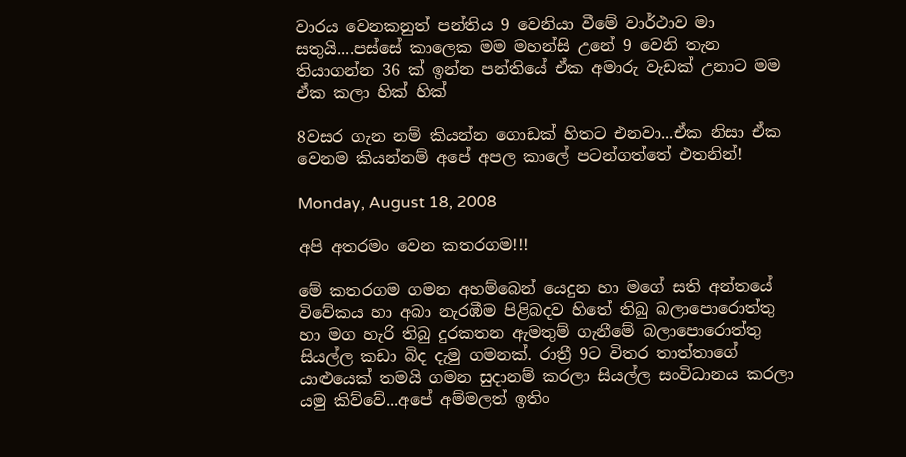වාරය වෙනකනුත් පන්තිය 9 වෙනියා වීමේ වාර්ථාව මා සතුයි....පස්සේ කාලෙක මම මහන්සි උනේ 9 වෙනි තැන තියාගන්න 36 ක් ඉන්න පන්තියේ ඒක අමාරු ‍වැඩක් උනාට මම ඒක කලා හික් හික්

8වසර ගැන නම් කියන්න ගොඩක් හිතට එනවා...ඒක නිසා ඒක වෙනම කියන්නම් අපේ අපල කාලේ පටන්ගත්තේ එතනින්!

Monday, August 18, 2008

අපි අතරමං වෙන කතරගම!!!

මේ කතරගම ගමන අහම්බෙන් යෙදුන හා ‍මගේ සති අන්තයේ විවේකය හා අබා නැරඹීම පිළිබදව හිතේ තිබු බලා‍පොරොත්තු හා මග හැරි තිබු දුරකතන ඇමතුම් ගැනීමේ බලාපො‍රොත්තු සියල්ල කඩා බිද දැමු ගමනක්‍. රාත්‍රී 9ට විතර තාත්තා‍ගේ යාළුයෙක් තමයි ගමන සුදානම් කරලා සියල්ල සංවිධානය කරලා යමු කිව්වේ...අපේ අම්මලත් ඉතිං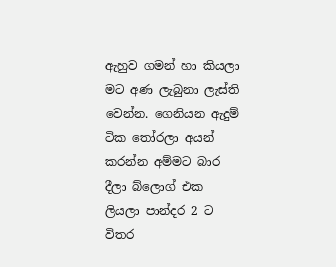ඇහුව ගමන් හා කියලා මට අණ ලැබුනා ලැස්ති වෙන්න. ගෙනියන ඇදුම් ටික තෝරලා අයන් කරන්න අම්මට බාර දීලා බ්ලොග් එක ලියලා පාන්දර 2 ට විතර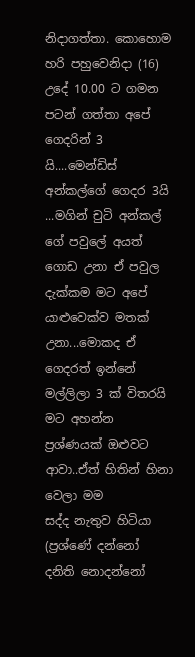නිදාගත්තා. කොහොම හරි පහුවෙනිදා (16) උදේ 10.00 ට ගමන පටන් ගත්තා අ‍පේ ගෙදරි‍න් 3 යි‍....මෙන්ඩිස් අන්කල්ගේ ගෙදර 3යි ...මගින් චුටි අන්කල් ගේ පවුලේ අයත් ගොඩ උනා ඒ පවුල දැක්කම මට අපේ යාළුවෙක්ව මතක් උනා...මොකද ඒ ගෙදරත් ඉන්නේ මල්ලිලා 3 ක් විතරයි මට අහන්න ප්‍රශ්ණයක් ඔළුවට ආවා..ඒත් හිතින් හිනා වෙලා මම සද්ද ‍නැතුව හිටියා (ප්‍රශ්ණේ දන්නෝ දනිති නොදන්නෝ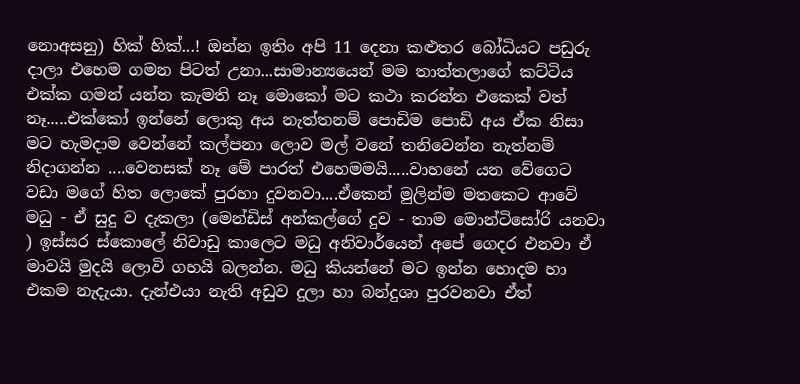නොඅසනු) හික් හික්...! ඔන්න ඉතිං අපි 11 දෙනා කළුතර බෝධියට පඩුරු දාලා එහෙම ගමන පිටත් උනා...සාමාන්‍යයෙන් මම තාත්තලාගේ කට්ටිය එක්ක ගමන් යන්න කැමති නෑ මොකෝ මට කථා කරන්න එකෙක් වත් නෑ.....එක්කෝ ඉන්නේ ලොකු අය නැත්තනම් පොඩිම පොඩි අය ඒක නිසා මට හැමදාම වෙන්නේ කල්පනා ලොව මල් වනේ තනිවෙන්න නැත්නම් නිදාගන්න ....වෙනසක් නෑ මේ පාරත් එහෙමමයි.....වාහනේ යන වේගෙට වඩා මගේ හිත ලොකේ පුරහා දුවනවා....ඒකෙන් මුලින්ම මතකෙට ආවේ මධු - ඒ සුදු ව දැකලා (මෙන්ඩිස් අන්කල්ගේ දුව - තාම මොන්ටිසෝරි යනවා ) ඉස්සර ස්කොලේ නිවාඩු කාලෙට මධු අනිවාර්යෙන් අපේ ගෙදර එනවා ඒ මාවයි මුදයි ලොවි ගහයි බලන්න. මධු කියන්නේ ම‍ට ඉන්න හොදම හා එකම නැ‍දැයා. දැන්එයා නැති අඩුව දුලා හා බන්දුශා පුරවනවා ඒත්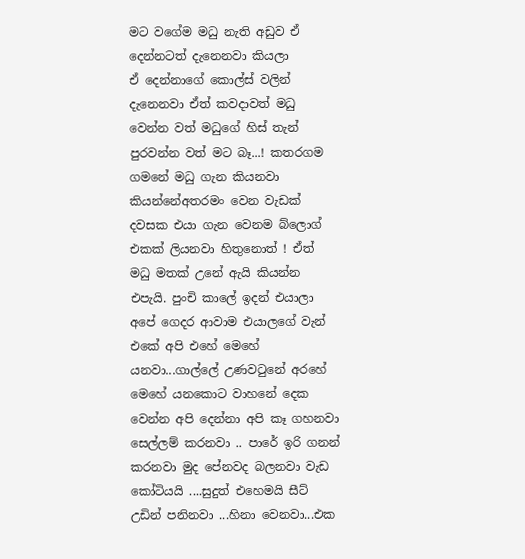මට වගේම මධු නැති අඩුව ඒ දෙන්නටත් දැනෙනවා කියලා ඒ ‍දෙන්නා‍ගේ කොල්ස් වලින් දැනෙනවා ඒත් කවදාවත් මධු වෙන්න වත් මධුගේ හිස් තැන් පුරවන්න වත් මට බෑ...! කතරගම ගමනේ මධු ගැන කියනවා කියන්නේඅතරමං වෙන වැඩක් දවසක එයා ගැන වෙනම බ්ලොග් එකක් ලියනවා හිතුනොත් ! ඒත් මධු මතක් උනේ ඇයි කියන්න එපැයි. පුංචි කාලේ ඉදන් එයාලා අපේ ගෙදර ආවාම එයාලගේ වැන් එකේ අපි එහේ මෙහේ යනවා...ගාල්ලේ උණවටුනේ අරහේ මෙහේ යනකොට වාහනේ දෙක වෙන්න අපි දෙන්නා අපි කෑ ගහනවා සෙල්ලම් කරනවා .. පාරේ ඉරි ගනන් කරනවා මුද පේනවද බලනවා වැඩ කෝටියයි ....සුදුත් එහෙමයි සීට් උඩින් පනිනවා ...හිනා වෙනවා...එක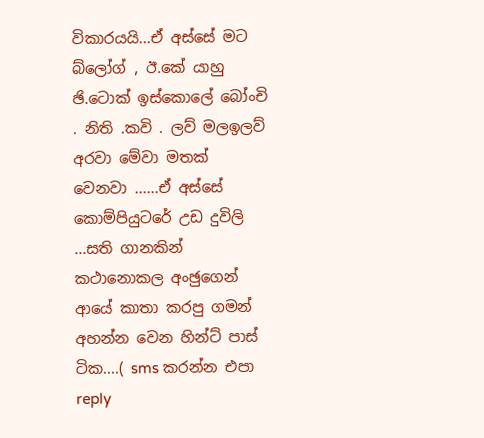විකාරයයි...ඒ අස්සේ මට බ්ලෝග් , ඊ.කේ යාහු ඡි.ටොක් ඉස්කොලේ බෝංචි . නිති .කවි . ලව් ‍මලඉලව් අරවා මේවා මතක් වෙනවා ......ඒ අස්සේ කොම්පියුටරේ උඩ දුවිලි ...සති ගානකින් කථානොකල අංඡුගෙන් ආයේ කාතා කරපු ගමන් අහන්න වෙන හින්ට් පාස් ටික....( sms කරන්න එපා reply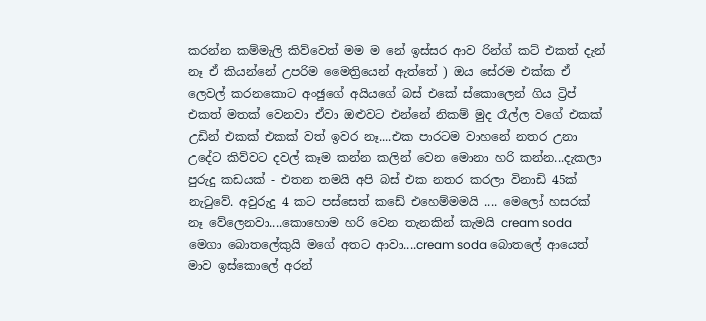කරන්න කම්මැලි කිව්වෙත් මම ම‍ නේ ඉස්සර ආව රින්ග් කට් එකත් දැන් නෑ ඒ කියන්නේ උපරිම මෛත්‍රියෙන් ඇත්තේ ) ඔය සේරම එක්ක ඒ ලෙවල් කරනකොට අංඡුගේ අයියගේ බස් එකේ ස්කොලෙන් ගිය ට්‍රිප් එකත් මතක් වෙනවා ඒවා ‍ඔළුවට‍ එන්නේ නිකම් මුද රෑල්ල වගේ එකක් උඩින් එකක් එකක් වත් ඉවර නෑ....එක පාරටම වාහනේ නතර උනා උ‍දේට කිව්වට දවල් කෑම කන්න කලින් වෙන මොනා හරි කන්න...දැකලා පුරුදු කඩයක් - එතන තමයි අපි බස් එක නතර කරලා විනාඩි 45ක් නැටුවේ. අවුරුදු 4 කට පස්සෙත් ක‍ඩේ එහෙම්මමයි .... මෙලෝ හසරක් නෑ වේලෙනවා....කොහොම හරි‍ වෙන තැනකින් කැමයි cream soda මෙගා බොතලේ‍කුයි මගේ අතට ආවා....cream soda බොතලේ ආයෙත් මාව ඉස්කොලේ අරන්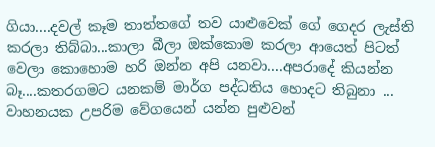ගියා....දවල් කෑම තාත්තගේ තව යාළුවෙක් ගේ ගෙදර ලැස්ති කරලා තිබ්බා...කාලා බීලා ඔක්කොම කරලා ආයෙත් පිටත් වෙලා කොහොම හරි ඔන්න අපි යනවා....අප‍රාදේ කියන්න බෑ....කතරගමට යනකම් මාර්ග පද්ධතිය හොදට තිබුනා ... වාහනයක උපරිම වේ‍ගයෙන් යන්න පුළුවන්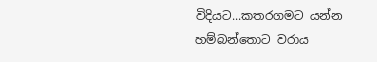විදියට...කතරගමට යන්න හම්බන්තොට වරාය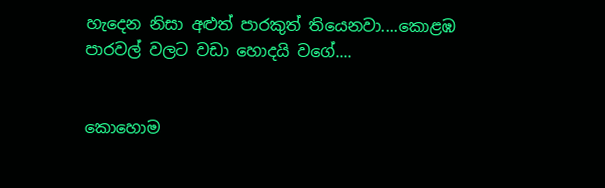හැදෙන නිසා අළුත් පාරකුත් තියෙනවා‍‍....කොළඹ පාරවල් වලට වඩා හොදයි වගේ....


කොහොම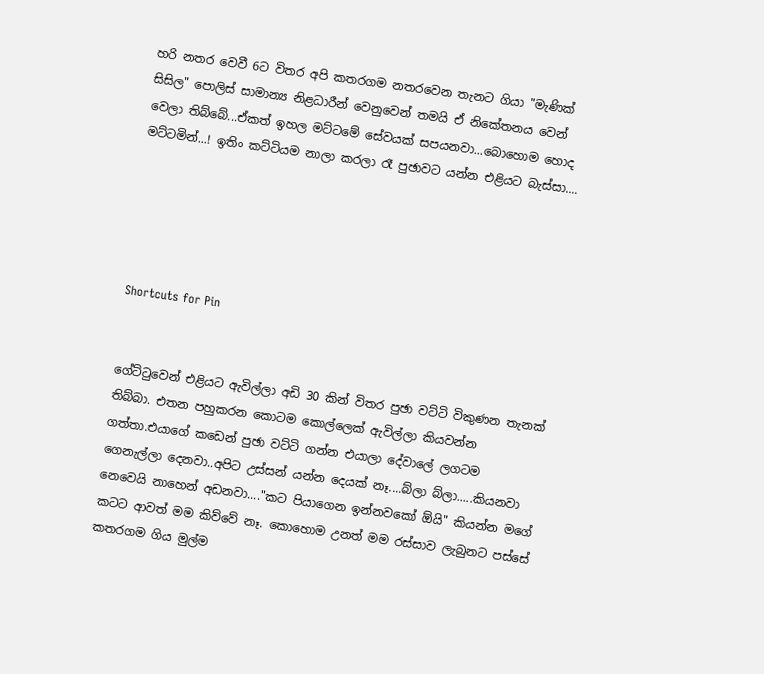හ‍රි නතර වෙවී 6ට විතර අපි කතරගම නතරවෙන තැනට ගියා "මැණික් සිසිල" පොලිස් සාමාන්‍ය නිළධාරීන් වෙනුවෙන් තමයි ඒ ‍නි‍කේතනය වෙන් වෙලා තිබ්බේ...ඒකත් ඉහල මට්ටමේ සේවයක් සපයනවා...බොහොම හොද මට්ටමින්...! ඉතිං කට්ටියම නාලා කරලා රෑ පුඡාවට යන්න එළියට බැස්සා....





Shortcuts for Pin


ගේට්ටුවෙන් එළියට ඇවිල්ලා අඩි 30 කින් විතර පුඡා ව‍ට්ටි විකුණන තැනක් තිබ්බා. එතන පහුකරන කොට‍ම ‍කොල්ලෙක් ඇවිල්ලා කියවන්න ගත්තා.එයාගේ කඩෙන් පුඡා වට්ටි ගන්න එයාලා දේවාලේ ලගටම ගෙනැල්ලා දෙනවා..අපිට උස්සන් යන්න දෙයක් නෑ....බ්ලා බ්ලා.....කියනවා නෙවෙයි නාහෙන් අඩනවා...."කට පියාගෙන ඉන්නවකෝ ඕයි" කියන්න මගේ කටට ආවත් මම කිව්වේ නෑ. කොහොම උනත් මම රස්සාව ලැබුනට පස්සේ කතරගම ගිය මුල්ම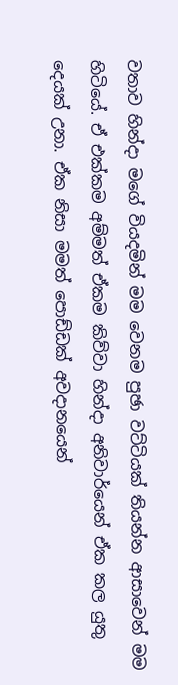වතාව හින්දා මගේ වියදමින් මම වෙනම පුඡා වට්ටියක් තියන්න ආසාවෙන් මම හිටියේ‍. ඒ ‍එක්කම අම්මත් ඒකම කිව්වා හින්දා අනිවාර්යෙන් ඒක කල යුතු දෙයක් උනා. ඒක නිසා මමත් පොඩ්ඩක් අවදානයෙන්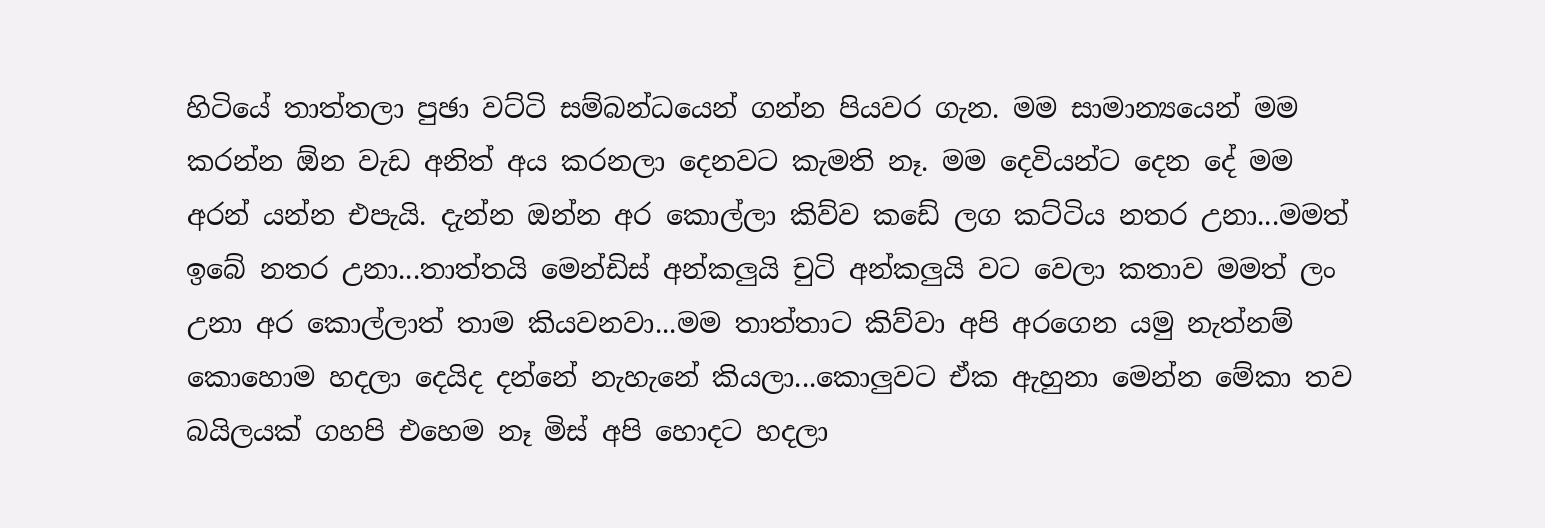හිටියේ තාත්තලා පුඡා වට්ටි සම්බන්ධයෙන් ගන්න පියවර ගැන. මම සාමාන්‍යයෙන් මම කරන්න ඕන වැඩ අනිත් අය කරනලා දෙනවට කැමති නෑ. මම දෙවියන්ට දෙන දේ මම අරන් යන්න එපැයි. දැන්න ඔන්න අර කොල්ලා කිව්ව කඩේ ලග කට්ටිය නතර උනා...මමත් ඉබේ නතර උනා...තාත්තයි මෙන්ඩිස් අන්කලුයි චුටි අන්කලුයි වට වෙලා කතාව මමත් ලං උනා අර කොල්ලාත් තාම කියවනවා...මම තාත්තාට කිව්වා අපි අරගෙන යමු නැත්නම් කොහොම හදලා දෙයිද දන්නේ නැහැනේ කියලා‍‍...කොලුවට ඒක ඇහුනා මෙන්න මේකා තව බයිලයක් ගහපි එහෙම නෑ මිස් අපි හොදට හදලා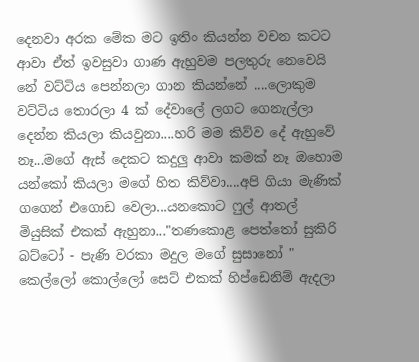දෙනවා අර‍ක මේක ම‍ට ඉතිං කියන්න වචන කටට ආවා ඒත් ඉවසුවා ගාණ ඇහුවම පලතුරු නෙවෙයි නේ වට්ටිය පෙන්නලා ගාන කියන්නේ ....ලොකුම වට්ටිය තොරලා 4 ක් දේවාලේ ලගට ගෙනැල්ලා දෙන්න කියලා කියවුනා....හරි මම කිව්ව දේ ඇහුවේ නෑ...මගේ ඇස් දෙකට කදුලු ආවා කමක් නෑ ඔහොම යන්කෝ කියලා මගේ හිත කිව්වා‍....අපි ගියා මැණික් ගගෙන් එගොඩ වෙලා...යනකොට ෆුල් ආතල් මියුසික් එකක් ඇහුනා..."තණකොළ පෙත්තෝ සුකිරි බට්ටෝ - පැණි වරකා මදුල මගේ සුසානෝ " කෙල්ලෝ කොල්ලෝ සෙට් එකක් ‍හිප්ඩෙනිම් ඇදලා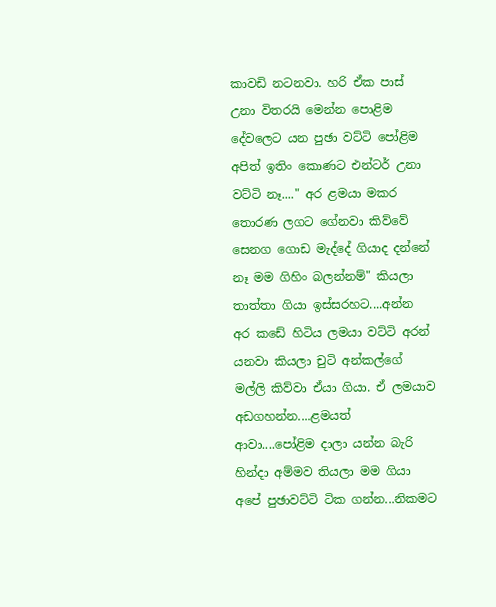කාවඩි නටනවා. හරි ඒක පාස් උනා විතරයි මෙන්න පොළිම දේවලෙට යන පුඡා වට්ටි පෝළිම අපිත් ඉතිං කොණට එන්ටර් උනා වට්ටි නෑ...." අර ‍ළමයා මකර තොරණ ලගට ගේනවා කිව්වේ සෙන‍ග ‍ගොඩ මැද්දේ ගියාද දන්නේ නෑ මම ගිහිං බලන්නම්" කියලා තාත්තා ගියා ඉස්සරහ‍ට....අන්න අර ක‍ඩේ හිටිය ලමයා වට්ටි අරන් යනවා කියලා චුටි අන්කල්ගේ මල්ලි කිව්වා‍ ඒයා ගියා. ඒ ලමයාව අඩගහන්න....ළමයත් ආවා....පෝළිම දාලා යන්න බැරි හින්දා අම්මව තියලා මම ගියා අපේ පුඡාවට්ටි ටික ගන්න...නිකමට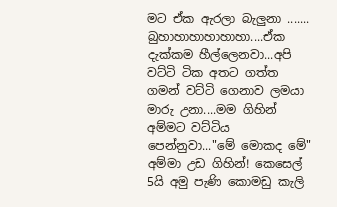මට ඒක ඇරලා බැලුනා ....... බුහාහාහාහාහාහා....ඒක දැක්කම හීල්ලෙනවා...අපි ව‍‍ට්ටි ටික අතට ගත්ත ගමන් වට්ටි ගෙනාව ලමයා මාරු උනා....මම ගිහින් අම්මට වට්ටිය පෙන්නුවා..."මේ මොකද මේ" අම්මා උඩ ගිහින්! කෙසෙල් 5යි අමු පැණි කොමඩු කැලි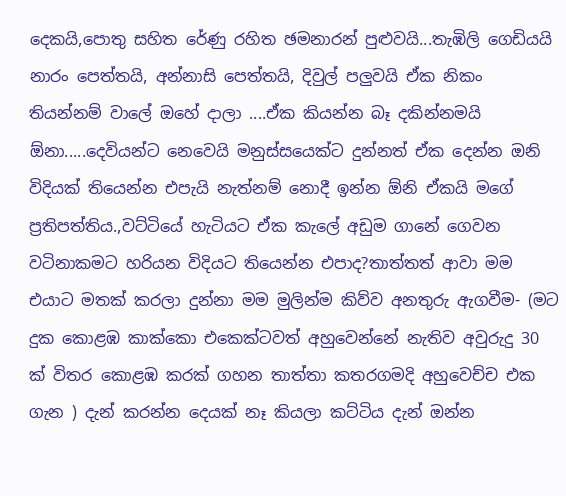දෙකයි,පොතු සහිත රේණු රහිත ඡමනාරන් පුළුවයි...තැඹිලි ගෙඩියයි නාරං පෙත්තයි, අන්නාසි පෙත්තයි, දිවුල් පලුවයි ඒක නිකං තියන්නම් වාලේ ඔහේ දා‍ලා ....ඒක කියන්න බෑ දකින්නමයි ඕනා.....දෙවියන්ට නෙවෙයි මනුස්සයෙක්ට‍ දුන්නත් ඒක දෙන්න ඔනි විදියක් තියෙන්න එපැයි ‍නැත්නම් නොදී ඉන්න ඕනි ඒකයි මගේ ප්‍රතිපත්තිය.,වට්ටියේ හැටිය‍ට ඒක කැලේ අඩුම ගානේ ගෙවන ව‍ටිනාකමට හරියන විදියට තියෙන්න එපාද?තාත්තත් ආවා මම එයාට මතක් කරලා දුන්නා මම මුලින්ම කිව්ව අනතුරු ඇගවීම- (මට දුක කොළඹ කාක්කො එකෙක්ටවත් අහුවෙන්නේ නැතිව අවුරුදු 30 ක් විතර කොළඹ කරක් ගහන තාත්තා‍ ‍කතරගමදි අහුවෙච්ච එක ගැන ) දැන් කරන්න දෙයක් නෑ කියලා කට්ටිය දැන් ඔන්න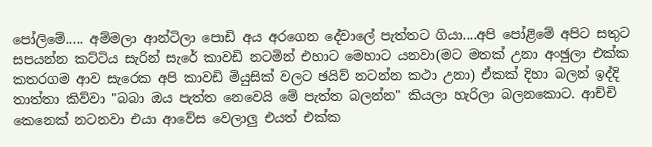පෝලිමේ..... අම්මලා ආන්ටිලා පොඩි අය අරගෙන දේවාලේ පැත්තට ගියා....අපි පෝළිමේ අපිට සතුට සපයන්න කට්ටිය සැරින් සැරේ කාවඩි නටමින් එහාට මෙහාට යනවා(මට මතක් උනා අංඡුලා එක්ක කතරගම ආව සැරෙක අපි කාවඩි මියුසික් වලට ඡයිව් නටන්න කථා උනා) ඒකක් දිහා බලන් ඉද්දි තාත්තා කිව්වා "බබා ඔය පැත්ත නෙවෙයි මේ පැත්ත බලන්න" කියලා හැරිලා බලනකොට. ආච්චි කෙනෙක් නටනවා එයා ආවේස වෙලාලු එයත් එක්ක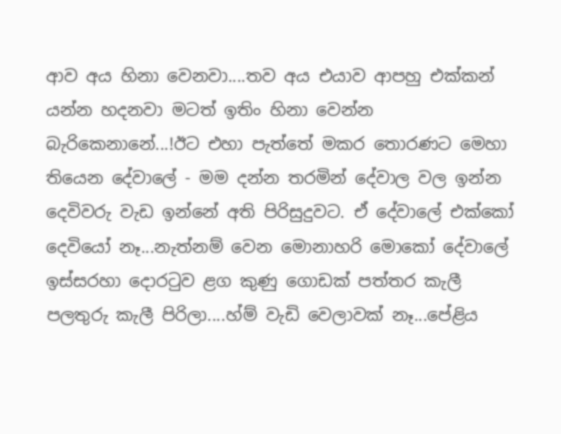ආව අය හිනා වෙනවා....තව අය එයාව ආපහු එක්කන් යන්න හදනවා මටත් ඉතිං හිනා වෙන්න බැරිකෙනානේ...!ඊට එහා පැත්තේ මකර තොරණට මෙහා තියෙන දේවාලේ - මම දන්න තරමින් දේවාල වල ඉන්න දෙවිවරු වැඩ ඉන්නේ අති පිරිසුදුවට. ඒ දේවාලේ ‍එක්කෝ දෙවියෝ නෑ...නැත්නම් වෙන මොනාහරි මොකෝ දේවාලේ ඉස්සරහා දොරටුව ළග කුණු ගොඩක්‍ පත්තර කැලී පලතුරු කැලී පිරිලා....හ්ම් වැ‍ඩි වෙලාවක් නෑ...පේළිය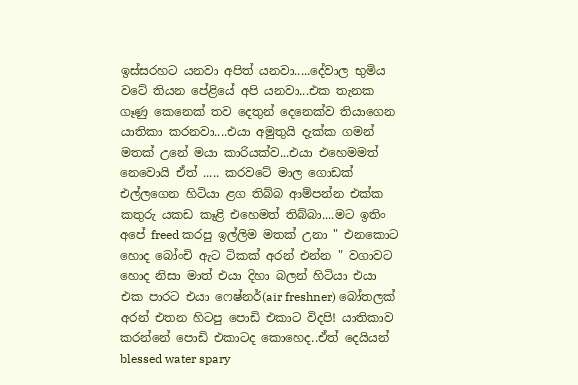ඉස්සරහට‍ යනවා අපිත් යනවා.....දේවාල භුමිය වටේ තියන පේළියේ අපි යනවා...එක තැනක ගෑණු කෙනෙක් තව දෙතුන් දෙනෙක්ව තියාගෙන යාතිකා කරනවා....එයා අමුතුයි දැක්ක ගමන් මතක් උනේ මයා කාරියක්ව...එයා එහෙමමත් නෙවොයි ඒත් ..... කරවටේ මාල ගොඩක් එල්ලගෙන හිටියා ළග තිබ්බ ආම්පන්න එක්ක කතුරු යක‍ඩ කෑළි එහෙමත් තිබ්බා....මට ඉතිං අපේ freed කරපු ඉල්ලිම මතක් උනා " එනකොට හොද බෝංචි ඇට ටිකක් අරන් එන්න " වගාවට හොද නිසා මාත් එයා දිහා බලන් හිටියා එයා එක පාරට එයා ෆෙෂ්නර්(air freshner) බෝතලක් අරන් එතන හිටපු පොඩි එකාට විදපි! යාතිකාව කරන්නේ පොඩි එකාටද කොහෙද..ඒත් දෙයියන් blessed water spary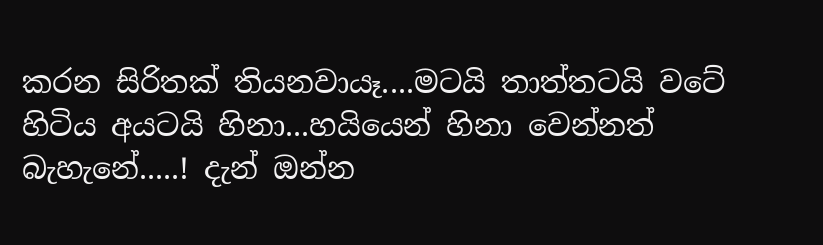කරන සිරිතක් තියනවායෑ....මටයි තාත්තටයි වටේ හිටිය අයටයි හිනා...හයියෙන් හිනා වෙන්නත් බැහැනේ.....! දැන් ඔන්න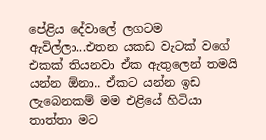පේළිය දේවාලේ ලගටම ඇවිල්ලා...එතන යකඩ වැටක් වගේ එකක් තියනවා ඒක ඇතුලෙන් තමයි යන්න ඕනා.. ඒකට යන්න ඉඩ ලැබෙන‍කම් මම එළියේ හිටියා තාත්තා‍ මට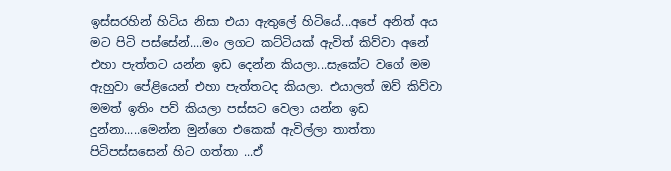ඉස්සරහින් හිටිය නිසා එයා ඇතුලේ හිටියේ...අපේ අනිත් අය මට පිටි පස්සේන්....මං ලගට කට්ටියක් ඇවිත් කිව්වා අනේ එහා පැත්තට යන්න ඉඩ දෙන්න කියලා‍...සැකේට වගේ මම ඇහුවා පේළියෙන් එහා පැත්තටද කියලා. එයාලත් ඔව් කිව්වා මමත් ඉතිං පව් කියලා පස්සට වෙලා යන්න ඉඩ දුන්නා.....මෙන්න මුන්ගෙ එකෙක් ඇවිල්ලා තාත්තා පිටිපස්සසෙන් හිට ගත්තා ...ඒ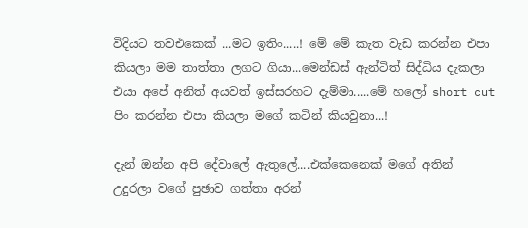විදියට තවඑකෙක් ...මට ඉතිං.....! මේ මේ කැත වැඩ කරන්න එපා කියලා මම තාත්තා ලගට ගියා...මෙන්ඩස් ඇන්ටිත් සිද්ධිය දැකලා එයා අපේ අනිත් අයවත් ඉස්සරහට දැම්මා.....මේ හලෝ short cut පිං කරන්න එපා කියලා මගේ කටින් කියවුනා...!

දැන් ඔන්න අපි දේවාලේ ඇතුලේ....එක්කෙනෙක් මගේ අතින් උදුරලා වගේ පුඡාව ගත්තා අරන්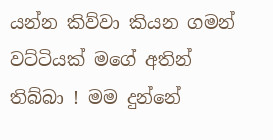යන්න කිව්වා කියන ගමන් වට්ටියක් මගේ අතින් තිබ්බා ! මම දුන්නේ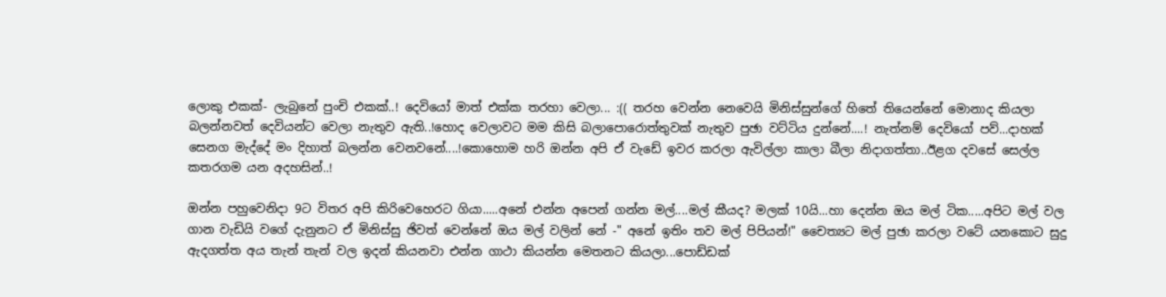ලො‍කු ‍එකක්- ලැබුනේ පුංචි එකක්..! දෙවියෝ මාත් එක්ක තරහා වෙලා... :(( තරහ වෙන්න නෙවෙයි මිනිස්සුන්ගේ හිතේ තියෙන්නේ මොනාද කියලා බලන්නවත් දෙවියන්ට වෙලා නැතුව ඇති..!හොද වෙලාවට මම කිසි බලාපොරොත්තුවක් නැතුව පුඡා වට්ටිය දුන්නේ....! නැත්නම් දෙවියෝ පව්...දාහක් සෙනග මැද්දේ මං දිහාත් බලන්න වෙනවනේ....!කොහොම හරි ඔන්න අපි ඒ වැඩේ ඉවර කරලා ඇවිල්ලා කාලා බීලා නිදාගත්තා..ඊළග දවසේ සෙල්ල කතරගම යන අදහසින්..!

ඔන්න පහුවෙනිදා 9ට විතර අපි කිරිවෙහෙරට ගියා.....අනේ එන්න අ‍පෙන් ගන්න මල්....මල් කීයද? මලක් 10යි...හා දෙන්න ඔය මල් ටික.....අපිට මල් වල ගාන වැඩියි වගේ දැනුනට ඒ මිනිස්සු ඡිවත් වෙන්නේ ඔය මල් වලින් නේ -" අනේ ඉතිං තව මල් පිපියන්!" චෛත්‍යට මල් පුඡා කරලා වටේ යනකොට සුදු ඇදගත්ත අය තැන් තැන් වල ඉදන් කියනවා එන්න ගාථා කියන්න මෙතන‍ට කියලා...පොඩ්ඩක්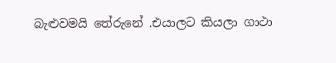බැළුවමයි තේරුනේ .එයාලට කියලා ගාථා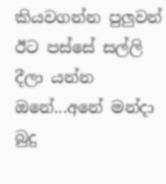කියවගන්න පුලුවන් ඊට පස්සේ සල්ලි දීලා යන්න ඔනේ...අනේ මන්දා බුදු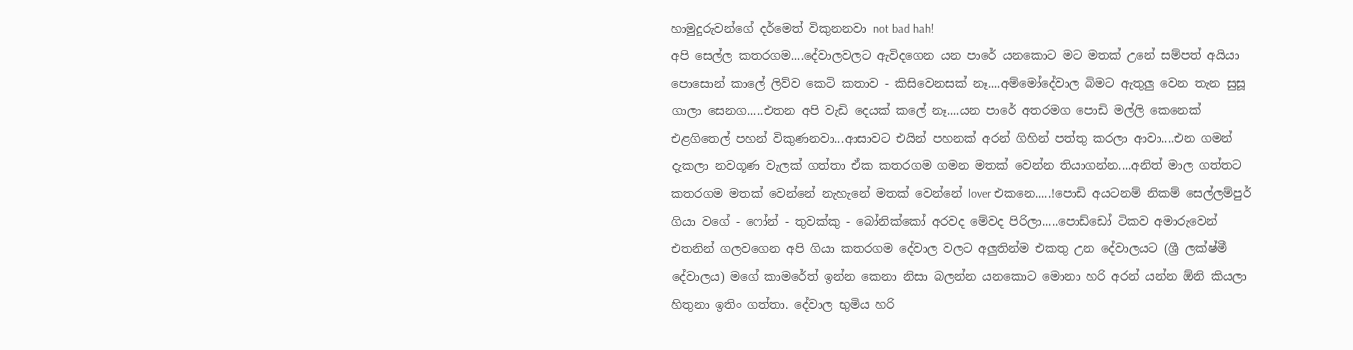හාමුදුරුවන්ගේ දර්මෙත් විකුනනවා not bad hah!
අපි සෙල්ල කතරගම....දේවාලවලට ඇවිදගෙන යන පාරේ යනකොට මට මතක් උනේ සම්පත් අයියා පොසොන් කාලේ ලිව්ව කෙටි කතාව - කිසිවෙනසක් නෑ....අම්මෝදේවාල බිමට ඇතුලු වෙන තැන සුසූ ගාලා සෙනග.....එතන අපි වැඩි දෙයක් කලේ නෑ....යන පාරේ අතරමග පොඩි මල්ලි කෙනෙක් එළගිතෙල් පහන් විකුණනවා...ආසාවට එයින් පහනක් අරන් ගිහින් පත්තු කරලා ආවා....එන ගමන් දැකලා නවගූණ වැලක් ගත්තා ඒක කතරගම ගමන මතක් වෙන්න තියාගන්න....අනිත් මාල ගත්‍තට කතරගම මතක් වෙන්නේ නැහැනේ මතක් වෙන්නේ lover එකනෙ.....!පොඩි අයටනම් නිකම් සෙල්ලම්පුර් ගියා වගේ - ෆෝන් - තුවක්කු - බෝනික්කෝ අරවද මේවද පිරිලා.....පොඩ්ඩෝ ‍ටිකව අමාරුවෙන් එතනින් ගලවගෙන අපි ගියා කතරගම දේවාල වලට අලුතින්ම එකතු උන දේවාලයට (ශ්‍රී ලක්ෂ්මී දේවාලය) මගේ කාමරේත් ඉන්න කෙනා නිසා බලන්න යනකොට මොනා හරි අරන් යන්න ඕනි කියලා හිතුනා ඉතිං ගත්තා. දේවාල භුමිය හරි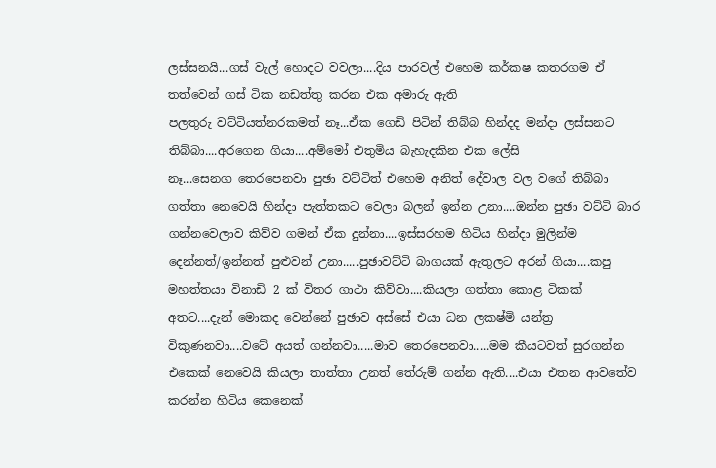ලස්සනයි...ගස් වැල් හොදට වවලා....දිය පාරවල් එහෙම කර්කෂ කතරගම ‍‍එ‍් තත්වෙන් ගස් ටික නඩත්තු කරන එක අමාරු ඇති
පලතුරු වට්ටියත්නරකමත් නෑ...ඒක ගෙඩි පිටින් තිබ්බ හින්දද මන්දා ‍ලස්සනට තිබ්බා....අරගෙන ගියා....අම්මෝ එතුමිය බැහැදකින එක ලේසි නෑ...සෙනග ‍තෙරපෙනවා පුඡා වට්ටිත් එහෙම අනිත් දේවාල වල වගේ තිබ්බා ගත්තා නෙවෙයි හින්දා පැත්තකට වෙලා බලන් ඉන්න උනා....ඔන්න පුඡා‍ වට්ටි බාර ගන්නවෙලාව කිව්ව ගමන් ‍ඒක දුන්නා....ඉස්සරහම හිටිය හින්දා මුලින්ම දෙන්නත්/ඉන්නත් පුළුවන් උනා.....පුඡාවට්ටි බාගයක් ඇතුලට අරන් ගියා....කපු මහත්තයා විනාඩි 2 ක් විතර ගාථා කිව්වා....කියලා ගත්තා කොළ ටිකක් අතට....දැන් මොකද වෙන්නේ පුඡාව අස්සේ එයා ධන ලකෂ්මි යන්ත්‍ර විකුණනවා....වටේ අයත් ගන්නවා.....මාව තෙරපෙනවා.....මම කීයටවත් සුරගන්න එකෙක් නෙවෙයි කියලා තාත්තා උනත් තේරුම් ගන්න ඇති....එයා එතන ආවතේව කරන්න හිටිය කෙනෙක්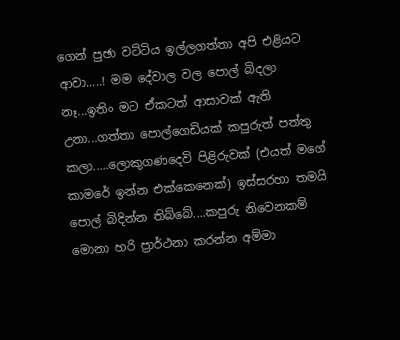ගෙන් පුඡා වට්ටිය ඉල්ලගත්තා අපි එළියට ආවා.....! මම දේවාල වල පොල් බිදලා නෑ...ඉතිං මට ඒකටත් ආසාවක් ඇති උනා...ගත්තා පොල්ගෙඩියක් කපුරුත් පත්තු කලා.....ලොකුගණ‍දෙවි පිළිරුවක් (එයත් මගේ කාමරේ ඉන්න එක්කෙනෙක්) ඉස්සරහා තමයි පොල් බිදින්න තිබ්බේ....කපුරු නිවෙනකම් මොනා හරි ප්‍රාර්ථනා කරන්න අම්මා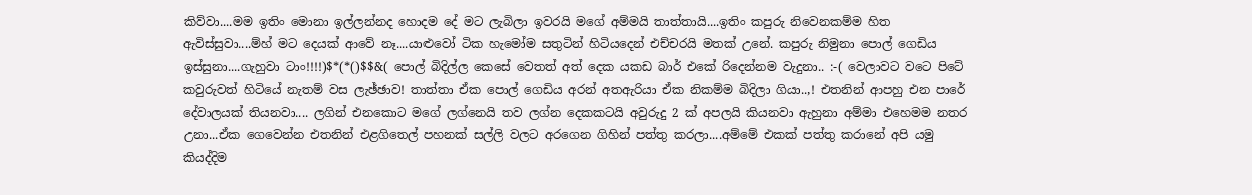කිව්වා....මම ඉතිං මොනා ඉල්ලන්නද හොදම දේ මට ලැබිලා ඉවරයි මගේ අම්මයි තාත්තායි....ඉතිං කපුරු නිවෙනකම්ම හිත ඇවිස්සුවා....ම්හ් මට දෙයක් ආවේ නෑ....යාළුවෝ ටික හැමෝම සතුටින් හිටියදෙන් එච්චරයි මතක් උනේ. කපුරු නිමුනා පොල් ගෙඩිය ඉස්සුනා....ගැහුවා ටාං!!!!)$*(*()$$&( පොල් බිදිල්ල කෙසේ වෙතත් ‍අත් දෙක යකඩ බාර් එකේ රිදෙන්නම වැදුනා.. :-( වෙලාවට වටෙ පිටේ කවුරුවත් හිටියේ නැතම් වස ලැඡ්ඡාව! තාත්තා ඒක පොල් ගෙඩිය අරන් අතඇරියා ඒක නිකම්ම බිදිලා ගියා..,! එතනින් ආපහු එන පාරේ දේවාලයක් ති‍යනවා.... ලගින් එනකොට ම‍ගේ ලග්නෙයි තව ලග්න දෙකකටයි අවුරුදු 2 ක් අපලයි කියනවා ඇහුනා අම්මා එහෙමම නතර උනා...ඒක ගෙවෙන්න එතනින් එළගිතෙල් පහනක් සල්ලි වලට අරගෙන ගිහින් පත්තු කරලා....අම්මේ එකක් පත්තු කරානේ අපි යමු කියද්දිම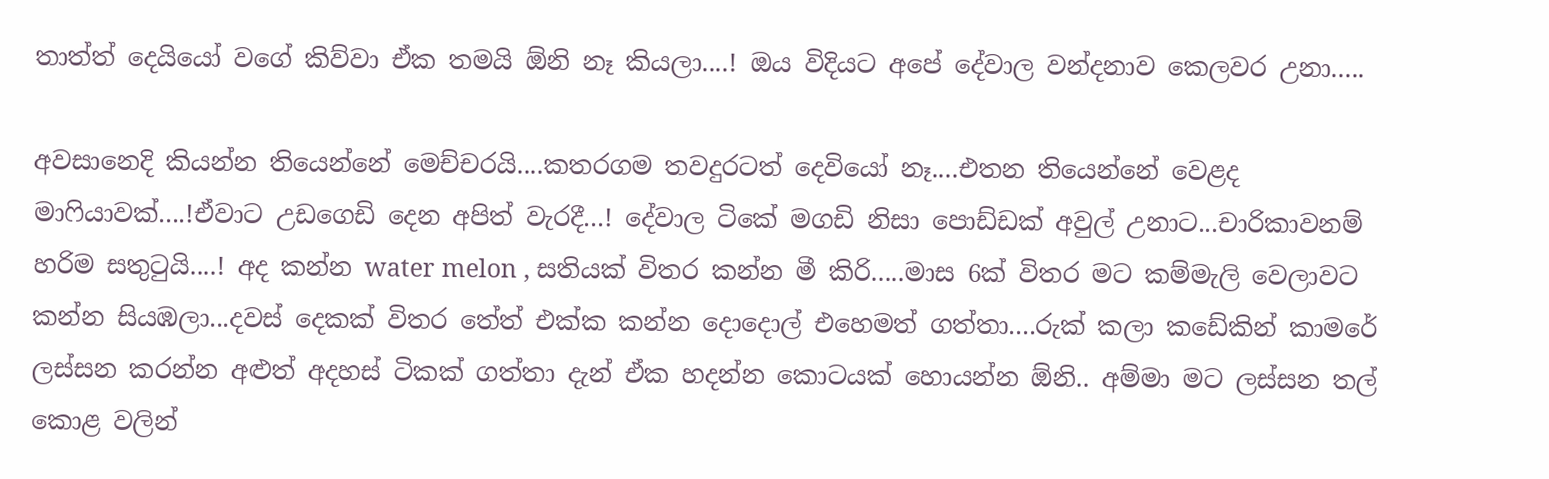තාත්ත් දෙයියෝ වගේ කිව්වා ඒක තමයි ඕනි නෑ කියලා....! ඔය විදියට අපේ දේවාල වන්දනාව කෙලවර උනා.....

අවසානෙදි කියන්න තියෙන්නේ මෙච්චරයි....කතරගම තවදුරටත් දෙවියෝ නෑ....එතන තියෙන්නේ වෙළද මාෆියාවක්....!ඒවාට උඩගෙඩි දෙන අපිත් වැරදී...! දේවාල ටි‍කේ මගඩි නිසා ‍පොඩ්‍‍‍ඩක් අවුල් උනාට...චාරිකාවනම් හරිම සතුටුයි....! අද කන්න water melon , සතියක් විතර කන්න මී කිරි.....මාස 6ක් විතර මට කම්මැලි වෙලාවට කන්න සියඹලා...දවස් දෙකක් විතර තේත් එක්ක කන්න දොදොල් එහෙමත් ගත්තා‍....රුක් කලා කඩේකින් කාම‍රේ ලස්සන කරන්න අළුත් අදහස් ටිකක් ගත්තා දැන් ඒක හදන්න කොටයක් හොයන්න ‍ඕනි.. අම්මා මට ලස්සන තල් කොළ වලින්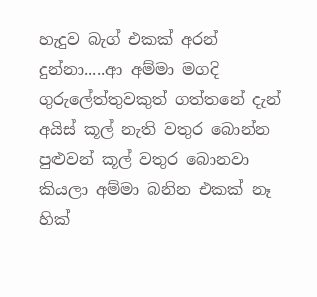හැදුව බැග් එකක් අරන් දුන්නා.....ආ අම්මා මගදි ගුරුලේත්තුවකුත් ගත්තනේ දැන් අයිස් ‍කූල් ‍නැති වතුර බොන්න පුළුවන් කූල් වතුර බොනවා කියලා අම්මා බනින එකක් නෑ හික්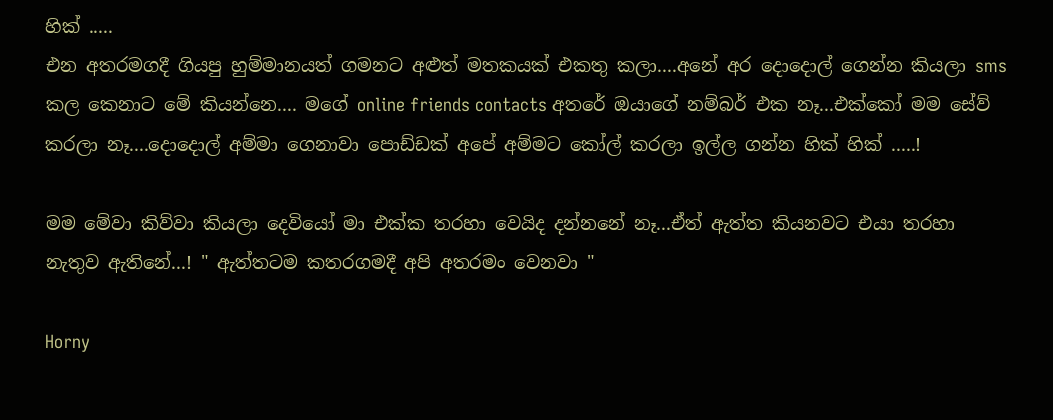හික් .....
එන අතරමගදී ගියපු හුම්මානයත් ගමනට අළුත් මතකයක් එකතු කලා....අනේ අර දොදොල් ගෙන්න කියලා sms කල කෙනාට මේ කියන්නෙ.... මගේ online friends contacts අතරේ ඔයාගේ නම්බර් එක නෑ...එක්කෝ මම සේව් කරලා නෑ....දොදොල් අම්මා ගෙනාවා පොඩ්ඩක් අපේ අම්මට කෝල් කරලා ඉල්ල ගන්න හික් හික් .....!

මම මේවා කිව්වා කියලා දෙවියෝ මා එක්ක තරහා වෙයිද දන්නනේ නෑ...ඒත් ඇත්ත කියනවට‍ එයා තර‍හා නැතුව ඇතිනේ...! " ඇත්තටම කතරගමදී අපි අතරමං වෙනවා "

Horny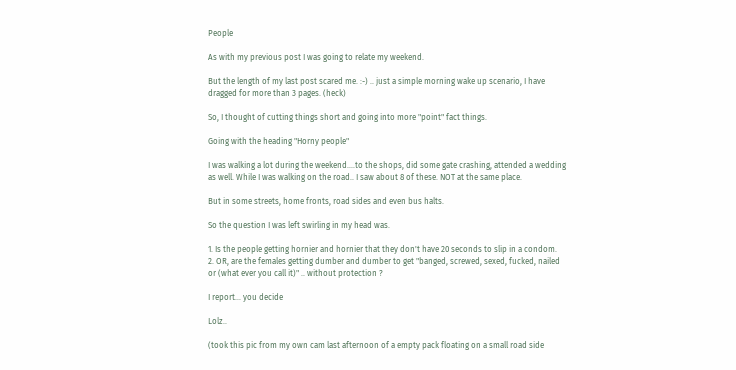People

As with my previous post I was going to relate my weekend.

But the length of my last post scared me. :-) .. just a simple morning wake up scenario, I have dragged for more than 3 pages. (heck)

So, I thought of cutting things short and going into more "point" fact things.

Going with the heading "Horny people"

I was walking a lot during the weekend....to the shops, did some gate crashing, attended a wedding as well. While I was walking on the road.. I saw about 8 of these. NOT at the same place.

But in some streets, home fronts, road sides and even bus halts.

So the question I was left swirling in my head was.

1. Is the people getting hornier and hornier that they don't have 20 seconds to slip in a condom.
2. OR, are the females getting dumber and dumber to get "banged, screwed, sexed, fucked, nailed or (what ever you call it)" .. without protection ?

I report... you decide

Lolz..

(took this pic from my own cam last afternoon of a empty pack floating on a small road side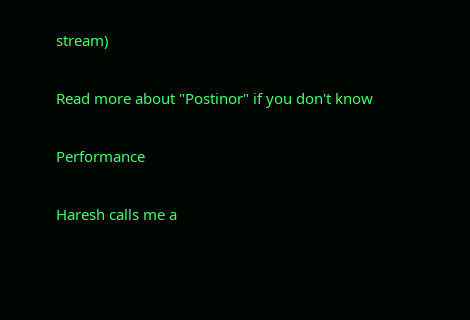stream)

Read more about "Postinor" if you don't know

Performance

Haresh calls me a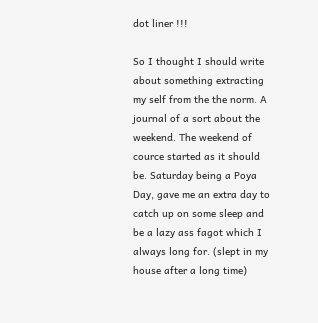dot liner !!!

So I thought I should write about something extracting my self from the the norm. A journal of a sort about the weekend. The weekend of cource started as it should be. Saturday being a Poya Day, gave me an extra day to catch up on some sleep and be a lazy ass fagot which I always long for. (slept in my house after a long time)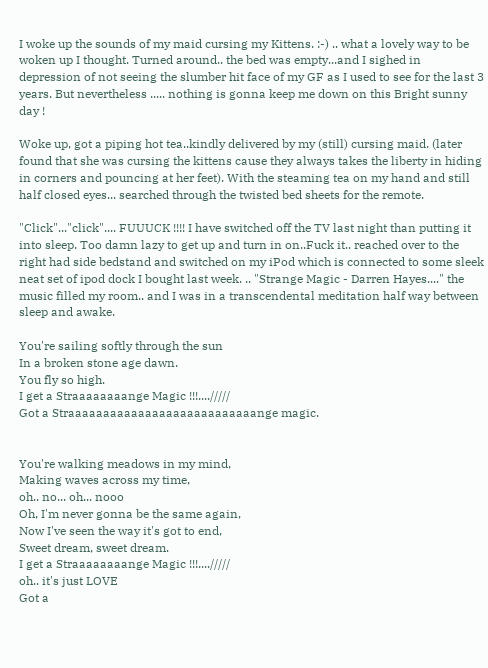I woke up the sounds of my maid cursing my Kittens. :-) .. what a lovely way to be woken up I thought. Turned around.. the bed was empty...and I sighed in depression of not seeing the slumber hit face of my GF as I used to see for the last 3 years. But nevertheless ..... nothing is gonna keep me down on this Bright sunny day !

Woke up, got a piping hot tea..kindly delivered by my (still) cursing maid. (later found that she was cursing the kittens cause they always takes the liberty in hiding in corners and pouncing at her feet). With the steaming tea on my hand and still half closed eyes... searched through the twisted bed sheets for the remote.

"Click"..."click".... FUUUCK !!!! I have switched off the TV last night than putting it into sleep. Too damn lazy to get up and turn in on..Fuck it.. reached over to the right had side bedstand and switched on my iPod which is connected to some sleek neat set of ipod dock I bought last week. .. "Strange Magic - Darren Hayes...." the music filled my room.. and I was in a transcendental meditation half way between sleep and awake.

You're sailing softly through the sun
In a broken stone age dawn.
You fly so high.
I get a Straaaaaaaange Magic !!!..../////
Got a Straaaaaaaaaaaaaaaaaaaaaaaaaaange magic.


You're walking meadows in my mind,
Making waves across my time,
oh.. no... oh... nooo
Oh, I'm never gonna be the same again,
Now I've seen the way it's got to end,
Sweet dream, sweet dream.
I get a Straaaaaaaange Magic !!!..../////
oh.. it's just LOVE
Got a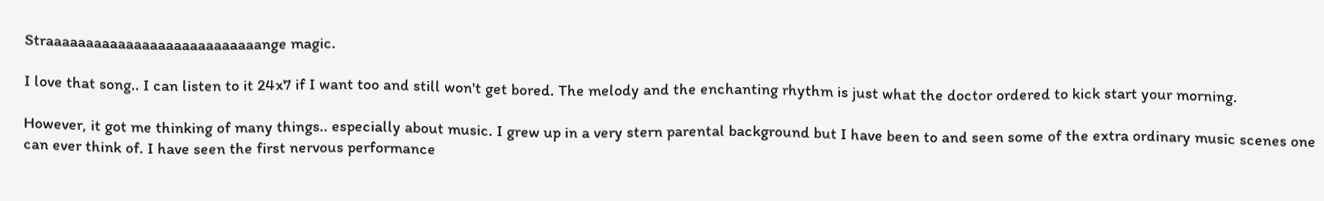Straaaaaaaaaaaaaaaaaaaaaaaaaaange magic.

I love that song.. I can listen to it 24x7 if I want too and still won't get bored. The melody and the enchanting rhythm is just what the doctor ordered to kick start your morning.

However, it got me thinking of many things.. especially about music. I grew up in a very stern parental background but I have been to and seen some of the extra ordinary music scenes one can ever think of. I have seen the first nervous performance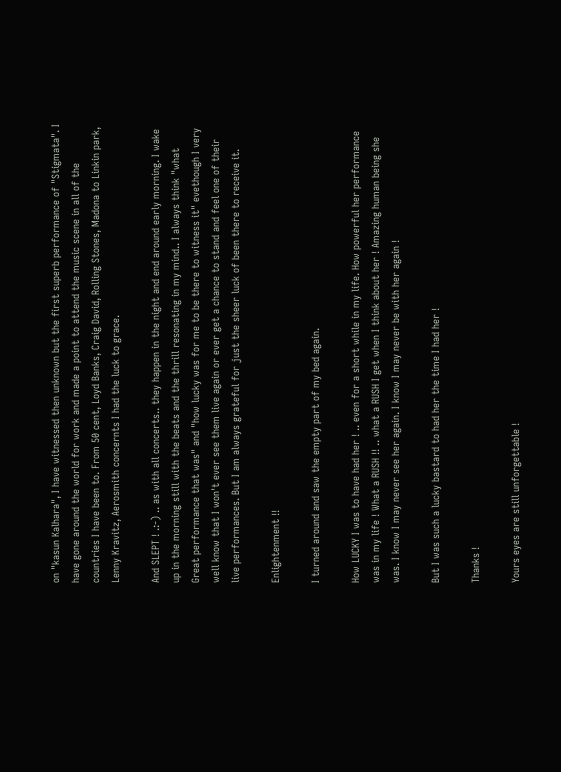on "kasun Kalhara", I have witnessed then unknown but the first superb performance of "Stigmata". I have gone around the world for work and made a point to attend the music scene in all of the countries I have been to. From 50 cent, Loyd Banks, Craig David, Rolling Stones, Madona to Linkin park, Lenny Kravitz, Aerosmith concernts I had the luck to grace.

And SLEPT ! .:-) .. as with all concerts.. they happen in the night and end around early morning. I wake up in the morning still with the beats and the thrill resonating in my mind.. I always think "what Great performance that was" and "how lucky was for me to be there to witness it" evethough I very well know that I won't ever see them live again or ever get a chance to stand and feel one of their live performances. But I am always grateful for just the sheer luck of been there to receive it.

Enlightenment !!

I turned around and saw the empty part of my bed again.

How LUCKY I was to have had her ! .. even for a short while in my life. How powerful her performance was in my life ! What a RUSH !! .. what a RUSH I get when I think about her ! Amazing human being she was. I know I may never see her again. I know I may never be with her again !

But I was such a lucky bastard to had her the time I had her !

Thanks !

Yours eyes are still unforgettable !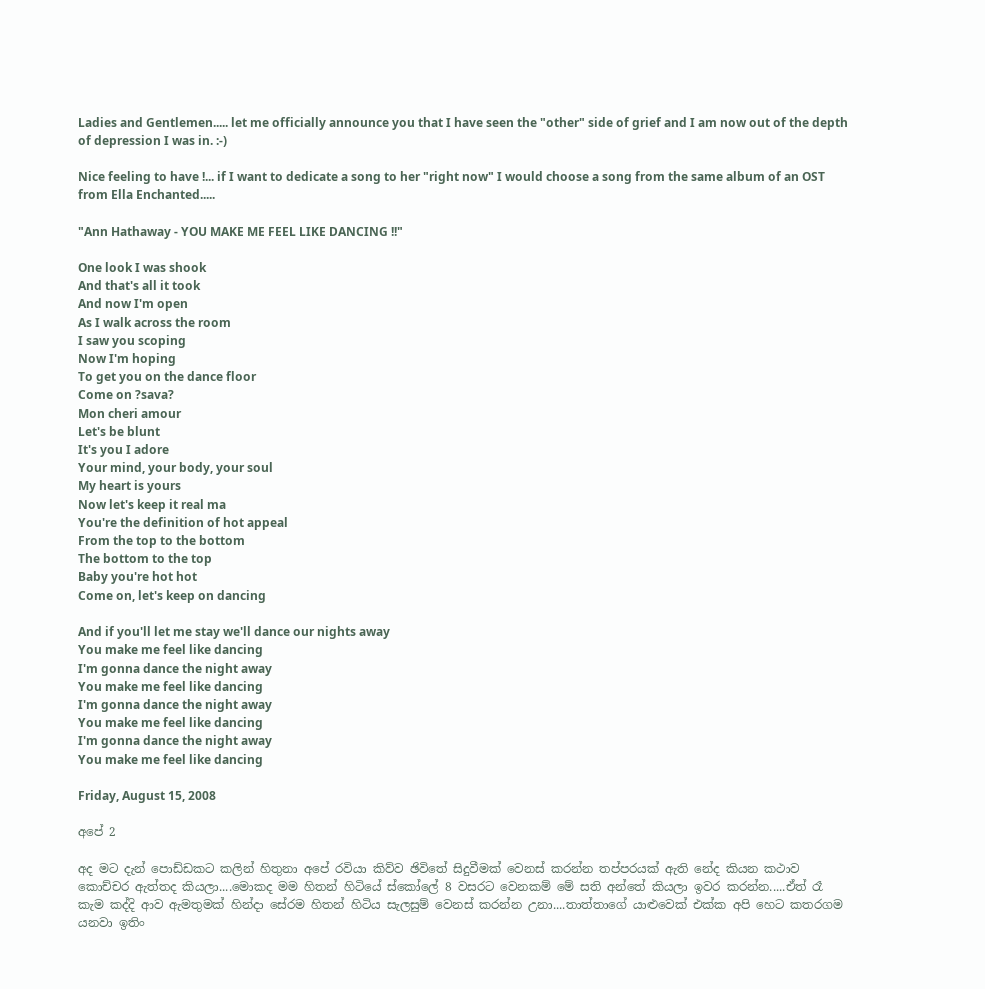Ladies and Gentlemen..... let me officially announce you that I have seen the "other" side of grief and I am now out of the depth of depression I was in. :-)

Nice feeling to have !... if I want to dedicate a song to her "right now" I would choose a song from the same album of an OST from Ella Enchanted.....

"Ann Hathaway - YOU MAKE ME FEEL LIKE DANCING !!"

One look I was shook
And that's all it took
And now I'm open
As I walk across the room
I saw you scoping
Now I'm hoping
To get you on the dance floor
Come on ?sava?
Mon cheri amour
Let's be blunt
It's you I adore
Your mind, your body, your soul
My heart is yours
Now let's keep it real ma
You're the definition of hot appeal
From the top to the bottom
The bottom to the top
Baby you're hot hot
Come on, let's keep on dancing

And if you'll let me stay we'll dance our nights away
You make me feel like dancing
I'm gonna dance the night away
You make me feel like dancing
I'm gonna dance the night away
You make me feel like dancing
I'm gonna dance the night away
You make me feel like dancing

Friday, August 15, 2008

අපේ 2

අද මට දැන් පොඩ්ඩකට කලින් හිතුනා අපේ රවියා කිව්ව ඡි‍විතේ සිදුවීමක් වෙනස් කරන්න තප්පරයක් ඇති නේද කියන කථාව කොච්චර ඇත්තද කියලා....මොකද මම හිතන් හිටියේ ස්කෝලේ 8 වසරට වෙනකම් මේ සති අන්තේ කියලා ඉවර කරන්න.....ඒත් රෑ කැම කද්දි ආව ඇමතුමක් හින්දා සේරම හිතන් හිටිය සැලසුම් වෙනස් කරන්න උනා....තාත්තාගේ යාළුවෙක් එක්ක අපි හෙට කතරගම යනවා ඉතිං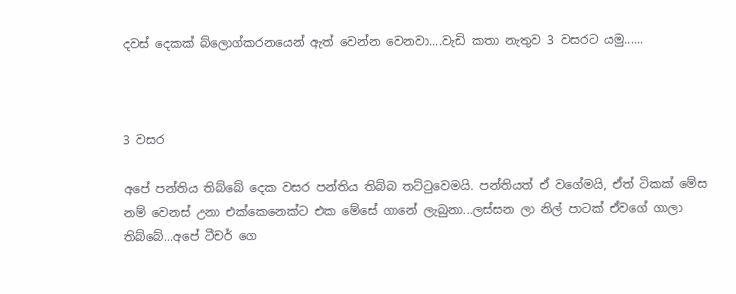දවස් දෙකක් ‍බ්ලොග්කරනයෙන් ඇත් වෙන්න වෙනවා....වැඩි කතා නැතුව 3 වසරට යමු......



3 වසර

අපේ පන්තිය තිබ්බේ දෙක වසර පන්තිය තිබ්බ තට්ටුවෙමයි. පන්තියත් ඒ ‍වගේමයි, ඒත් ටිකක් මේස නම් ‍වෙනස් උනා එක්කෙනෙක්ට එක මේසේ ගානේ ලැබුනා...ලස්සන ලා නිල් පාටක් ඒවගේ ගාලා ති‍බ්බේ...අපේ ටීචර් ගෙ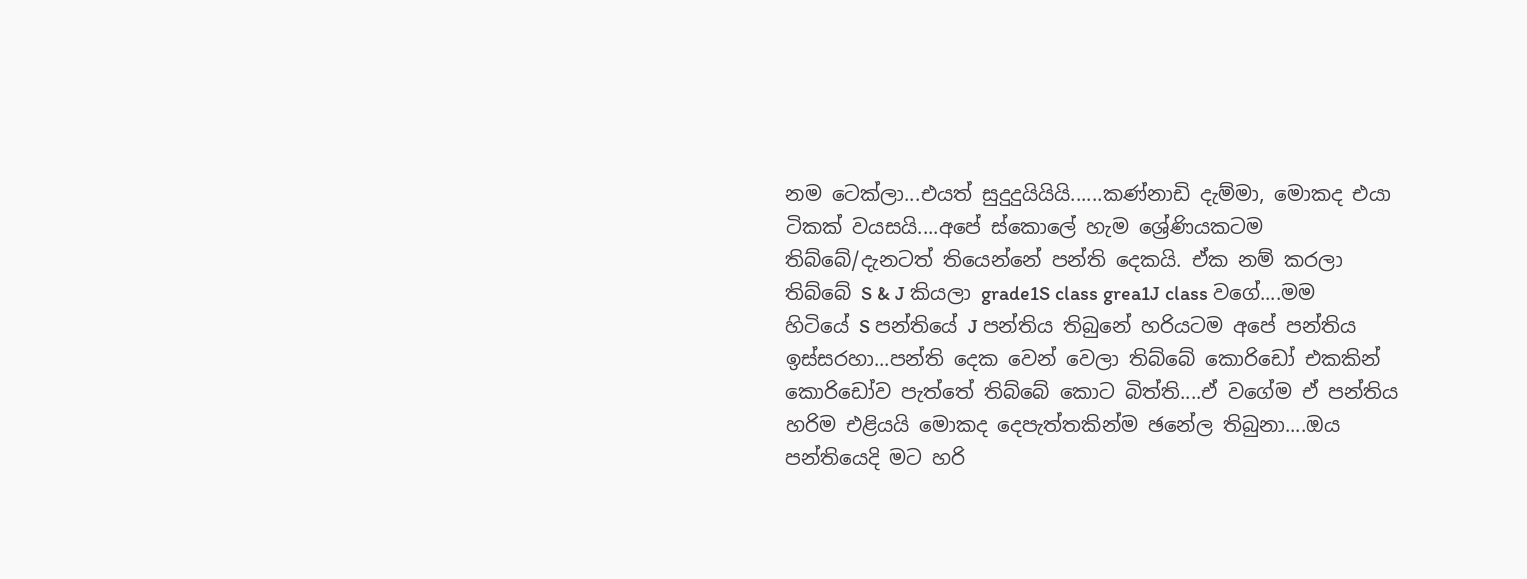නම ටෙක්ලා...එයත් සුදුදුයියියි......කණ්නාඩි දැම්මා, මොකද එයා ටිකක් වයසයි....අපේ ස්කොලේ හැම ශ්‍රේණියකටම තිබ්බේ/දැනටත් තියෙන්නේ පන්ති දෙකයි. ඒක නම් කරලා තිබ්බේ S & J කියලා grade1S class grea1J class වගේ....මම හිටියේ S පන්තියේ J පන්තිය තිබුනේ හරියටම අපේ පන්තිය ඉස්සරහා...පන්ති දෙක වෙන් වෙලා තිබ්බේ කොරි‍ඩෝ එකකින් කොරි‍ඩෝව පැත්තේ තිබ්බේ කොට බිත්ති....ඒ වගේම ඒ පන්තිය හරිම එළියයි මොකද දෙපැත්තකින්ම ඡනේල තිබුනා....ඔය පන්තියෙදි මට හරි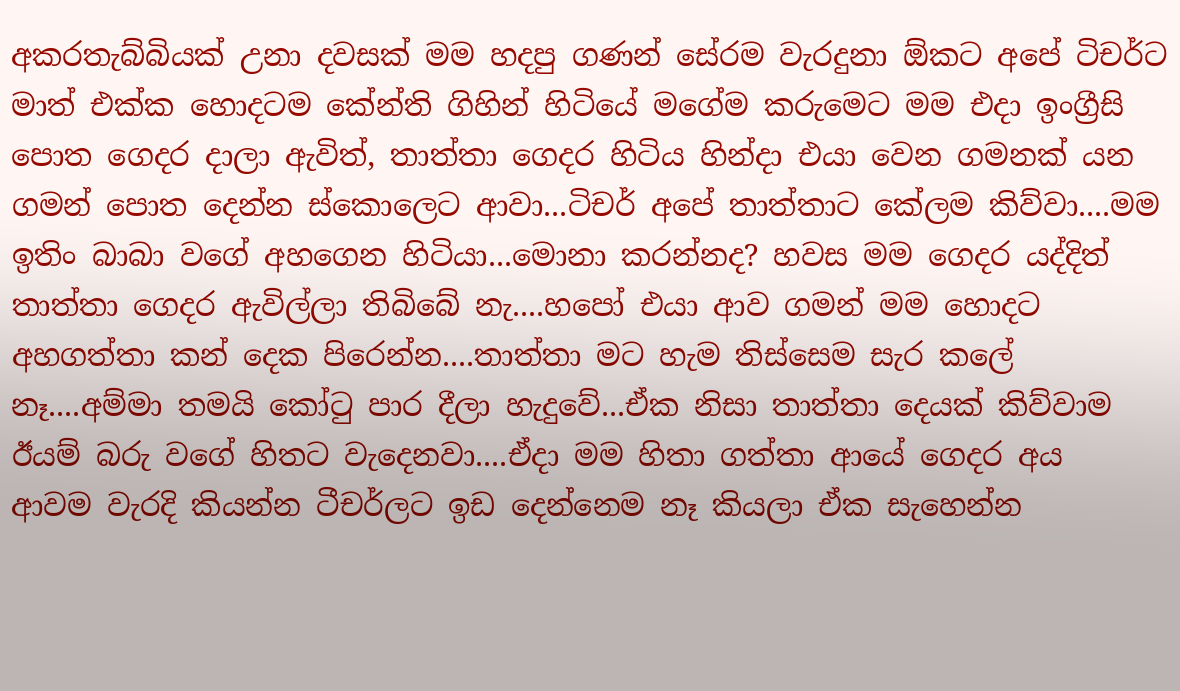අකරතැබ්බියක් උනා දවසක් මම හදපු ගණන් සේරම වැරදුනා ඕකට අපේ ටිචර්ට මාත් එක්ක හොදටම කේන්ති ගිහින් හිටියේ මගේම කරුමෙට මම එදා ඉංග්‍රීසි පොත ගෙදර දාලා ඇවිත්, තාත්තා ගෙදර හිටිය හින්දා එයා‍ වෙන ගමනක් යන ගමන් පොත දෙන්න ස්කොලෙට ආවා...ටිචර් අපේ තාත්තාට කේලම කිව්වා....මම ඉතිං බාබා වගේ අහගෙන හිටියා...මොනා කරන්නද? හවස මම ගෙදර යද්දිත් තාත්තා ගෙදර ඇවිල්ලා තිබිබේ නැ....හපෝ එයා ආව ගමන් මම‍ හොදට අහගත්තා කන් දෙක පිරෙන්න....තාත්තා මට හැම තිස්සෙම සැර කලේ නෑ....අම්මා තමයි කෝටු පාර දීලා හැදුවේ...ඒක නිසා තාත්තා දෙයක් කිව්වාම ඊයම් බරු වගේ හිතට වැදෙනවා....ඒදා මම හිතා ගත්තා ආයේ ගෙදර අය ආවම ‍වැරදි කියන්න ටීචර්ලට ඉඩ දෙන්නෙම නෑ කියලා ඒක සැහෙන්න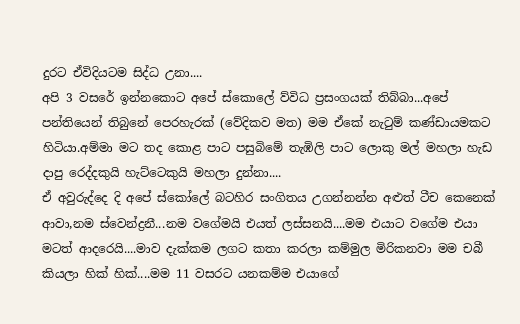දුරට ඒවිදියටම සිද්ධ උනා....
අපි 3 වසරේ ඉන්නකොට අපේ ස්කොලේ ව්විධ ප්‍රසංගයක් තිබ්බා...අපේ පන්තියෙන් තිබුනේ පෙරහැරක් (වේදිකව මත) මම ඒකේ නැටුම් කණ්ඩායමකට හිටියා.අම්මා මට තද කොළ පාට පසුබිමේ තැඹිලි පාට ලොකු මල් මහලා හැඩ දාපු රෙද්දකුයි හැට්ටෙකුයි මහලා දුන්නා....
ඒ අවුරුද්දෙ දි අපේ ස්කෝලේ බටහිර සංගිතය උගන්නන්න අළුත් ටීච කෙනෙක් ආවා,නම ස්වෙන්ද්‍රනී...නම වගේමයි එයත් ලස්සනයි....මම එයාට වගේම එයා මටත් ආදරෙයි....මාව දැක්කම ලගට කතා කරලා කම්මුල මිරිකනවා මම චබී කියලා හික් හික්....මම 11 වසරට යනකම්ම එයාගේ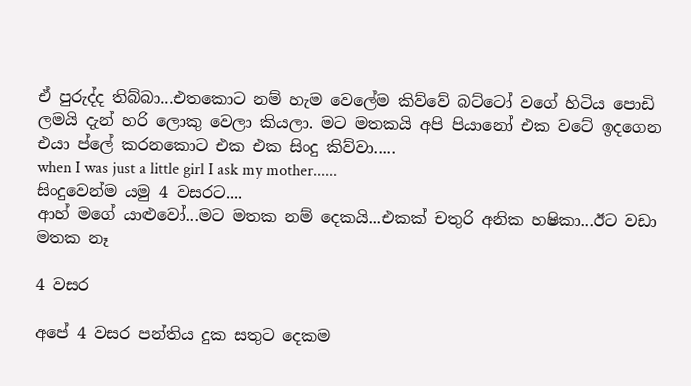ඒ පුරුද්ද තිබ්බා...එතකොට නම් හැම වෙලේම කිව්වේ බට්ටෝ වගේ හිටිය පොඩි ලමයි දැන් හරි ලොකු වෙලා කියලා. මට මතකයි අපි පියානෝ එක වටේ ඉදගෙන එයා ප්ලේ කරනකොට එක එක සිංදු කිව්වා.....
when I was just a little girl I ask my mother......
සිංදුවෙන්ම යමු 4 වසරට....
ආහ් මගේ යාළුවෝ...මට මතක නම් දෙකයි...එකක් චතුරි අනික හෂිකා...ඊ‍ට වඩා මතක නෑ

4 වසර

අපේ 4 වසර පන්තිය දුක සතුට දෙකම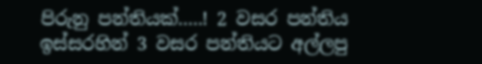පිරුනු පන්තියක්.....! 2 වසර පන්තිය ඉස්සරහින් 3 වසර පන්තියට අල්ලපු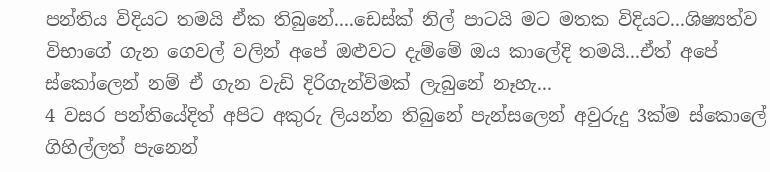පන්තිය විදියට තමයි ඒක තිබුනේ....ඩෙස්ක් නිල් පාටයි මට මතක විදියට...ශිෂ්‍යත්ව විභාගේ ගැන ‍ගෙවල් වලින් අ‍පේ ඔළුවට දැම්මේ ඔය කාලේදි තමයි...ඒත් අපේ ස්කෝලෙන් නම් ඒ ගැන වැඩි දිරිගැන්විමක් ලැබුනේ නෑහැ...
4 වසර පන්තියේදිත් අපිට අකුරු ලියන්න තිබුනේ පැන්සලෙන් අවුරුදු 3ක්ම ස්කොලේ ගිහිල්ලත් පැනෙන්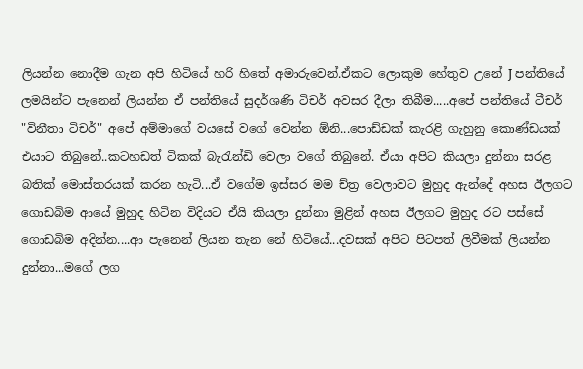ලියන්න නොදීම ගැන අපි හිටියේ හරි හිතේ අමාරුවෙන්.ඒකට ලොකුම හේතුව උනේ J පන්තියේ ලමයින්ට පැනෙන් ලියන්න ඒ පන්තියේ සුදර්ශණි ටිචර් අවසර දීලා තිබීම.....අපේ පන්තියේ ටීචර් "විනීතා ටිචර්" අපේ අම්මාගේ වයසේ වගේ වෙන්න ඕනි...පොඩ්ඩක් කැරළි ගැහුනු කොණ්ඩයක් එයාට තිබුනේ..ක‍ටහඩත් ටිකක් බැරැන්ඩි වෙලා වගේ තිබුනේ. ඒයා අපිට කියලා දුන්නා සරළ බතික් මොස්තරයක් කරන හැටි...ඒ වගේම ඉස්සර මම ච්ත්‍ර වෙලාවට මුහුද ඇන්දේ අහස ඊලගට ගොඩබිම ආයේ මුහුද හිටින විදියට ඒයි කියලා දුන්නා මුළින් අහස ඊලගට මුහුද රට පස්සේ ගොඩබිම අදින්න....ආ පැනෙන් ලියන තැන නේ හිටියේ...දවසක් අපිට පිටපත් ලිවීමක් ලියන්න දුන්නා...මගේ ලග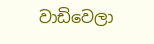වාඩිවෙලා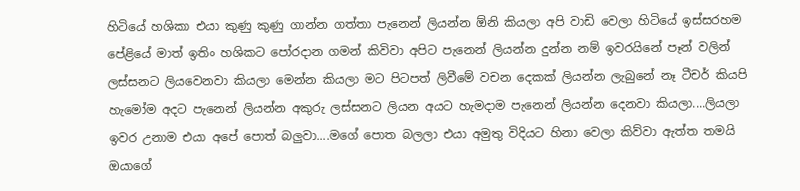හිටියේ හශිකා එයා කුණු කුණු ගාන්න ගත්තා පැනෙන් ලියන්න ඕනි කියලා අපි වාඩි වෙලා හිටියේ ඉස්සරහම පේළියේ මාත් ඉතිං හශිකට පෝරදාන ගමන් කිවිවා අපිට පැනෙන් ලියන්න දුන්න නම් ඉවරයිනේ පෑන් වලින් ලස්සනට ලියවෙනවා කියලා මෙන්න කියලා මට පිටපත් ලිවීමේ ‍වචන දෙකක් ලියන්න ලැබුනේ නෑ ටීචර් කියපි හැමෝම අදට පැනෙන් ලියන්න අකුරු ලස්සනට ලියන අයට හැමදාම පැනෙන් ලියන්න දෙනවා කියලා....ලියලා ඉවර උනාම එයා ‍අපේ පොත් බලුවා....මගේ පොත බලලා එයා අමුතු විදියට හිනා වෙලා කිව්වා ඇත්ත තමයි ඔයාගේ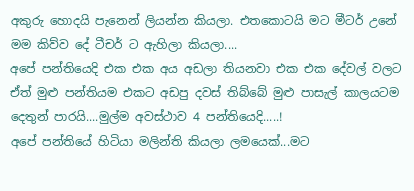අකුරු හොදයි පැනෙන් ලියන්න කියලා. එතකොටයි මට මීටර් උනේ මම කිව්ව දේ ටීචර් ට ඇහිලා කියලා....
අපේ පන්තියෙදි එක එක අය අඩලා තියනවා එක ‍එක දේවල් වලට ඒත් මුළු පන්තියම එකට අඩපු දවස් තිබ්බේ මුළු පාසැල් කාලයටම දෙතුන් පාරයි....මුල්ම අවස්ථාව 4 පන්තියෙදි.....!
අපේ පන්තියේ හිටියා මලින්ති කියලා ලමයෙක්...මට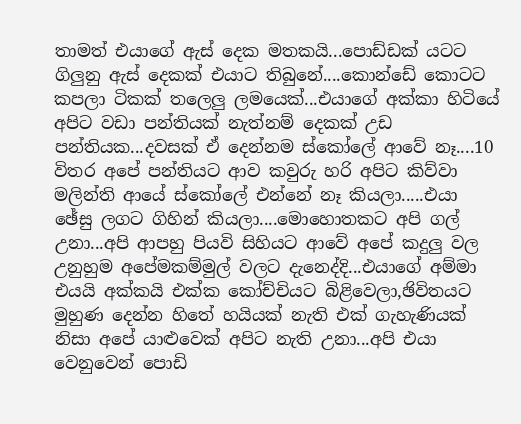තාමත් එයාගේ ඇස් දෙක මතකයි...පොඩ්ඩක් යටට ගිලුනු ඇස් දෙකක් එයාට තිබුනේ....කොන්ඩේ කොටට කපලා ටිකක් තලෙලු ලමයෙක්...එයාගේ අක්කා හිටියේ අපිට වඩා පන්තියක් නැත්නම් දෙකක් උඩ පන්තියක...දවසක් ඒ දෙන්නම ස්කෝලේ ආවේ නෑ....10 විතර අපේ පන්තියට ආව කවුරු හරි අපිට කිව්වා මලින්ති ආයේ ස්කෝලේ එන්නේ නෑ කියලා.....එයා ඡේසු ලගට ගිහින් කියලා....මොහොතකට අපි ගල් උනා...අපි ආපහු පියවි සිහියට ආවේ අපේ කදුලු වල උනුහුම අපේමකම්මුල් වලට දැනෙද්දි...එයාගේ අම්මා එයයි අක්කයි එක්ක කෝච්චියට බිළිවෙලා,ඡිවිතයට මුහුණ‍ දෙන්න හි‍තේ හයියක් නැති එක් ගැහැණියක් නිසා අපේ යාළුවෙක් අපිට නැති උනා...අපි එයා වෙනුවෙන් පොඩි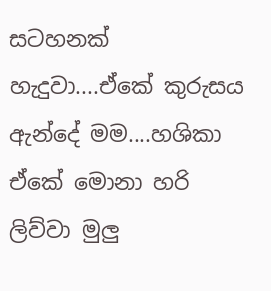සටහනක් හැදුවා....ඒකේ කුරුසය ඇන්දේ මම....හශිකා ඒකේ මොනා හරි ලිව්වා මුලු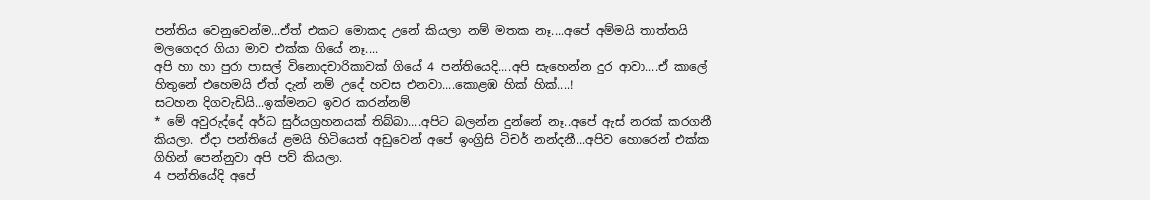පන්තිය වෙනුවෙන්ම...ඒත් එකට මොකද උනේ කියලා නම් මතක නෑ....අපේ අම්මයි තාත්තයි මලගෙදර ගියා මාව එක්ක ගියේ නෑ....
අපි හා හා පුරා පාසල් විනොදචාරිකාවක් ගියේ 4 පන්තියෙදි....අපි සැහෙන්න දුර ආවා....ඒ කාලේ හිතුනේ එහෙමයි ඒත් දැන් නම් උදේ හවස ‍එනවා....කොළඹ හික් හික්....!
සටහන දිගවැඩියි...ඉක්මනට ඉවර කරන්නම්
* මේ අවුරුද්දේ අර්ධ සුර්යග්‍රහනයක් තිබ්බා....අපිට බලන්න දුන්නේ නෑ..අපේ ඇස් නරක් කරගනී කියලා. ඒදා පන්තියේ ළමයි හිටියෙත් අඩුවෙන් අපේ ඉංග්‍රිසි ටිචර් නන්දනී...අපිව හොරෙන් එක්ක ගිහින් පෙන්නුවා අපි පව් කියලා.
4 පන්තියේදි අපේ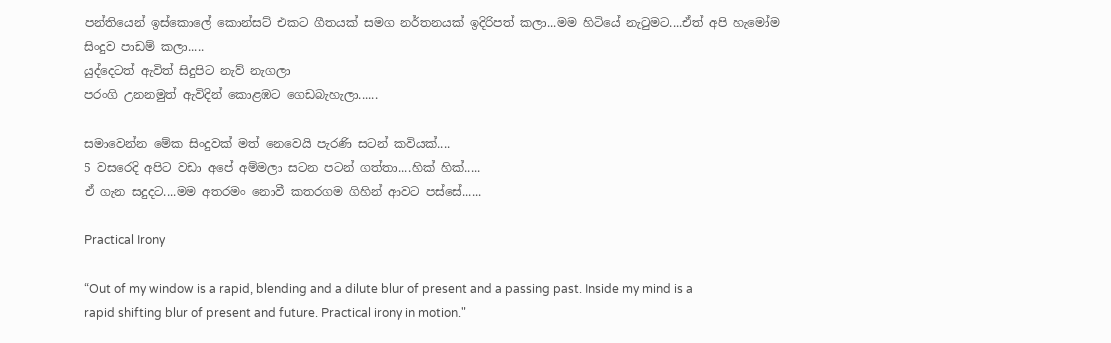පන්තියෙන් ඉස්කොලේ කොන්සට් එකට ගීතයක් සමග නර්තනයක් ඉදිරිපත් කලා...මම හිටියේ නැටුමට....ඒත් අපි හැමෝම සිංදුව පාඩම් කලා.....
යුද්දෙටත් ඇවිත් සිදුපිට නැව් නැගලා
පරංගි උනනමුත් ඇවිදින් කොළඹට ගෙඩබැහැ‍ලා......

සමාවෙන්න මේක සිංදුවක් මත් නෙවෙයි පැරණි සටන් කවියක්....
5 වසරෙදි අපිට වඩා අපේ අම්මලා සටන පටන් ගත්තා....හික් හික්.....
ඒ ගැන සදුදට....මම අතරමං නොවී කතරගම ගිහින් ආවට පස්සේ......

Practical Irony

“Out of my window is a rapid, blending and a dilute blur of present and a passing past. Inside my mind is a rapid shifting blur of present and future. Practical irony in motion."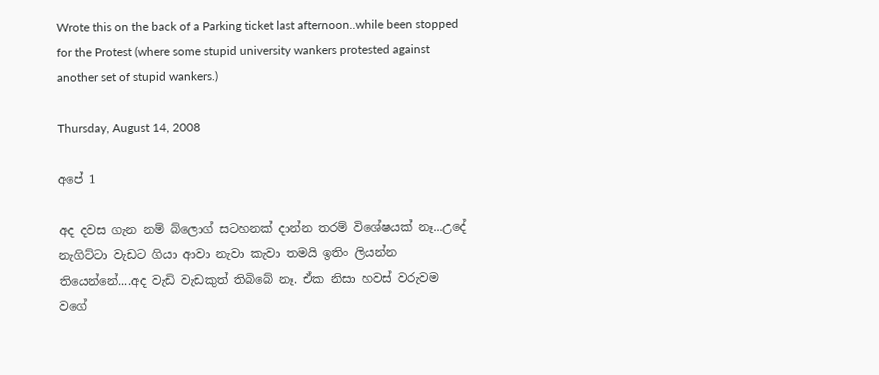Wrote this on the back of a Parking ticket last afternoon..while been stopped for the Protest (where some stupid university wankers protested against another set of stupid wankers.)

Thursday, August 14, 2008

අපේ 1

අද දවස ගැන නම් බ්ලොග් සටහනක් දාන්න තරම් විශේෂයක් නෑ...උදේ නැගිට්ටා වැඩට ගියා ආවා නැවා කැවා තමයි ඉතිං ලියන්න තියෙන්නේ....අද වැඩි වැඩකුත් තිබිබේ නෑ. ඒක නිසා හවස් වරුවම වගේ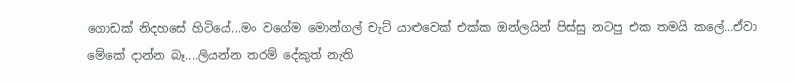ගොඩක් නිදහසේ හිටියේ...මං වගේම මොන්ගල් චැට් යාළුවෙක් එක්ක ඔන්ලයින් පිස්සු නටපු එක තමයි කලේ...ඒවා මේකේ දාන්න බෑ....ලියන්න තරම් දේකුත් නැති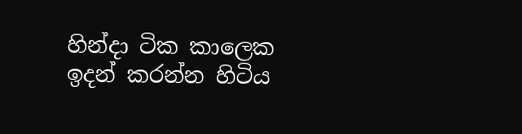හින්දා ටික කාලෙක ඉදන් කරන්න හිටිය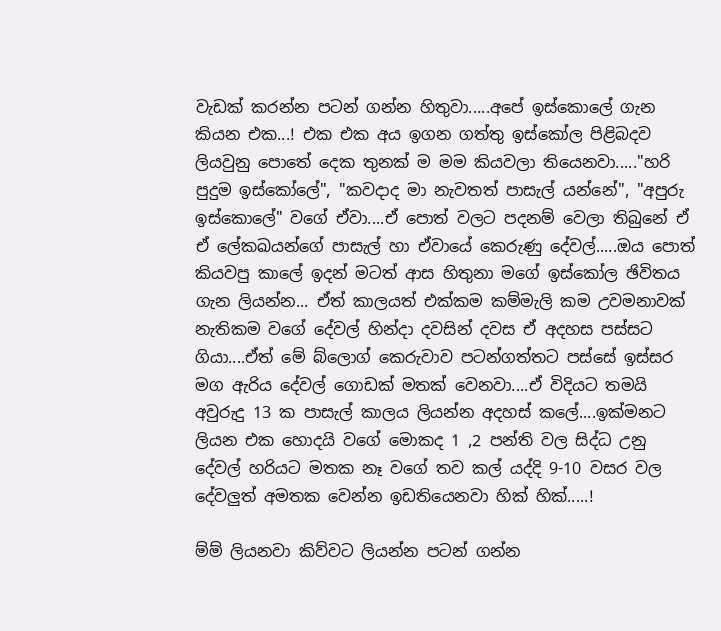වැඩක් කරන්න පටන් ගන්න හිතුවා.....අපේ ඉස්කොලේ ගැන කියන එක...! එක එක අය ඉගන ගත්තු ඉස්කෝල පිළිබදව ලියවුනු පොතේ දෙක තුනක් ම මම කියවලා තියෙනවා....."හරි පුදුම ඉස්කෝලේ", "කවදාද මා නැවතත් පාසැල් යන්නේ", "අපුරු ඉස්කොලේ" වගේ ඒවා....ඒ පොත් වලට පදනම් වෙලා තිබුනේ ඒ ඒ ලේකඛයන්ගේ පාසැල් හා ඒවායේ කෙරුණු දේවල්.....ඔය පොත් කියවපු කාලේ ඉදන් මටත් ආස හිතුනා මගේ ඉස්කෝල ඡිවිතය ගැන ලියන්න... ඒත් කාලයත් එක්කම කම්මැලි කම උවමනාවක් නැතිකම වගේ දේවල් හින්දා දවසින් දවස ‍ඒ අදහස පස්සට ගියා....ඒත් මේ බ්ලොග් ‍කෙරුවාව පටන්ගත්තට පස්සේ ඉස්සර මග ඇරිය දේවල් ‍ගොඩක් මතක් වෙනවා....ඒ විදියට තමයි අවුරුදු 13 ක පාසැල් කාලය ලියන්න අදහස් කලේ....ඉක්මනට ලියන එක හොදයි වගේ මොකද 1 ,2 පන්ති වල සිද්ධ උනු දේවල් හරියට මතක නෑ වගේ තව කල් යද්දි 9-10 වසර වල දේවලුත් අමතක වෙන්න ඉඩතියෙනවා හික් හික්.....!

ම්ම් ලියනවා කිව්වට ලියන්න පටන් ගන්න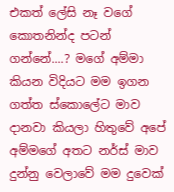එකත් ලේසි නෑ වගේ කොතනින්ද පටන් ගන්නේ....? මගේ අම්මා කියන විදියට ම‍ම ඉගන ගත්ත ස්කොලේට මාව දානවා කියලා හිතුවේ අපේ අම්මගේ අතට නර්ස් මාව දුන්නු වෙලාවේ මම දුවෙක්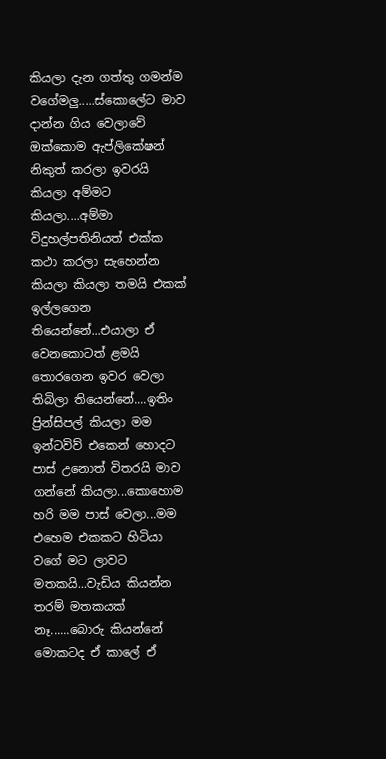කියලා දැන ගත්තු ගමන්ම වගේමලු.....ස්කොලේට මාව දාන්න ගිය වෙලාවේ ඔක්කොම ඇප්ලිකේෂන් නිකුත් කරලා ඉවරයි කියලා අම්මට කියලා....අම්මා විදුහල්පතිනියත් එක්ක කථා කරලා සැහෙන්න කියලා කියලා තමයි එකක් ඉල්ලගෙන තියෙන්නේ...එයාලා ඒ වෙනකොටත් ළමයි තොරගෙන ඉවර වෙලා තිබිලා තියෙන්නේ....ඉතිං ප්‍රින්සිපල් කියලා මම ඉන්ටවිව් එකෙන් හොදට පාස් උනොත් විතරයි මාව ගන්නේ කියලා...කොහොම හරි මම පාස් වෙලා...මම එහෙම එකකට හිටියා වගේ මට ලාවට මතකයි...වැඩිය කියන්න තරම් මතකයක් නෑ......බොරු කියන්නේ මොකටද ඒ කාලේ ඒ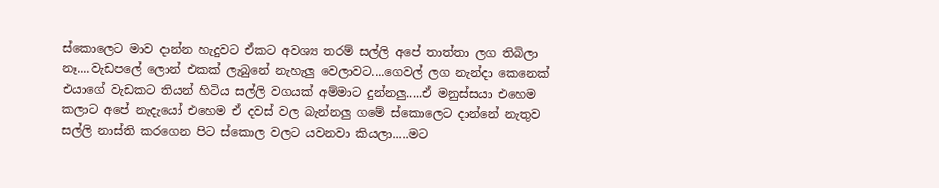ස්කොලෙට මාව දාන්න හැදුවට ඒකට අවශ්‍ය තරම් සල්ලි අපේ තාත්තා ලග තිබිලා නෑ....වැඩපලේ ලොන් එකක් ලැබුනේ නැහැලු වෙලාවට....ගෙවල් ලග නැන්දා කෙනෙක් එයාගේ වැඩකට තියන් හිටිය සල්ලි වගයක් අම්මාට දුන්නලු.....ඒ මනුස්සයා එහෙම කලාට අපේ නැ‍දැයෝ එහෙම ඒ දවස් වල බැන්නලු ගමේ ස්කොලෙට දාන්නේ නැතුව සල්ලි නාස්ති කරගෙන පිට ස්කොල වලට යවනවා කියලා.....මට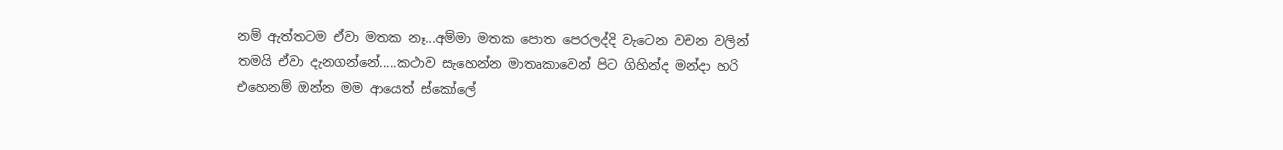නම් ඇත්තටම ඒවා මතක නෑ...අම්මා මතක‍ පොත පෙරලද්දි‍ වැටෙන වචන වලින් තමයි ඒවා දැනගන්නේ.....කථාව සැහෙන්න ‍මාතෘකාවෙන් පිට ගිහින්ද මන්දා හරි එහෙනම් ඔන්න මම ආයෙත් ස්කෝලේ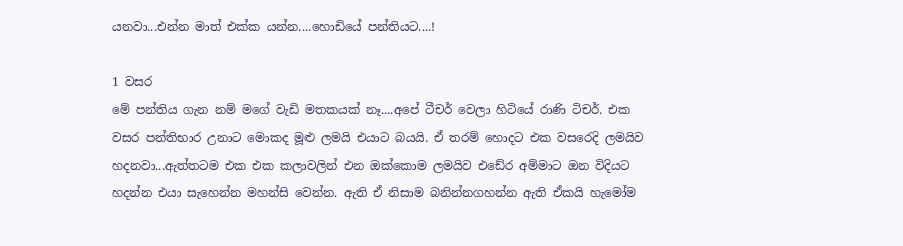යනවා...එන්න මාත් එක්ක යන්න....හොඩියේ පන්තියට....!

1 වසර
මේ පන්තිය ගැන නම් මගේ වැඩි මතකයක් නෑ....අපේ ටීචර් වෙලා හිටියේ රාණි ටිචර්. එක වසර පන්තිභාර උනාට මොකද මූළු ලමයි එයාට බයයි. ඒ තරම් හොදට එක වසරෙදි ලමයිව හදනවා...ඇත්තටම එක එක කලාවලින් එන ‍ඔක්කොම ලමයිව එ‍‍ඩේර අම්මාට ඔන විදියට හදන්න එයා සැහෙන්න මහන්සි වෙන්න. ඇති ඒ නිසාම බනින්නගහන්න ඇති ඒකයි හැමෝම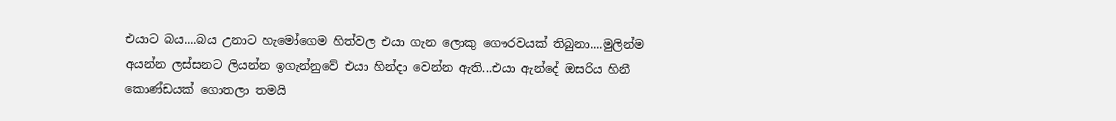එයාට බය....බය උනාට හැමෝගෙම හිත්වල එයා ගැන ලොකු ‍ගෞරවයක් තිබුනා....මුලින්ම අයන්න ලස්සනට ලියන්න ඉගැන්නුවේ එයා හින්දා වෙන්න ඇති...එයා ඇන්දේ ඔසරිය හිනී කොණ්‍ඩයක්‍ ගොතලා තමයි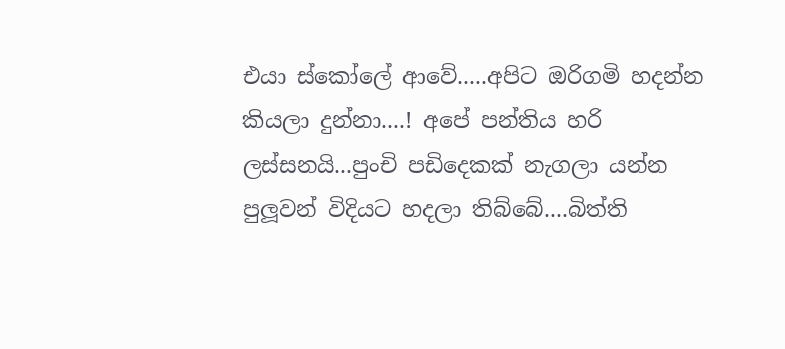එයා ස්කෝලේ ආවේ.....අපිට ඔරිගමි හදන්න කියලා දුන්නා....! අපේ පන්තිය හරි ලස්සනයි...පුංචි පඩිදෙකක් නැගලා යන්න පුලූවන් විදියට හදලා තිබ්බේ....බිත්ති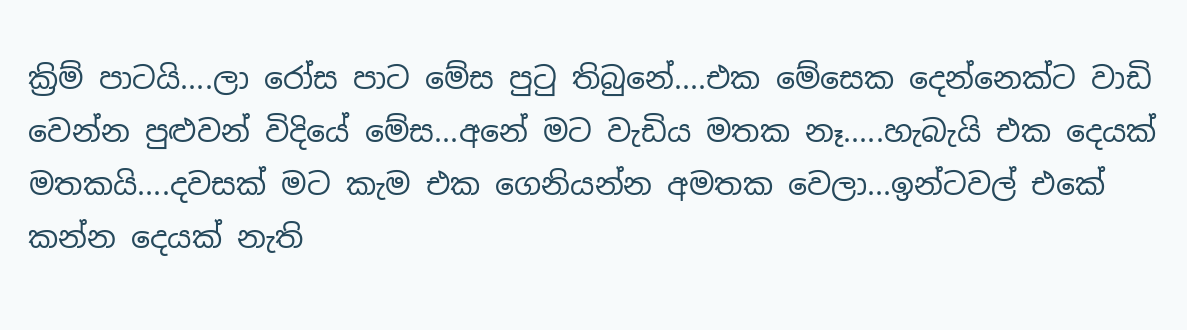ක්‍රිම් පාටයි....ලා‍ රෝස පාට මේස පුටු තිබුනේ....එක මේසෙක දෙන්නෙක්ට වාඩි වෙන්න පුළුවන් විදියේ‍ මේස...අනේ මට ‍වැඩිය මතක නෑ.....හැබැයි එක දෙයක් මතකයි....දවසක් මට කැම එක ගෙනියන්න අමතක වෙලා...ඉන්ටවල් එකේ කන්න දෙයක් නැති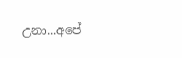උනා...අපේ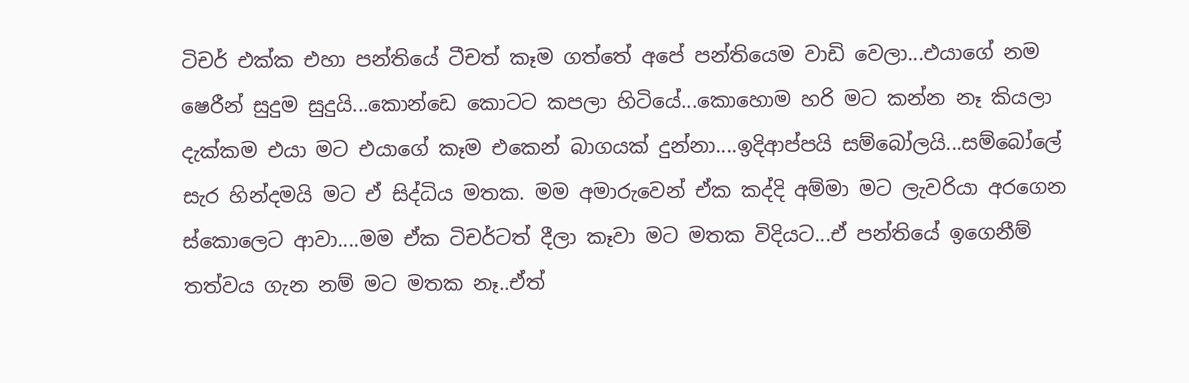ටිචර් එක්ක එහා පන්තියේ ටීචත් කෑම ගත්තේ අපේ පන්තියෙම වාඩි වෙලා...එයාගේ නම ෂෙරීන් සුදුම සුදුයි...කොන්ඩෙ කොටට කපලා හිටියේ...කොහොම හරි මට කන්න නෑ කියලා දැක්කම එයා මට එයාගේ කෑම එකෙන් බාගයක් දුන්නා....ඉදිආප්පයි සම්බෝලයි...සම්බෝලේ සැර හින්දමයි මට ඒ සිද්ධිය මතක. මම අමාරුවෙන් ඒක කද්දි අම්මා මට ලැවරියා අරගෙන ස්කොලෙට ආවා....මම ඒක ටිචර්ටත් දීලා කෑවා මට මතක විදියට...ඒ පන්තියේ ඉගෙනීම් තත්වය ගැන නම් මට මතක නෑ..ඒත්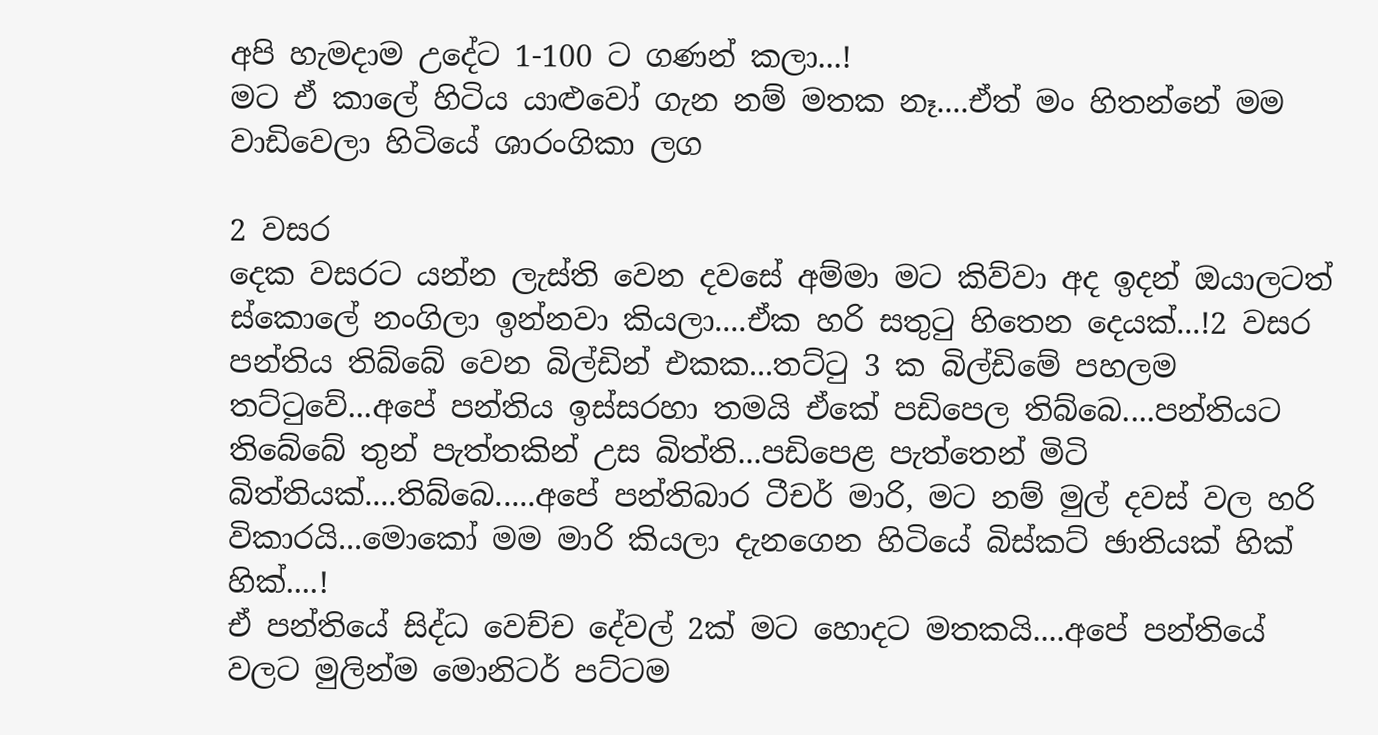අපි හැමදාම උදේට 1-100 ට ගණන් කලා...!
මට ඒ කාලේ හිටිය යාළුවෝ ගැන නම් මතක නෑ....ඒත් මං හිතන්නේ මම වාඩිවෙලා හිටියේ ශාරංගිකා ලග

2 වසර
දෙක වසරට යන්න ලැස්ති වෙන දවසේ අම්මා මට කිව්වා අද ඉදන් ඔයාලටත් ස්කොලේ නංගිලා ඉන්නවා කියලා....ඒක හරි සතුටු හිතෙන දෙයක්...!2 වසර පන්තිය තිබ්බේ වෙන බිල්ඩින් එකක...තට්ටු 3 ක බිල්ඩිමේ පහලම තට්ටුවේ...අපේ පන්තිය ඉස්සරහා තමයි ඒකේ පඩිපෙල තිබ්බෙ....පන්තියට තිබේබේ තුන් පැත්තකින් උස බිත්ති...පඩිපෙළ පැත්තෙන් මිටි බිත්තියක්....තිබ්බෙ.....අපේ පන්තිබාර ටීචර් මාරි, මට නම් මුල් දවස් වල හරි විකාරයි...මොකෝ මම මාරි කියලා දැනගෙන හිටියේ බිස්කට් ඡාතියක් හික් හික්....!
ඒ පන්තියේ සිද්ධ වෙච්ච දේවල් 2ක් මට හොදට මතකයි....අපේ පන්තියේ වලට ‍මුලින්ම මොනිටර් පට්ටම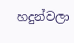හදුන්වලා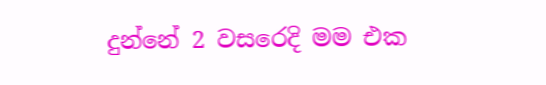දුන්නේ 2 වසරෙදි මම එක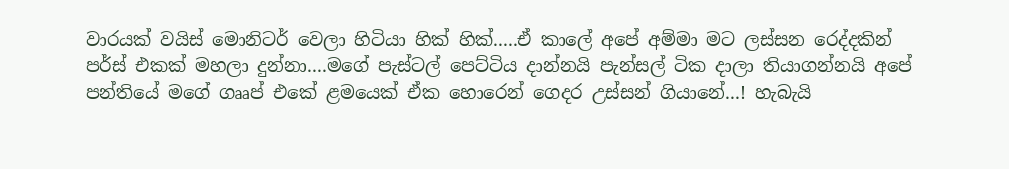වාරයක් වයිස් මොනිටර් වෙලා හිටියා හික් හික්.....ඒ කාලේ අපේ අම්මා මට ලස්සන රෙද්දකින් පර්ස් එකක් මහලා දුන්නා....මගේ පැස්ටල්‍ පෙට්ටිය දාන්නයි පැන්සල් ටික දාලා තියාගන්නයි අපේ පන්තියේ මගේ ගෲප් එකේ ළමයෙක් ඒක හො‍‍රෙන් ගෙදර උස්සන් ගියානේ...! හැබැයි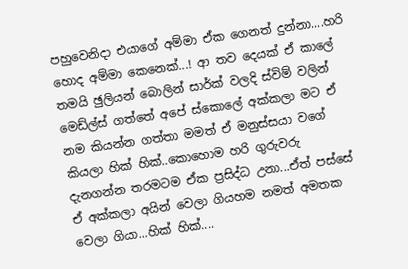පහුවෙනිදා එයාගේ අම්මා ඒක ගෙනත් දුන්නා....හරි හොද අම්මා කෙනෙක්...! ආ තව දෙයක් ඒ කාලේ තමයි ඡුලියන් බොලින් සාර්ක් වලදි ස්විම් වලින් මෙඩ්ල්ස් ගත්තේ අපේ ස්කොලේ අක්කලා මට ඒ නම කියන්න ගත්තා මමත් ඒ මනුස්සයා වගේ කියලා හික් හික්..කොහොම හරි ගුරුවරු දැනගන්න තරමටම ඒක ප්‍රසිද්ධ උනා...ඒත් පස්සේ ඒ අක්කලා අයින් වෙලා ගියහම නමත් අමතක වෙලා ගියා...හික් හික්....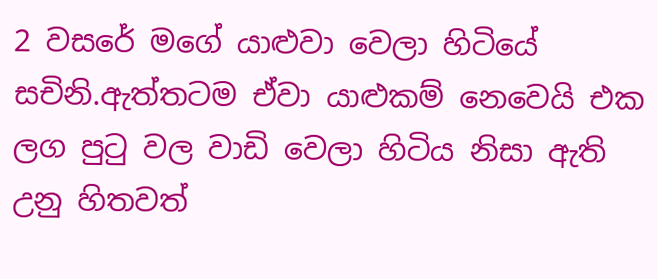2 වසරේ මගේ යාළු‍වා වෙලා හිටියේ සචිනි.ඇත්තටම ඒවා යාළුකම් නෙවෙයි එක ලග පුටු වල වාඩි වෙලා හිටිය නිසා ඇති උනු හිතවත්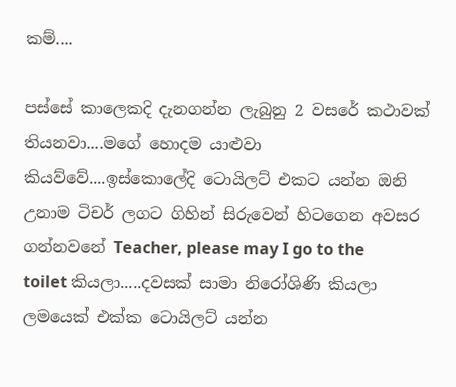කම්....

පස්සේ කාලෙකදි දැනගන්න ලැබුනු 2 වසරේ කථාවක් තියනවා....මගේ හොදම යාළුවා කියව්වේ....ඉස්කොලේදි ටොයිලට් එකට යන්න ඔනි උනාම ටිචර් ලගට ගිහින් සිරුවෙන් හිටගෙන අවසර ගන්නවනේ Teacher, please may I go to the toilet කියලා.....දවසක් සාමා නිරෝශිණි කියලා ලමයෙක් එක්ක ටොයිලට් යන්න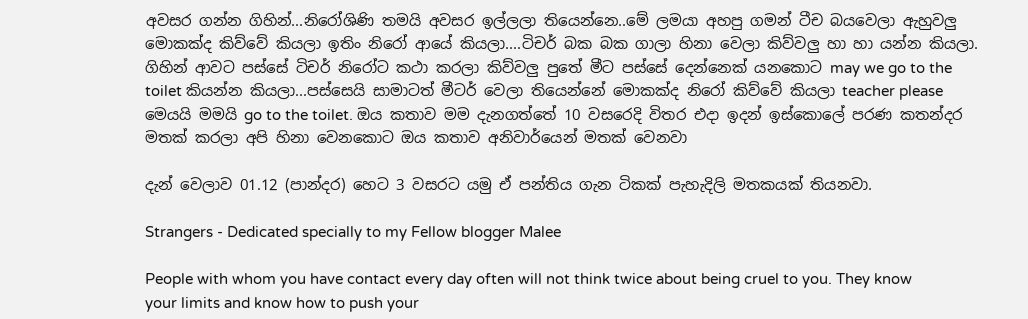අවසර ගන්න ගිහින්...නිරෝශිණි තමයි අවසර ඉල්ලලා තියෙන්නෙ..මේ ලමයා අහපු ගමන් ටීච බයවෙලා ‍ඇහුවලු මොකක්ද කිව්වේ කියලා ඉතිං නිරෝ ආයේ කියලා....ටිචර් බක බක ගාලා හිනා වෙලා කිව්වලු හා හා යන්න කියලා. ගිහින් ආවට පස්සේ ටිචර් නිරෝට කථා කරලා කිව්වලු පුතේ මීට පස්සේ දෙන්නෙක් යනකොට may we go to the toilet කියන්න කියලා...පස්සෙයි සාමාටත් මීටර් වෙලා තියෙන්නේ මොකක්ද නිරෝ කිව්වේ කියලා teacher please මෙයයි මමයි go to the toilet. ඔය කතාව මම දැනගත්තේ 10 වසරෙදි විතර එදා ඉදන් ඉස්කොලේ පරණ කතන්දර මතක් කරලා අපි හිනා වෙනකොට ඔය කතාව අනිවාර්යෙන් මතක් වෙනවා

දැන් වෙලාව 01.12 (පාන්දර) හෙට 3 වසරට යමු ඒ පන්තිය ගැන ටිකක් පැහැදිලි මතකයක් තියනවා.

Strangers - Dedicated specially to my Fellow blogger Malee

People with whom you have contact every day often will not think twice about being cruel to you. They know your limits and know how to push your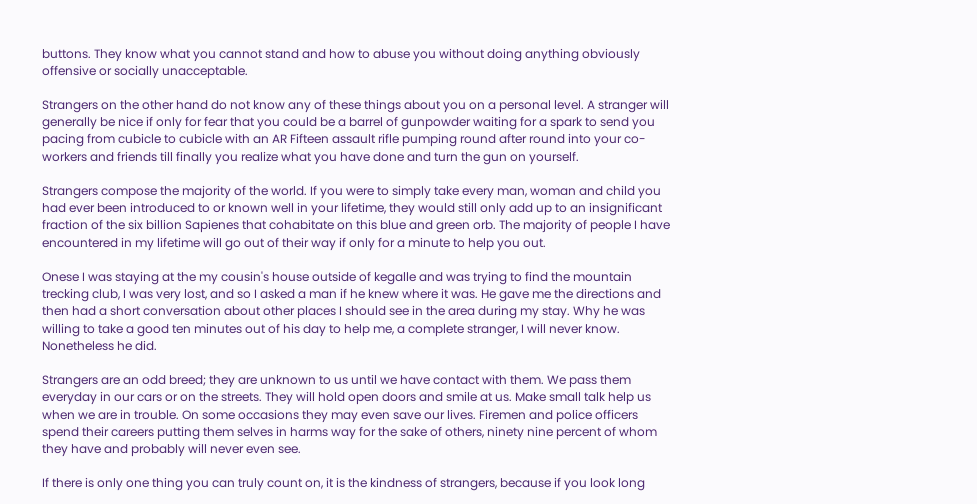buttons. They know what you cannot stand and how to abuse you without doing anything obviously offensive or socially unacceptable.

Strangers on the other hand do not know any of these things about you on a personal level. A stranger will generally be nice if only for fear that you could be a barrel of gunpowder waiting for a spark to send you pacing from cubicle to cubicle with an AR Fifteen assault rifle pumping round after round into your co-workers and friends till finally you realize what you have done and turn the gun on yourself.

Strangers compose the majority of the world. If you were to simply take every man, woman and child you had ever been introduced to or known well in your lifetime, they would still only add up to an insignificant fraction of the six billion Sapienes that cohabitate on this blue and green orb. The majority of people I have encountered in my lifetime will go out of their way if only for a minute to help you out.

Onese I was staying at the my cousin's house outside of kegalle and was trying to find the mountain trecking club, I was very lost, and so I asked a man if he knew where it was. He gave me the directions and then had a short conversation about other places I should see in the area during my stay. Why he was willing to take a good ten minutes out of his day to help me, a complete stranger, I will never know. Nonetheless he did.

Strangers are an odd breed; they are unknown to us until we have contact with them. We pass them everyday in our cars or on the streets. They will hold open doors and smile at us. Make small talk help us when we are in trouble. On some occasions they may even save our lives. Firemen and police officers spend their careers putting them selves in harms way for the sake of others, ninety nine percent of whom they have and probably will never even see.

If there is only one thing you can truly count on, it is the kindness of strangers, because if you look long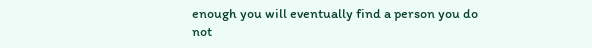enough you will eventually find a person you do not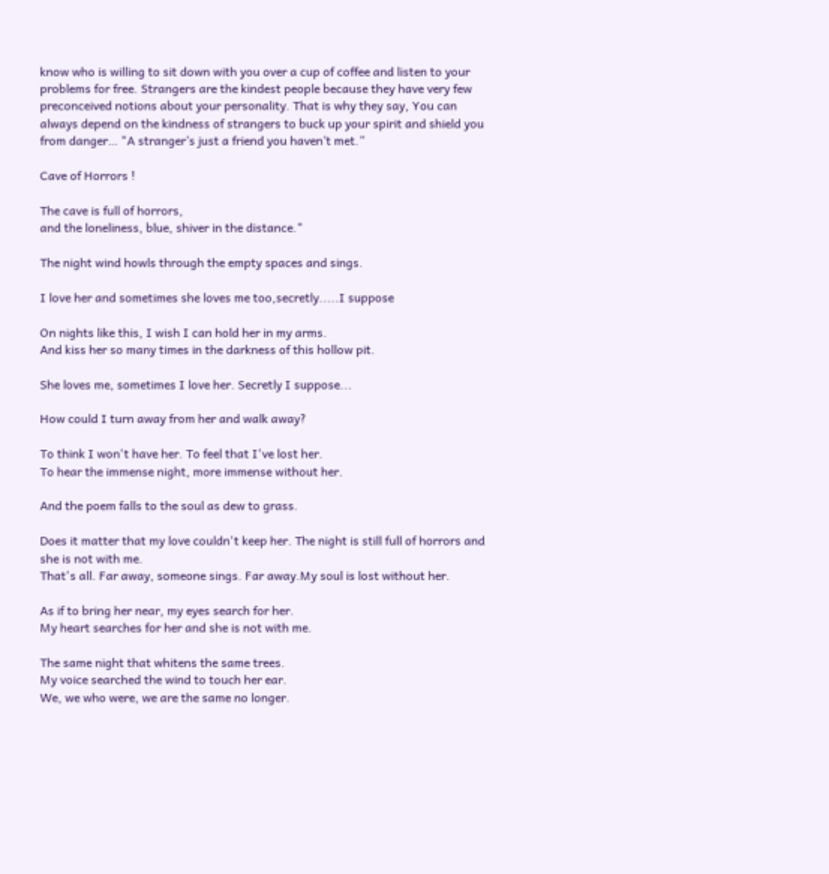know who is willing to sit down with you over a cup of coffee and listen to your problems for free. Strangers are the kindest people because they have very few preconceived notions about your personality. That is why they say, You can always depend on the kindness of strangers to buck up your spirit and shield you from danger… "A stranger’s just a friend you haven’t met.”

Cave of Horrors !

The cave is full of horrors,
and the loneliness, blue, shiver in the distance."

The night wind howls through the empty spaces and sings.

I love her and sometimes she loves me too,secretly.....I suppose

On nights like this, I wish I can hold her in my arms.
And kiss her so many times in the darkness of this hollow pit.

She loves me, sometimes I love her. Secretly I suppose...

How could I turn away from her and walk away?

To think I won't have her. To feel that I've lost her.
To hear the immense night, more immense without her.

And the poem falls to the soul as dew to grass.

Does it matter that my love couldn't keep her. The night is still full of horrors and she is not with me.
That's all. Far away, someone sings. Far away.My soul is lost without her.

As if to bring her near, my eyes search for her.
My heart searches for her and she is not with me.

The same night that whitens the same trees.
My voice searched the wind to touch her ear.
We, we who were, we are the same no longer.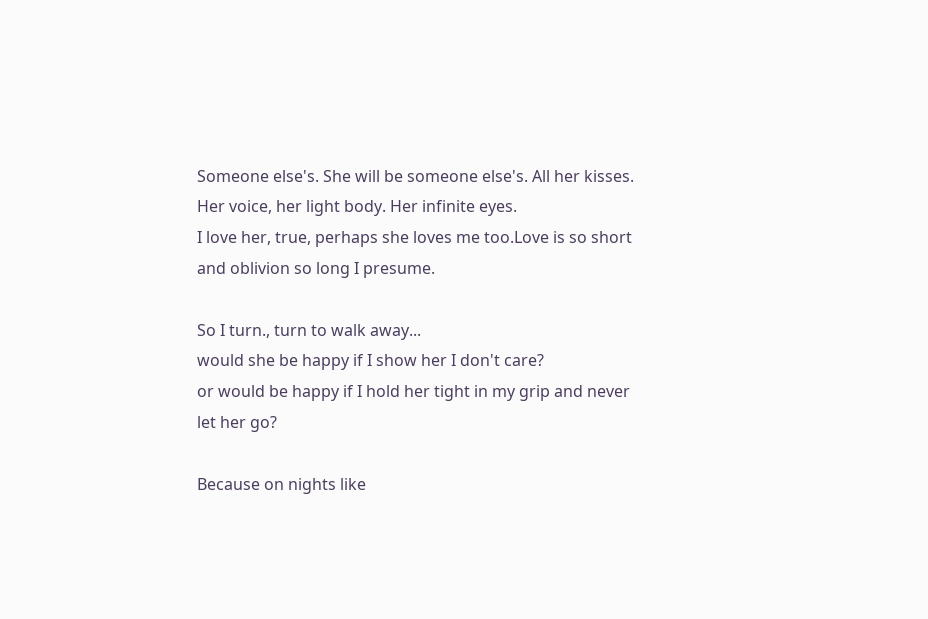Someone else's. She will be someone else's. All her kisses. Her voice, her light body. Her infinite eyes.
I love her, true, perhaps she loves me too.Love is so short and oblivion so long I presume.

So I turn., turn to walk away...
would she be happy if I show her I don't care?
or would be happy if I hold her tight in my grip and never let her go?

Because on nights like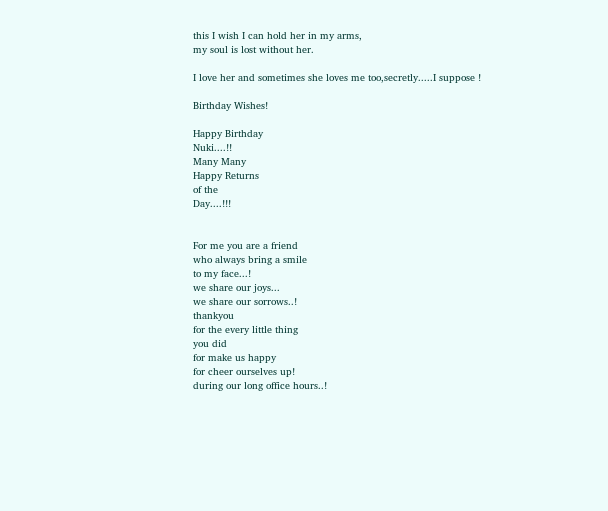this I wish I can hold her in my arms,
my soul is lost without her.

I love her and sometimes she loves me too,secretly.....I suppose !

Birthday Wishes!

Happy Birthday
Nuki....!!
Many Many
Happy Returns
of the
Day....!!!


For me you are a friend
who always bring a smile
to my face...!
we share our joys...
we share our sorrows..!
thankyou
for the every little thing
you did
for make us happy
for cheer ourselves up!
during our long office hours..!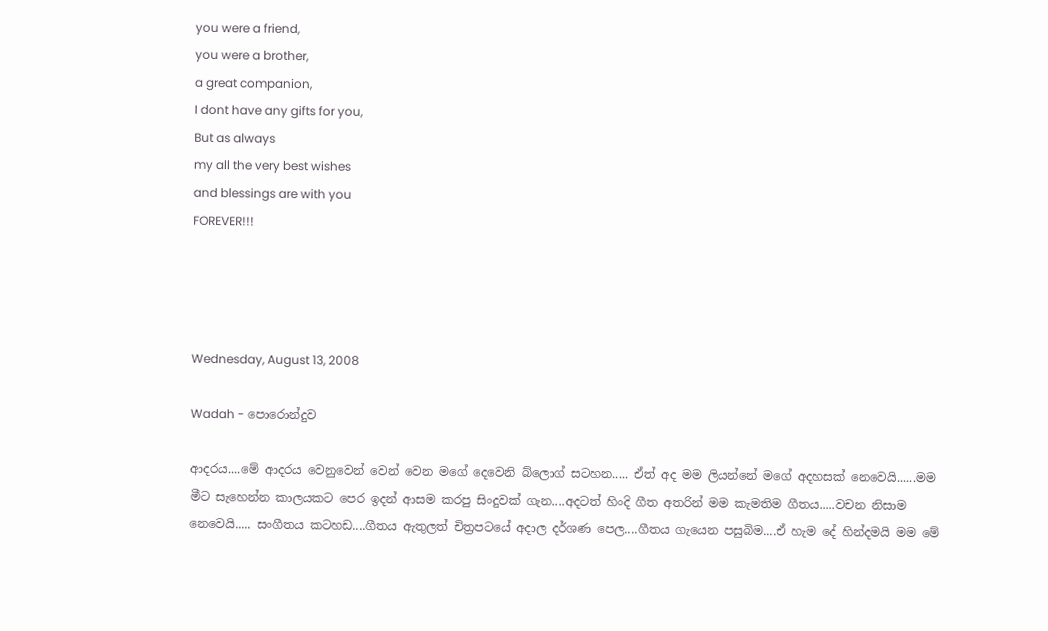you were a friend,
you were a brother,
a great companion,
I dont have any gifts for you,
But as always
my all the very best wishes
and blessings are with you
FOREVER!!!




Wednesday, August 13, 2008

Wadah - පොරොන්දුව

ආදරය....මේ ආදරය වෙනුවෙන් වෙන් වෙන මගේ දෙවෙනි බ්ලොග් සටහන..... ඒත් අද මම ලියන්නේ මගේ අදහසක් නෙවෙයි......මම මීට සැහෙන්න කාලයකට පෙර ඉදන් ආසම කරපු සිංදුවක් ගැන....අදටත් හිංදි ගීත අතරින් මම කැමතිම ගීතය.....වචන නිසාම නෙවෙයි..... සංගීතය කටහඩ....ගීතය ඇතුලත් චිත්‍රපටයේ අදාල දර්ශණ පෙල....ගීතය ගැයෙන පසුබිම....ඒ හැම දේ හින්දමයි මම මේ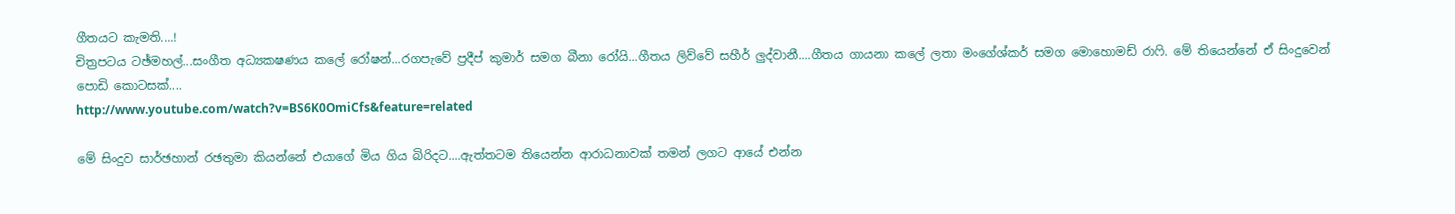ගීතයට කැමති....!
චිත්‍රපටය ටඡ්මහල්...සංගීත අධ්‍යකෂණය කලේ ‍රෝෂන්...රගපැවේ ප්‍රදීප් කුමාර් සමග බීනා රෝයි...ගීතය ලිව්වේ සහීර් ලුද්වානී....ගීතය ගායනා ක‍ලේ ලතා මං‍ගේශ්කර් සමග මොහොමඩ් රාෆි. මේ තියෙන්නේ ඒ සිංදුවෙන් පොඩි කොටසක්....
http://www.youtube.com/watch?v=BS6K0OmiCfs&feature=related

මේ සිංදුව සාර්ඡහාන් රඡතුමා කියන්නේ එයාගේ මිය ගිය බිරිදට....ඇත්තටම තියෙන්න ආරාධනාවක් තමන් ලගට ආයේ එන්න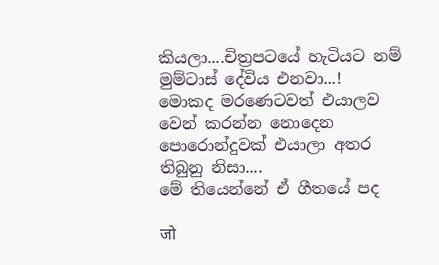කියලා....චිත්‍රපටයේ හැටියට නම් මුම්‍ටාස් දේවිය එනවා...!
මොකද මර‍ණෙටවත් එයාලව වෙන් කරන්න නොදෙන පොරොන්දුවක් එයාලා අතර තිබුනු නිසා....
මේ තියෙන්නේ ඒ ගීතයේ පද

जो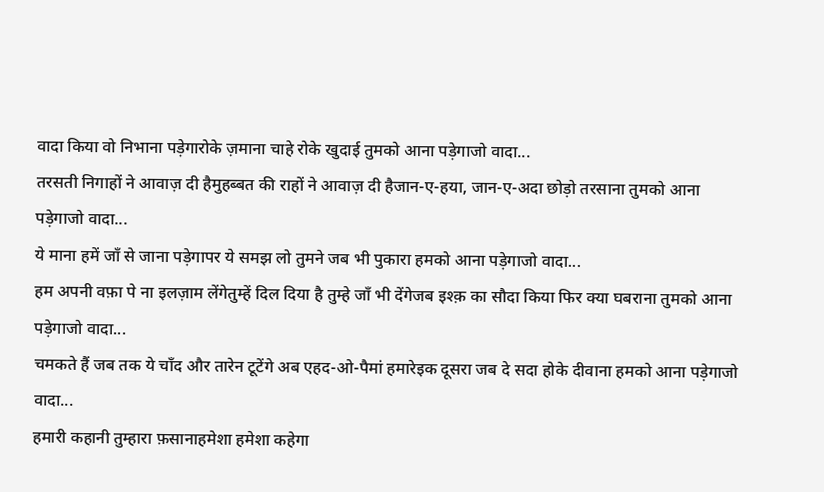वादा किया वो निभाना पड़ेगारोके ज़माना चाहे रोके खुदाई तुमको आना पड़ेगाजो वादा...
तरसती निगाहों ने आवाज़ दी हैमुहब्बत की राहों ने आवाज़ दी हैजान-ए-हया, जान-ए-अदा छोड़ो तरसाना तुमको आना पड़ेगाजो वादा...
ये माना हमें जाँ से जाना पड़ेगापर ये समझ लो तुमने जब भी पुकारा हमको आना पड़ेगाजो वादा...
हम अपनी वफ़ा पे ना इलज़ाम लेंगेतुम्हें दिल दिया है तुम्हे जाँ भी देंगेजब इश्क़ का सौदा किया फिर क्या घबराना तुमको आना पड़ेगाजो वादा...
चमकते हैं जब तक ये चाँद और तारेन टूटेंगे अब एहद-ओ-पैमां हमारेइक दूसरा जब दे सदा होके दीवाना हमको आना पड़ेगाजो वादा...
हमारी कहानी तुम्हारा फ़सानाहमेशा हमेशा कहेगा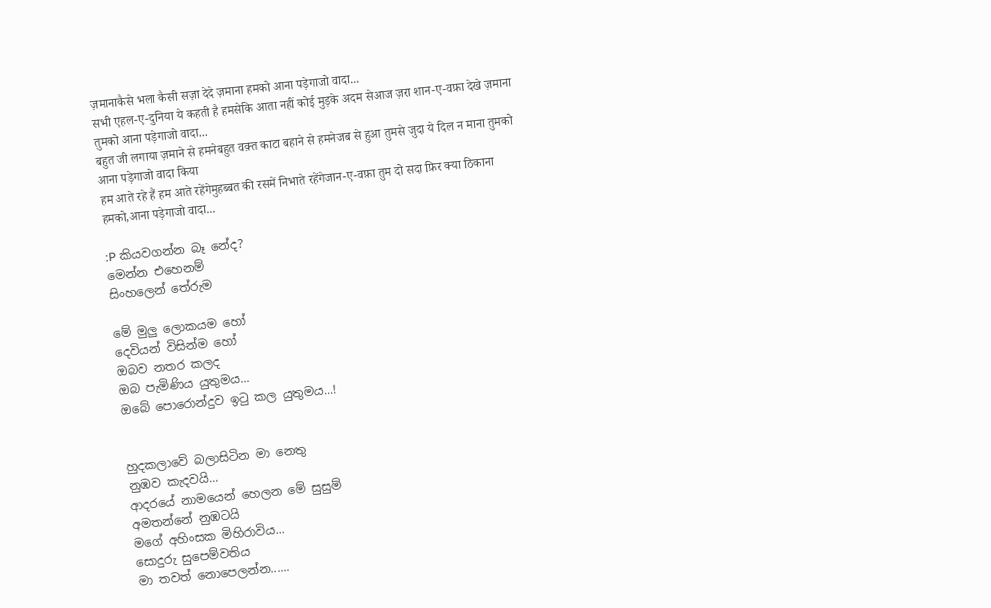ज़मानाकैसे भला कैसी सज़ा देदे ज़माना हमको आना पड़ेगाजो वादा...
सभी एहल-ए-दुनिया ये कहती है हमसेकि आता नहीं कोई मुड़के अदम सेआज ज़रा शान-ए-वफ़ा देखे ज़माना तुमको आना पड़ेगाजो वादा...
बहुत जी लगाया ज़माने से हमनेबहुत वक़्त काटा बहाने से हमनेजब से हुआ तुमसे जुदा ये दिल न माना तुमको आना पड़ेगाजो वादा किया
हम आते रहे हैं हम आते रहेंगेमुहब्बत की रसमें निभाते रहेंगेजान-ए-वफ़ा तुम दो सदा फ़िर क्या ठिकाना हमको,आना पड़ेगाजो वादा...

:P කියවගන්න බෑ නේද?
මෙන්න එහෙනම්
සිංහලෙන් තේරුම

මේ මුලු ලොකයම හෝ
දෙවියන් විසින්ම හෝ
ඔබව නතර කලද
ඔබ පැමිණිය යුතුමය...
ඔබේ පොරොන්දුව ඉටු කල යුතුමය...!


හුදකලාවේ බලාසිටින මා නෙතු
නුඹව කැදවයි...
ආදරයේ නාමයෙන් ‍හෙලන ‍මේ සුසුම්
අමතන්නේ නුඹටයි
මගේ අහිංසක මිහිරාවිය...
සොදුරු සුපෙම්වතිය
මා තවත් නොපෙලන්න......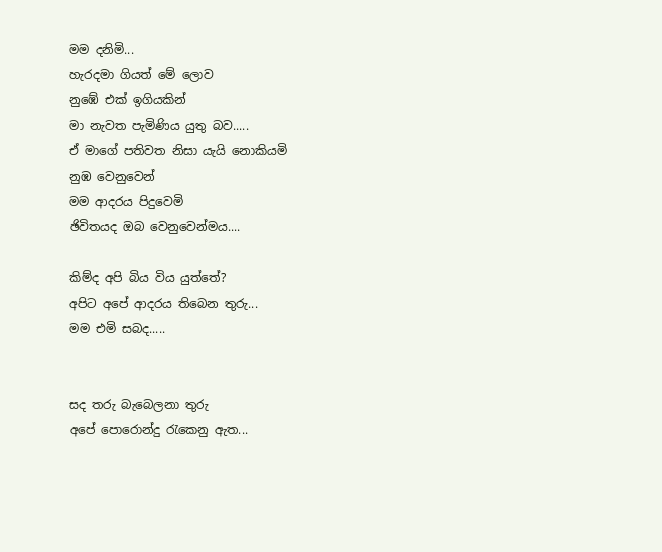මම දනිමි...
හැරදමා ගියත් ‍මේ ලොව
නු‍ඹේ එක් ඉගියකින්
මා නැවත පැමිණිය යුතු බව.....
ඒ මාගේ පතිවත නිසා යැයි නොකියමි
නුඹ වෙනුවෙන්
මම ආදරය පිදුවෙමි
ඡිවිතයද ඔබ වෙනුවෙන්මය....

කිම්ද අපි බිය විය යුත්තේ?
අපිට අපේ ආදරය තිබෙන තුරු...
මම එමි සබද.....


සද තරු ‍බැබෙලනා තුරු
අපේ පොරොන්දු රැකෙනු ඇත...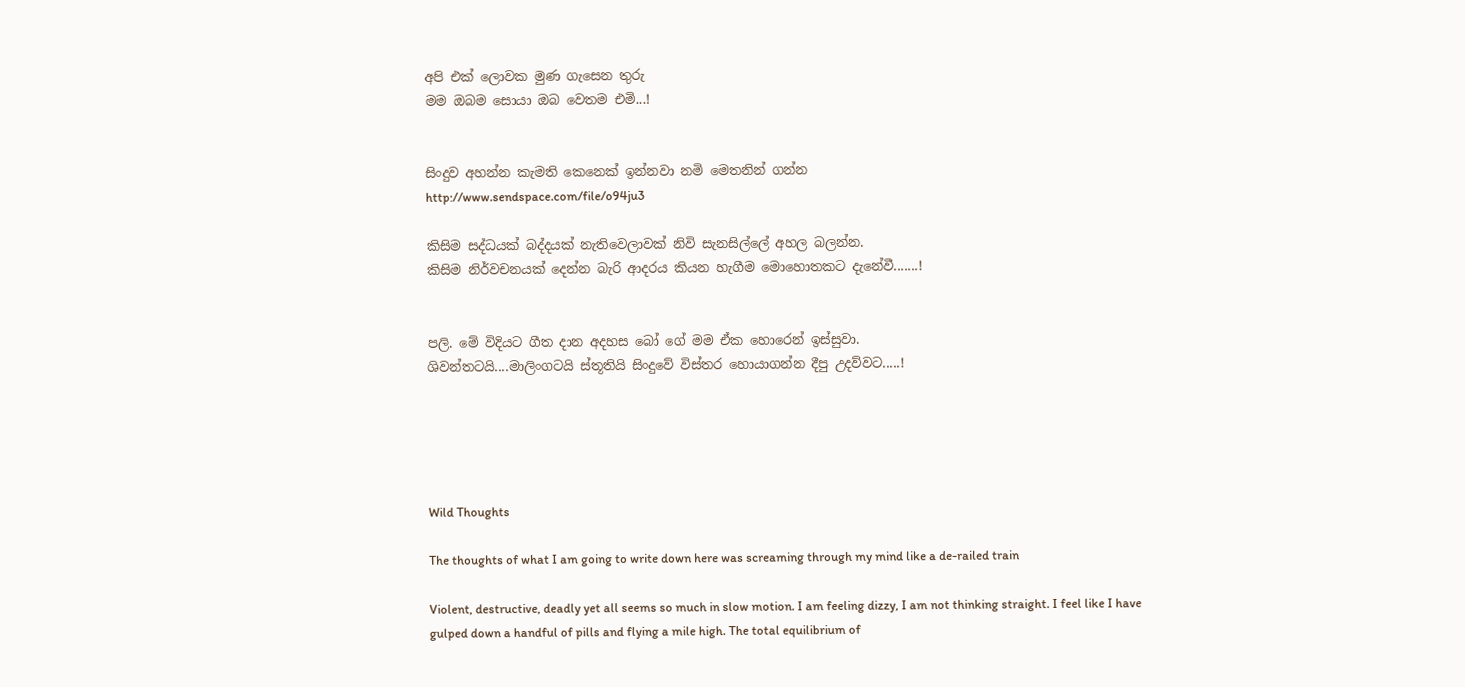අපි ‍එක් ලොවක මුණ ගැසෙන තුරු
මම ඔබම සොයා ඔබ වෙතම එමි...!


සිංදුව අහන්න කැමති‍‍ කෙනෙක් ඉන්නවා නමි මෙතනින් ගන්න
http://www.sendspace.com/file/o94ju3

කිසිම සද්ධයක් බද්දයක් නැතිවෙලාවක් නිවි සැන‍සිල්ලේ අහල බලන්න.
කිසිම නිර්වචනයක් දෙන්න බැරි ආදරය කියන හැගීම මොහොතකට දැනේවී.......!


පලි. මේ විදියට ගීත දාන අදහස බෝ ගේ මම ඒක හො‍රෙන් ඉස්සුවා.
ශිවන්තටයි....මාලිංගටයි ස්තූතියි සිංදුවේ විස්තර හොයාගන්න දීපු උදව්වට.....!





Wild Thoughts

The thoughts of what I am going to write down here was screaming through my mind like a de-railed train

Violent, destructive, deadly yet all seems so much in slow motion. I am feeling dizzy, I am not thinking straight. I feel like I have gulped down a handful of pills and flying a mile high. The total equilibrium of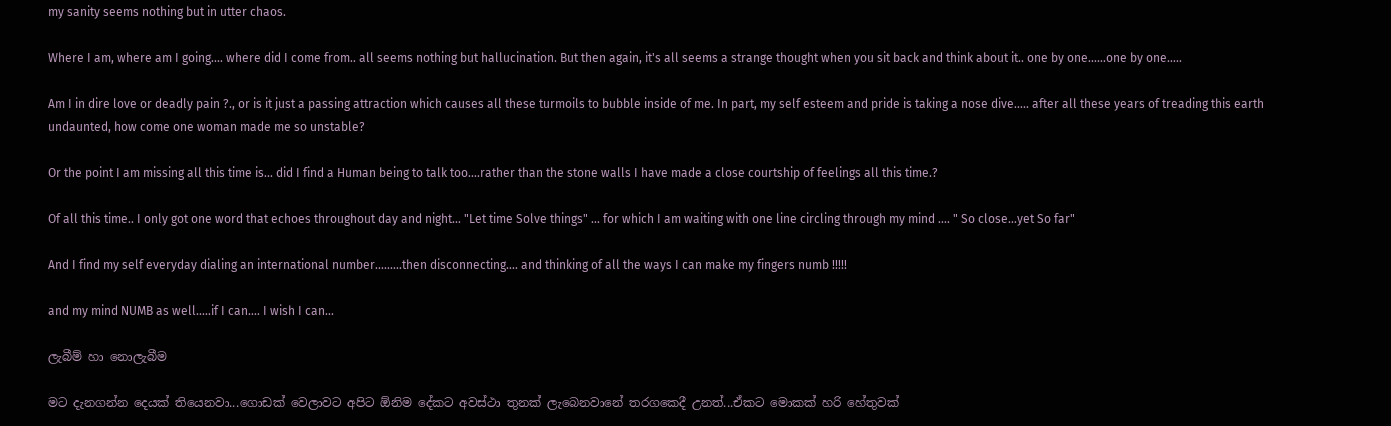my sanity seems nothing but in utter chaos.

Where I am, where am I going.... where did I come from.. all seems nothing but hallucination. But then again, it's all seems a strange thought when you sit back and think about it.. one by one......one by one.....

Am I in dire love or deadly pain ?., or is it just a passing attraction which causes all these turmoils to bubble inside of me. In part, my self esteem and pride is taking a nose dive..... after all these years of treading this earth undaunted, how come one woman made me so unstable?

Or the point I am missing all this time is... did I find a Human being to talk too....rather than the stone walls I have made a close courtship of feelings all this time.?

Of all this time.. I only got one word that echoes throughout day and night... "Let time Solve things" ... for which I am waiting with one line circling through my mind .... " So close...yet So far"

And I find my self everyday dialing an international number.........then disconnecting.... and thinking of all the ways I can make my fingers numb !!!!!

and my mind NUMB as well.....if I can.... I wish I can...

ලැබීම් හා නොලැබීම

මට දැනගන්න දෙයක් තියෙනවා...ගොඩක් වෙලාවට අපිට ඕනිම දේක‍ට අවස්ථා තුනක් ලැබෙනවානේ තරගකෙදී උනත්...ඒකට මොකක් හරි හේතුවක්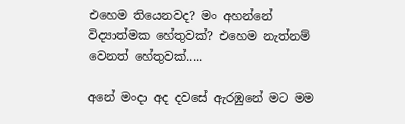එහෙම තියෙනවද? මං අහන්නේ විද්‍යාත්මක හේතුවක්? එහෙම නැත්නම් වෙනත් හේතුවක්.....

අනේ මංදා අද දවසේ ඇරඹුනේ මට මම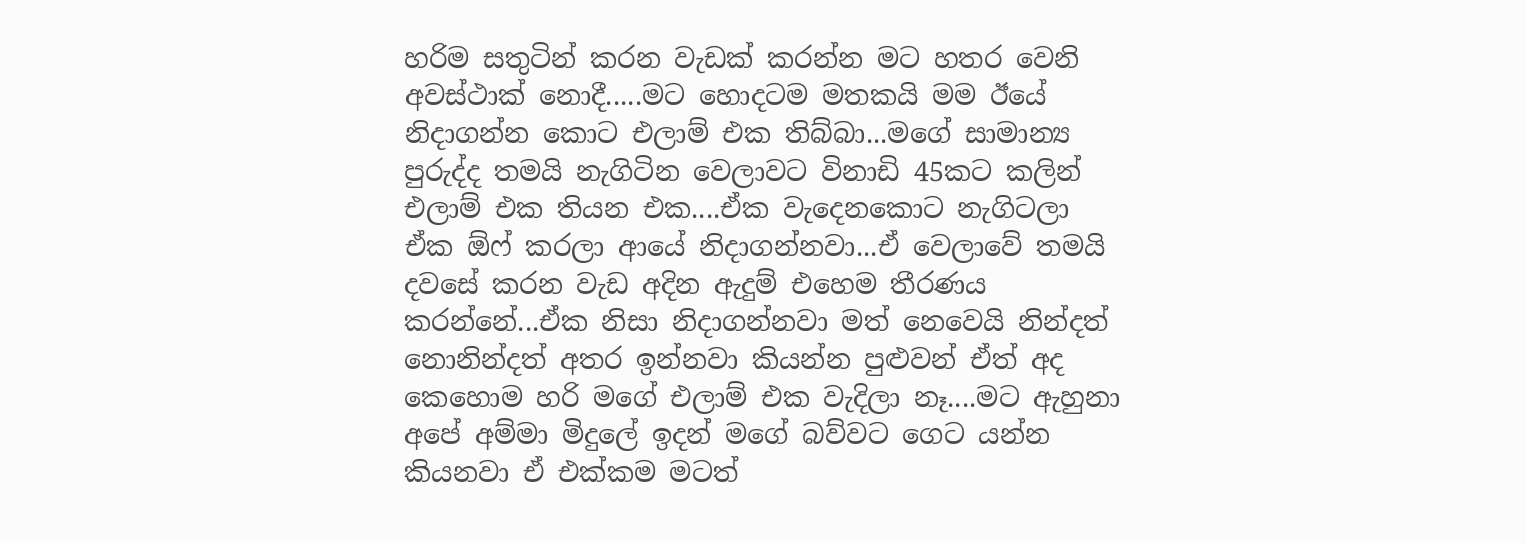හරිම සතුටින් කරන වැඩක් කරන්න මට හතර වෙනි අවස්ථාක් නොදී.....මට හොදටම මතකයි මම ඊයේ නිදාගන්න කොට එලාම් එක තිබ්බා...මගේ සාමාන්‍ය පුරුද්ද තමයි නැගිටින වෙලාවට විනාඩි 45කට කලින් එලාම් එක තියන එක....ඒක වැදෙනකොට නැගිටලා ඒක ඕ‍‍ෆ් කරලා ආයේ නිදාගන්නවා...ඒ වෙලාවේ තමයි දවසේ කරන වැඩ අදින ඇදුම් එහෙම තීරණය කරන්නේ...ඒක නිසා නිදාගන්නවා මත් නෙවෙයි නින්දත් නොනින්දත් අතර ඉන්නවා කියන්න පුළුවන් ඒත් අද කෙහොම හරි මගේ එලාම් එක වැදිලා නෑ....මට ඇහුනා අපේ අම්මා මිදුලේ ඉදන් මගේ බව්වට ගෙට යන්න කියනවා ඒ එක්කම මටත්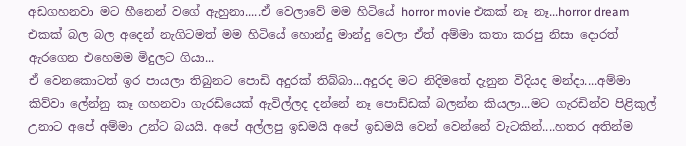අඩගහනවා මට හීනෙන් වගේ ඇහුනා.....ඒ වෙලාවේ මම හිටියේ horror movie එකක් නෑ නෑ...horror dream එකක් බල බල අදෙන් නැගිටමත් මම හි‍ටියේ හොන්දු මාන්දු වෙලා ඒත් අම්මා කතා කරපු නිසා දොරත් ඇරගෙන එහෙමම මිදුලට ගියා...
ඒ වෙනකොටත් ඉර පායලා තිබුනට ‍පොඩි අදුරක් තිබ්බා...අදුරද ම‍ට නිදිමතේ දැනුන විදියද මන්දා....අම්මා කිව්වා ලේන්නු කෑ ගහනවා ගැරඩියෙක් ඇවිල්ලද දන්නේ නෑ පොඩ්ඩක් බලන්න කියලා...මට ගැරඩින්ව පිළිකුල් උනාට අපේ අම්මා උන්ට බයයි. අපේ අල්ලපු ඉඩමයි අපේ ඉඩමයි‍ වෙන් වෙන්නේ වැටකින්....හතර අතින්ම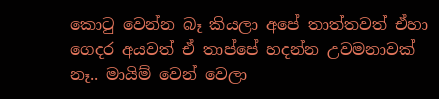කොටු වෙන්න බෑ කියලා අපේ තාත්තවත් ඒහා ගෙදර අයවත් ඒ තාප්පේ හදන්න උවමනාවක් නෑ.. මායිම් වෙන් වෙලා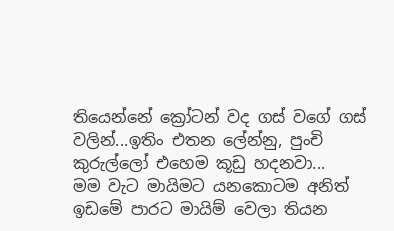තියෙන්නේ ක්‍රෝටන් වද ගස් වගේ ගස් වලින්...ඉතිං එතන ලේන්නු, පුංචි කුරුල්ලෝ එහෙම කූඩු හදනවා...
මම වැට මායිමට යනකොටම අනිත් ඉඩමේ පාරට මායිම් වෙලා තියන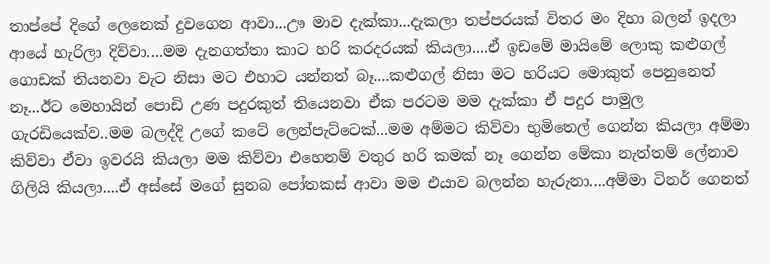තාප්පේ දිගේ ලෙනෙක් දුවගෙන ආවා...ඌ මාව දැක්කා...දැකලා තප්පරයක් විතර මං දිහා බලන් ඉදලා ආයේ හැරිලා දිව්වා....මම දැනගත්තා කාට හරි කරදරයක් කියලා....ඒ ඉඩමේ මායිමේ ලොකු කළුගල් ගොඩක් ති‍යනවා වැට නිසා මට එහාට යන්නත් බෑ....කළුගල් නිසා මට හරියට‍ මොකුත් පෙනුනෙත් නෑ...ඊට‍ මෙහායින් පොඩි උණ පදුරකුත් තියෙනවා ඒ‍ක පරටම මම දැක්කා ඒ පදුර පාමුල ගැරඩියෙක්ව..මම බලද්දි උගේ කටේ ලෙන්පැට්ටෙක්...මම අම්මට කිව්වා භුමිතෙල් ‍ගෙන්න කියලා අම්මා කිව්වා ඒවා ඉවරයි කියලා මම කිව්වා‍ එහෙනම් වතුර හරි කමක් නෑ ගෙන්න මේකා නැත්තම් ලේනාව ගිලියි කියලා....ඒ අස්සේ ම‍ගේ සුනබ පෝතකස් ආවා මම එයාව බලන්න හැරුනා....අම්මා ටිනර් ගෙනත්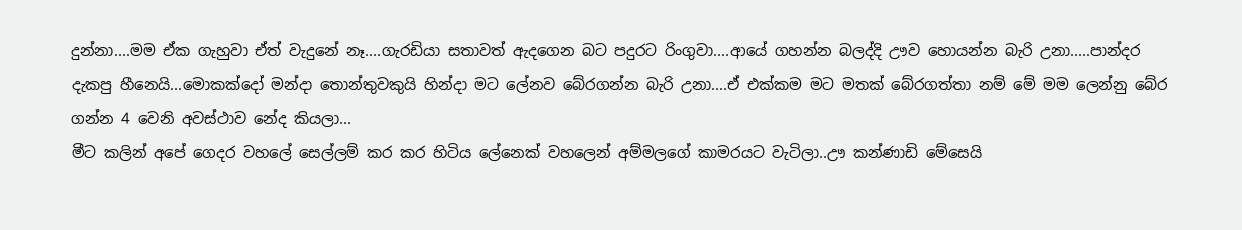දුන්නා....මම ‍ඒක ගැහුවා ඒත් වැදුනේ නෑ....ගැරඩියා ‍සතාවත් ඇදගෙන බට පදුරට රිංගුවා....ආයේ ගහන්න බලද්දි ඌව හොයන්න බැරි උනා.....පාන්දර දැකපු හීනෙයි...මොකක්දෝ මන්දා තොන්තුවකුයි හින්දා මට‍ ලේනව බේරගන්න බැරි උනා....ඒ එක්කම මට මතක් බේරගත්තා නම් මේ මම ‍ලෙන්නු බේර ගන්න 4 වෙනි අවස්ථාව නේද කියලා...
මීට කලින් අපේ ගෙදර වහලේ සෙල්ලම් කර කර හිටිය ලේනෙක් වහලෙන් අම්මල‍ගේ කාමරයට වැටිලා..ඌ කන්ණාඩි මේසෙයි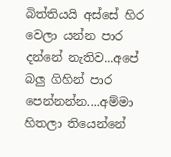බිත්තියයි අස්සේ හිර වෙලා යන්න පාර දන්නේ නැතිව...අපේ බලු ගිහින් පාර පෙන්නන්න....අම්මා හිතලා තියෙන්නේ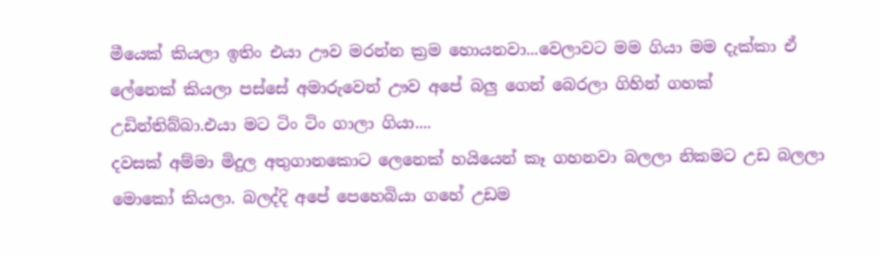මීයෙක් කියලා ඉතිං එයා ඌව මරන්න ක්‍රම හොයනවා...වෙලාවට‍ මම ගියා මම දැක්කා ඒ ලේනෙක් කියලා පස්සේ අමාරුවෙන් ඌව අපේ බලු ගෙන් බෙරලා ගිහින් ගහක් උඩින්තිබ්බා.එයා මට ටිං ටිං ගාලා ගියා....
දවසක් අම්මා මිදුල අතුගානකොට ලෙනෙක් හයියෙන් කෑ ගහනවා බලලා නිකමට උඩ බලලා මොකෝ කියලා. බලද්දි අපේ පෙහෙබියා ගහේ උඩම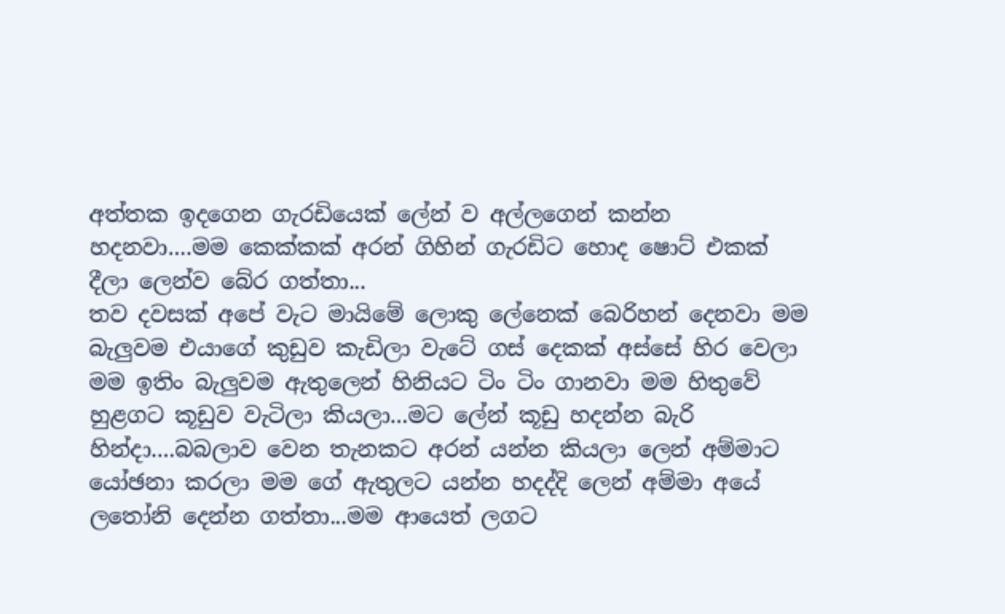අත්තක ඉදගෙන ගැරඩියෙක් ලේන් ව අල්ලගෙන් කන්න හදනවා....මම කෙක්කක් අරන් ගිහින් ‍ගැරඩිට හොද ෂොට් එකක් දීලා ලෙන්ව බේර ගත්තා...
තව දවසක් අපේ වැට මායිමේ ලොකු ලේනෙක් බෙරිහන් දෙනවා මම බැලුවම එයාගේ කුඩුව කැඩිලා වැටේ ගස් දෙකක් අස්සේ හිර වෙලා මම ඉතිං බැලුවම ඇතුලෙන් හිනි‍‍යට ටිං ටිං ගානවා මම හිතුවේ හුළගට කූඩුව වැටිලා කියලා...ම‍ට ලේන් කූ‍ඩු හදන්න බැරි හින්දා....බබලාව වෙන තැනකට අරන් යන්න කියලා ලෙන් අම්මාට යෝඡනා කරලා මම ගේ ඇතුලට යන්න හදද්දි ලෙන් අම්මා අයේ ල‍තෝනි දෙන්න ගත්තා...මම ආයෙත් ලගට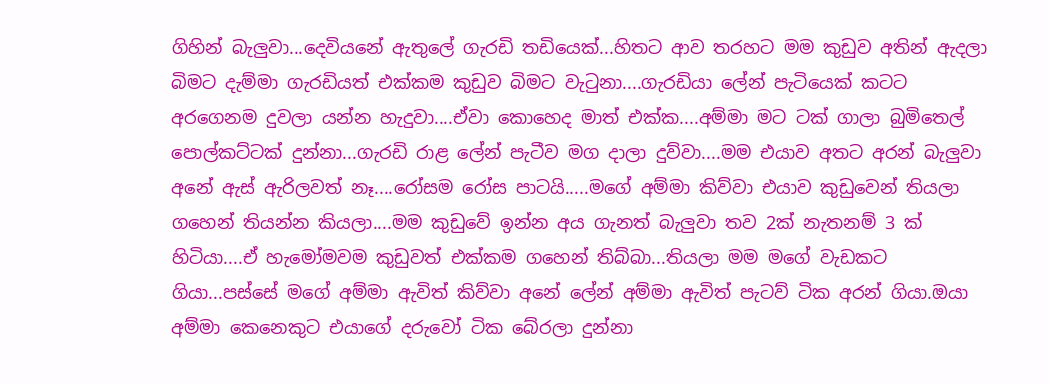ගිහින් බැලුවා...දෙවියනේ ඇතුලේ ගැරඩි තඩියෙක්...හිතට ආව තරහට මම කුඩුව අතින් ඇදලා බිමට‍ දැම්මා ගැරඩියත් එක්කම කුඩුව බිමට වැටුනා....ගැරඩියා ලේන් පැටියෙක් කටට අරගෙනම දුවලා යන්න හැදුවා....ඒවා කොහෙද මාත් එක්ක....අම්මා මට ටක් ගාලා බුමිතෙල් පොල්කට්ටක් දුන්නා...ගැරඩි රාළ ලේන් පැටීව මග දාලා දුව්වා....මම එයා‍ව අතට අරන් බැලුවා අනේ ඇස් ඇරිලවත් නෑ....රෝසම රෝස පාටයි.....මගේ අම්මා කිව්වා එයාව කුඩුවෙන් තියලා ගහෙන් තියන්න කියලා....මම කුඩුවේ ඉන්න අය ගැනත් බැලුවා තව 2ක් නැතනම් 3 ක් හිටියා....ඒ හැමෝමවම කුඩුවත් එක්කම ගහෙන් තිබ්බා...තියලා මම මගේ වැඩක‍ට ගියා‍...පස්සේ මගේ අම්මා ඇවිත් කිව්වා අනේ ලේන් අම්මා ඇවිත් පැටව් ටික අරන් ගියා.ඔයා අම්මා කෙනෙකුට එයාගේ දරුවෝ ටික බේරලා දුන්නා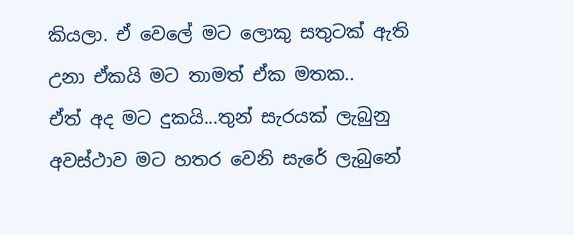කියලා. ඒ වෙලේ මට ලොකු සතුටක් ඇති උනා ඒකයි මට තාමත් ඒක මතක..
ඒත් අද මට දුකයි...තුන් සැරයක් ලැබුනු අවස්ථාව මට හතර වෙනි සැරේ ලැබුනේ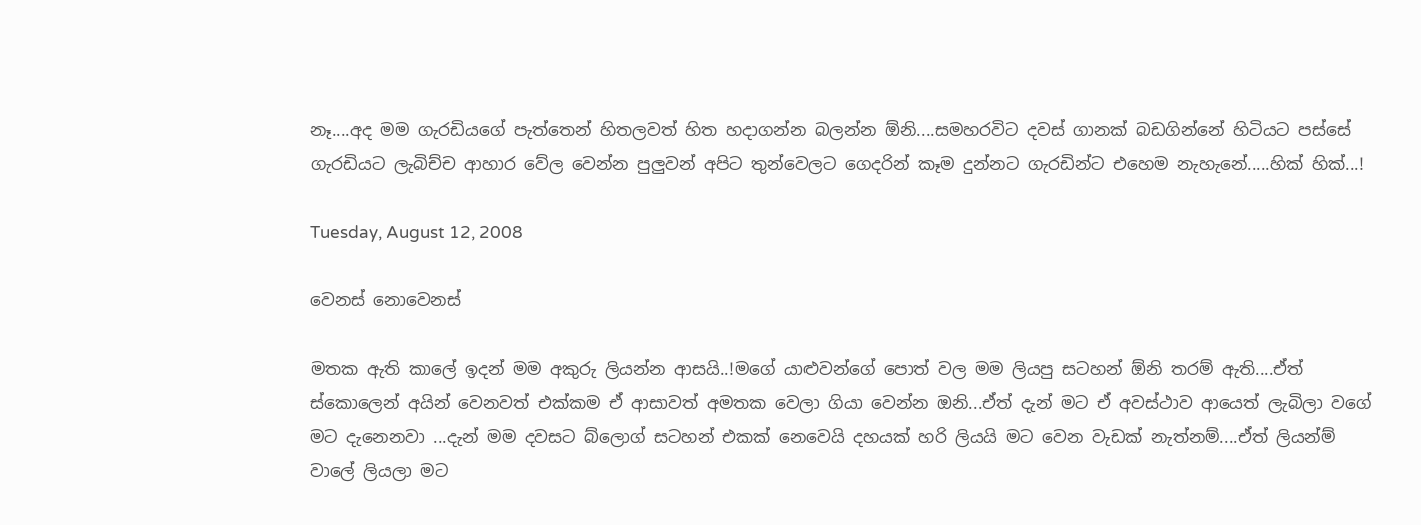නෑ....අද මම ගැරඩියගේ පැත්තෙන් හිතලවත් හිත හදාගන්න බලන්න ඕනි....සමහරවිට දවස් ගානක් බඩගින්නේ හිටියට පස්සේ ගැරඩියට ලැබිච්ච ආහාර වේල වෙන්න පුලුවන් අපිට තුන්වෙලට ගෙදරින් කෑම දුන්නට ගැරඩින්ට‍ එහෙම නැහැනේ.....හික් හික්...!

Tuesday, August 12, 2008

වෙනස් නොවෙනස්

මතක ඇති කාලේ ඉදන් මම අකුරු ලියන්න ආසයි..!මගේ යාළුවන්ගේ පොත් වල මම ලියපු සටහන් ඕනි තරම් ඇති....ඒත් ස්කොලෙන් අයින් වෙනවත් එක්කම ඒ ආසාවත් අමතක වෙලා ගියා වෙන්න ඔනි...ඒත් දැන් මට ඒ අවස්ථාව ආයෙත් ලැබිලා වගේ මට දැනෙනවා ...දැන් මම දවසට බ්ලොග් සටහන් එකක් නෙවෙයි දහයක් හරි ලියයි මට වෙන වැඩක් නැත්නම්....ඒත් ලියන්ම් වාලේ ලියලා මට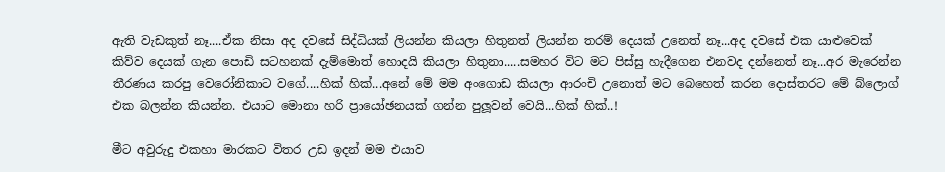ඇති ‍‍වැඩකුත් නෑ....ඒක නිසා අද දවසේ සිද්ධියක් ලියන්න කියලා හිතුනත් ලියන්න තරම් දෙයක් උනෙත් නෑ...අද දවසේ එක යාළුවෙක් කිව්ව දෙයක් ගැන පොඩි සටහනක් දැම්මොත් හොදයි කියලා හිතුනා.....සමහර විට මට පිස්සු හැදීගෙන එනවද දන්නෙත් නෑ...අර මැරෙන්න තීරණය කරපු වෙරෝනිකාට වගේ....හික් හික්...අනේ මේ මම අංගොඩ කියලා ආරංචි උනොත් මට බෙහෙත් කරන දොස්තරට මේ බ්ලොග් එක බලන්න කියන්න. එයාට මොනා හරි ප්‍රායෝඡනයක් ගන්න පුලූවන් වෙයි...හික් හික්..!

මීට අවුරුදු එකහා මාරකට විතර උඩ ඉදන් මම එයාව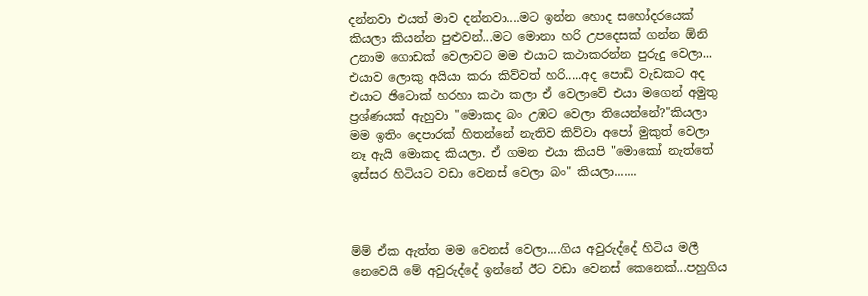දන්නවා එයත් මාව දන්නවා....මට ඉන්න හොද සහෝදරයෙක් කියලා කියන්න පුළුවන්...මට මොනා හරි උපදෙසක් ගන්න ඕනි උනාම ‍ගොඩක් වෙලාවට මම එයාට කථාකරන්න පුරුදු වෙලා... එයාව ලොකු අයියා කරා කිව්වත් හරි.....අද පොඩි ‍වැඩකට අද එයාට ඡිටොක් හරහා කථා කලා ඒ වෙලාවේ එයා මගෙන් අමුතු ප්‍රශ්ණයක් ඇහුවා "මොකද බං උඹට වෙලා තියෙන්නේ?"කියලා මම ඉතිං දෙපාරක් හිතන්නේ නැතිව කිව්වා අපෝ මුකුත් වෙලා නෑ ඇයි මොකද කියලා. ඒ ගමන එයා කියපි "මොකෝ නැත්තේ ඉස්සර හිටියට වඩා වෙනස් වෙලා බං" කියලා.......



ම්ම් ඒක ඇත්ත මම වෙනස් වෙලා....ගිය අවුරුද්දේ හිටිය මලී නෙවෙයි මේ අවුරුද්දේ ඉන්නේ ඊට වඩා වෙනස් කෙනෙක්...පහුගිය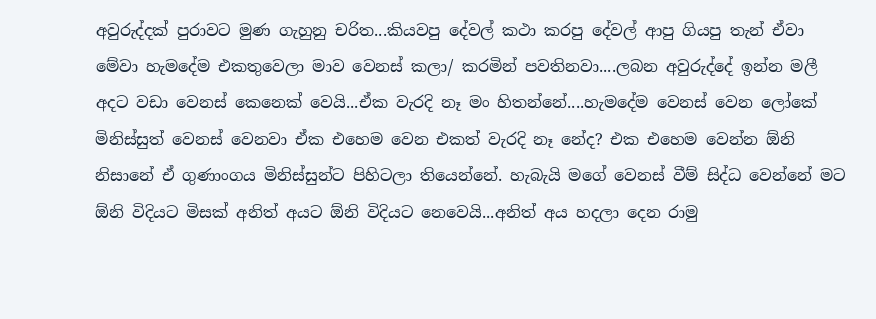අවුරුද්දක් පුරාවට මුණ ගැහුනු චරිත...කියවපු දේවල් කථා කරපු දේවල් ආපු ගියපු තැන් ඒවා මේවා හැමදේම එකතුවෙලා මාව වෙනස් කලා/ කරමින් පවතිනවා....ලබන අවුරුද්දේ ඉන්න මලී අදට වඩා වෙනස් කෙනෙක් වෙයි...ඒක වැරදි නෑ මං හිතන්නේ....හැමදේම වෙනස් වෙන ලෝකේ මිනිස්සුත් වෙනස් වෙනවා ඒක එහෙම වෙන එකත් වැරදි නෑ නේද? එක එහෙම වෙන්න ඕනි නිසානේ ඒ ගුණාංගය මිනිස්සුන්ට පිහිටලා තියෙන්නේ. හැබැයි මගේ වෙනස් වීම් සිද්ධ වෙන්නේ මට ඕනි විදියට මිසක් අනිත් අයට ඕනි විදියට නෙවෙයි...අනිත් අය හදලා දෙන ‍රාමු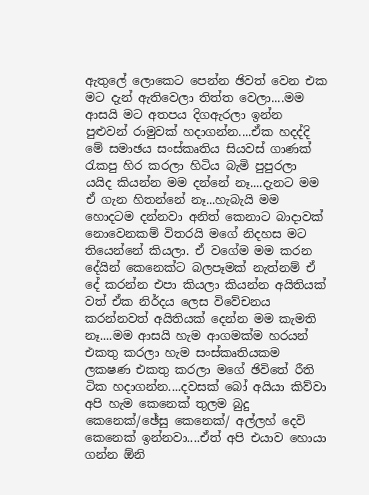ඇතුලේ ලොකෙට පෙන්න ඡිවත් වෙන එක මට දැන් ඇතිවෙලා තිත්ත වෙලා....මම ආසයි මට අතපය දිගඇරලා ඉන්න පුළුවන් රාමුවක් හදාගන්න....ඒක හදද්දි මේ සමාඡය සංස්කෘතිය සියවස් ගාණක් රැකපු හිර ‍කරලා හිටිය බැමි පුපුරලා යයිද කියන්න මම දන්නේ නෑ....දැනට මම ඒ ගැන හිතන්නේ නෑ...හැබැයි මම හොදටම දන්නවා අනිත් කෙනාට බාදාවක් නොවෙනකම් විතරයි මගේ නිදහස මට තියෙන්නේ කියලා. ඒ වගේම මම කරන දේයින් කෙනෙක්ට බලපෑමක් නැත්නම් ඒ දේ කරන්න එපා කියලා කියන්න අයිතියක් වත් ඒක නිර්දය ලෙස ‍විවේචනය කරන්නවත් අයිතියක් දෙන්න මම කැමති නෑ....මම ආසයි හැම ආගමක්ම හරයන් එකතු කරලා හැම සංස්කෘතියකම ලකෂණ එකතු කරලා මගේ ඡි‍විතේ රීති ටික හදාගන්න....දවසක් බෝ අයියා කිව්වා අපි හැම කෙනෙක් තුලම බුදු කෙනෙක්/ඡේසු කෙනෙක්/ අල්ලහ් දෙවි කෙනෙක් ඉන්නවා....ඒත් අපි එයාව හොයා ගන්න ඕනි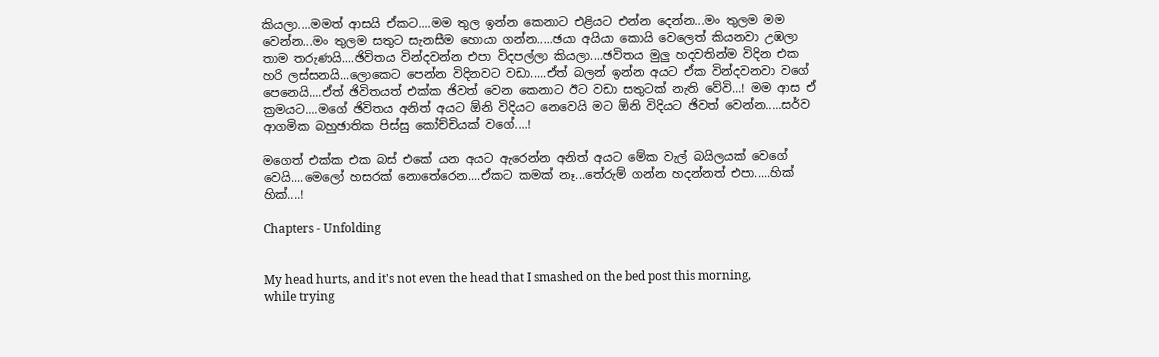කියලා....මමත් ආසයි ඒකට....මම තුල ඉන්න කෙනාට එළියට එන්න දෙන්න...මං තුලම මම වෙන්න...මං තුලම සතුට සැනසීම හොයා ගන්න.....ඡයා අයියා කොයි වෙලෙත් කියනවා උඹලා තාම තරුණයි....ඡිවිතය වින්දවන්න එපා විදපල්ලා කියලා....ඡවිතය මුලු හදවතින්ම විදින එක හරි ලස්සනයි...ලොකෙට පෙන්න විදිනවට වඩා.....ඒත් බලන් ඉන්න අයට ඒක වින්දවනවා වගේ පෙනෙයි....ඒත් ඡිවිතයත් එක්ක ඡිවත් වෙන කෙනාට ඊට වඩා සතුටක් නැති වේවි...! මම ආස ඒ ක්‍රමයට....මගේ ඡිවිතය අනිත් අයට ඕනි විදියට නෙවෙයි මට ඕනි ‍විදියට ඡිවත් වෙන්න.....සර්ව ආගමික බහුඡාතික පිස්සු කෝච්චියක් ‍වගේ....!

මගෙත් එක්ක එක බස් එකේ යන අයට ඇරෙන්න අනිත් අයට මේක වැල් බයිලයක් වෙගේ වෙයි....මෙලෝ හසරක් නොතේරෙන....ඒකට කමක් නෑ...තේරුම් ගන්න හදන්නත් එපා.....හික් හික්....!

Chapters - Unfolding


My head hurts, and it's not even the head that I smashed on the bed post this morning, while trying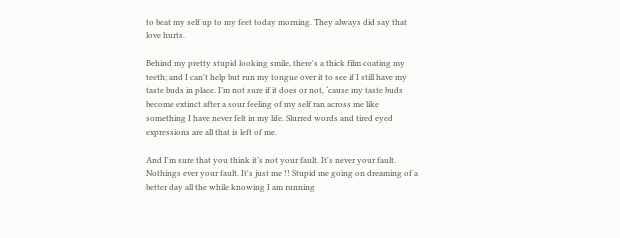to beat my self up to my feet today morning. They always did say that love hurts.

Behind my pretty stupid looking smile, there's a thick film coating my teeth; and I can't help but run my tongue over it to see if I still have my taste buds in place. I’m not sure if it does or not, ‘cause my taste buds become extinct after a sour feeling of my self ran across me like something I have never felt in my life. Slurred words and tired eyed expressions are all that is left of me.

And I'm sure that you think it’s not your fault. It's never your fault. Nothings ever your fault. It's just me !! Stupid me going on dreaming of a better day all the while knowing I am running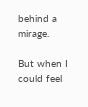behind a mirage.

But when I could feel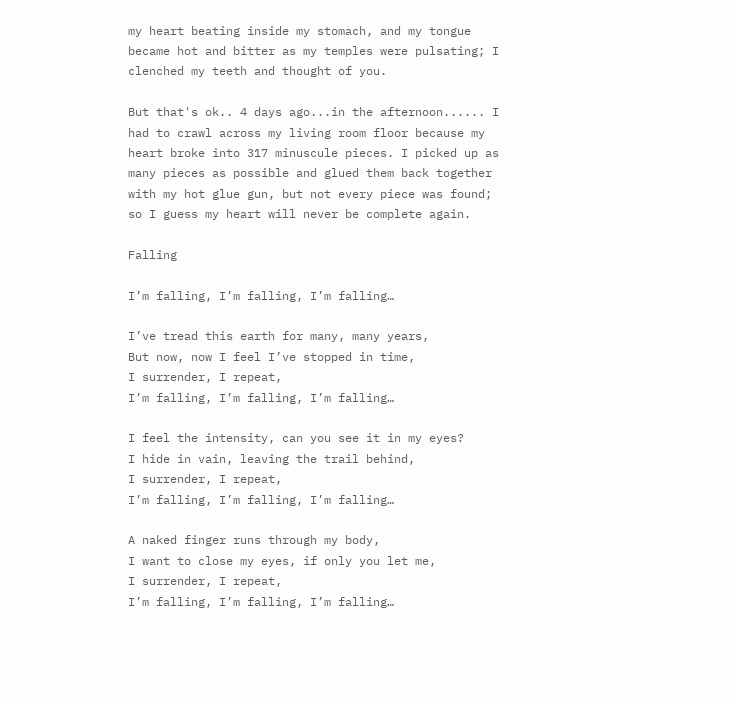my heart beating inside my stomach, and my tongue became hot and bitter as my temples were pulsating; I clenched my teeth and thought of you.

But that's ok.. 4 days ago...in the afternoon...... I had to crawl across my living room floor because my heart broke into 317 minuscule pieces. I picked up as many pieces as possible and glued them back together with my hot glue gun, but not every piece was found; so I guess my heart will never be complete again.

Falling

I’m falling, I’m falling, I’m falling…

I’ve tread this earth for many, many years,
But now, now I feel I’ve stopped in time,
I surrender, I repeat,
I’m falling, I’m falling, I’m falling…

I feel the intensity, can you see it in my eyes?
I hide in vain, leaving the trail behind,
I surrender, I repeat,
I’m falling, I’m falling, I’m falling…

A naked finger runs through my body,
I want to close my eyes, if only you let me,
I surrender, I repeat,
I’m falling, I’m falling, I’m falling…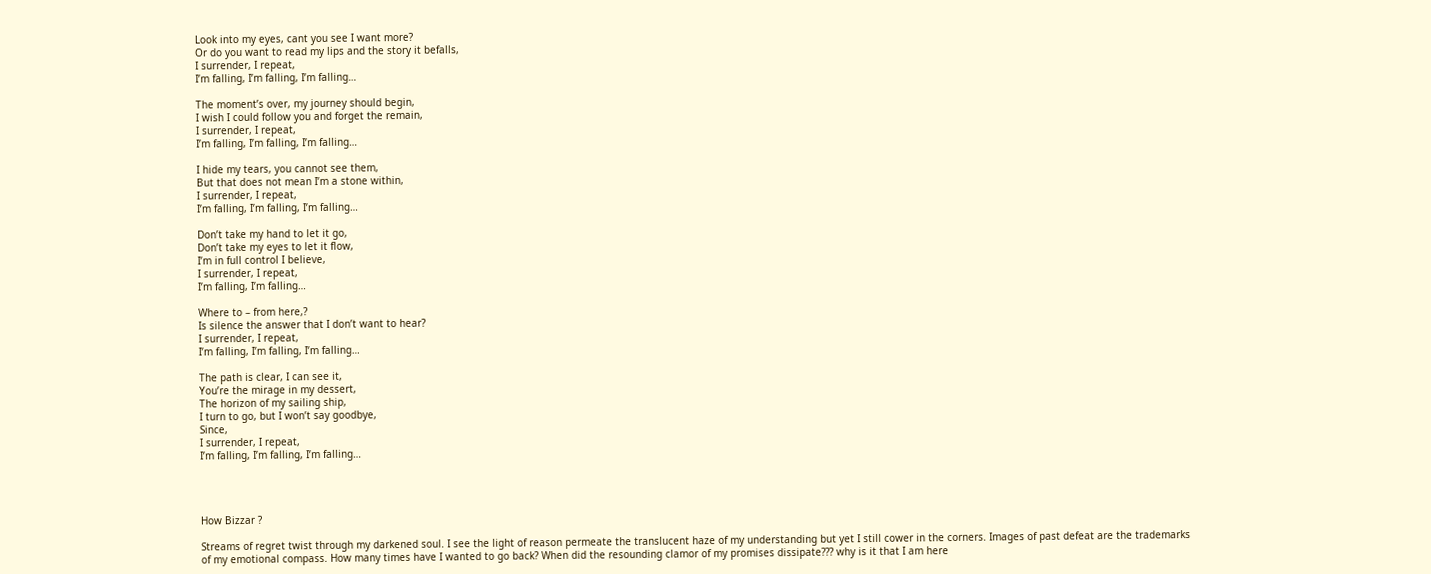Look into my eyes, cant you see I want more?
Or do you want to read my lips and the story it befalls,
I surrender, I repeat,
I’m falling, I’m falling, I’m falling…

The moment’s over, my journey should begin,
I wish I could follow you and forget the remain,
I surrender, I repeat,
I’m falling, I’m falling, I’m falling…

I hide my tears, you cannot see them,
But that does not mean I’m a stone within,
I surrender, I repeat,
I’m falling, I’m falling, I’m falling…

Don’t take my hand to let it go,
Don’t take my eyes to let it flow,
I’m in full control I believe,
I surrender, I repeat,
I’m falling, I’m falling…

Where to – from here,?
Is silence the answer that I don’t want to hear?
I surrender, I repeat,
I’m falling, I’m falling, I’m falling…

The path is clear, I can see it,
You’re the mirage in my dessert,
The horizon of my sailing ship,
I turn to go, but I won’t say goodbye,
Since,
I surrender, I repeat,
I’m falling, I’m falling, I’m falling…




How Bizzar ?

Streams of regret twist through my darkened soul. I see the light of reason permeate the translucent haze of my understanding but yet I still cower in the corners. Images of past defeat are the trademarks of my emotional compass. How many times have I wanted to go back? When did the resounding clamor of my promises dissipate??? why is it that I am here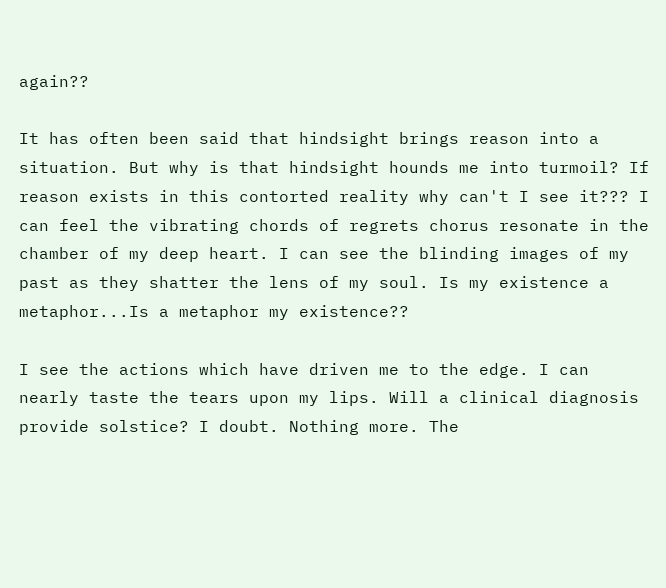again??

It has often been said that hindsight brings reason into a situation. But why is that hindsight hounds me into turmoil? If reason exists in this contorted reality why can't I see it??? I can feel the vibrating chords of regrets chorus resonate in the chamber of my deep heart. I can see the blinding images of my past as they shatter the lens of my soul. Is my existence a metaphor...Is a metaphor my existence??

I see the actions which have driven me to the edge. I can nearly taste the tears upon my lips. Will a clinical diagnosis provide solstice? I doubt. Nothing more. The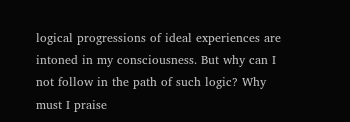logical progressions of ideal experiences are intoned in my consciousness. But why can I not follow in the path of such logic? Why must I praise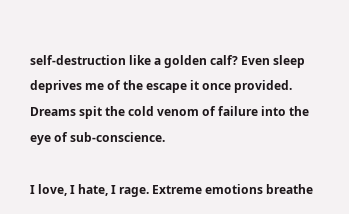self-destruction like a golden calf? Even sleep deprives me of the escape it once provided. Dreams spit the cold venom of failure into the eye of sub-conscience.

I love, I hate, I rage. Extreme emotions breathe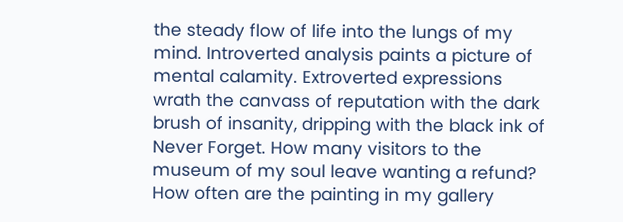the steady flow of life into the lungs of my mind. Introverted analysis paints a picture of mental calamity. Extroverted expressions wrath the canvass of reputation with the dark brush of insanity, dripping with the black ink of Never Forget. How many visitors to the museum of my soul leave wanting a refund? How often are the painting in my gallery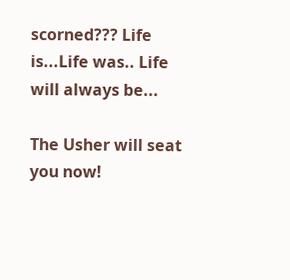scorned??? Life is...Life was.. Life will always be...

The Usher will seat you now!